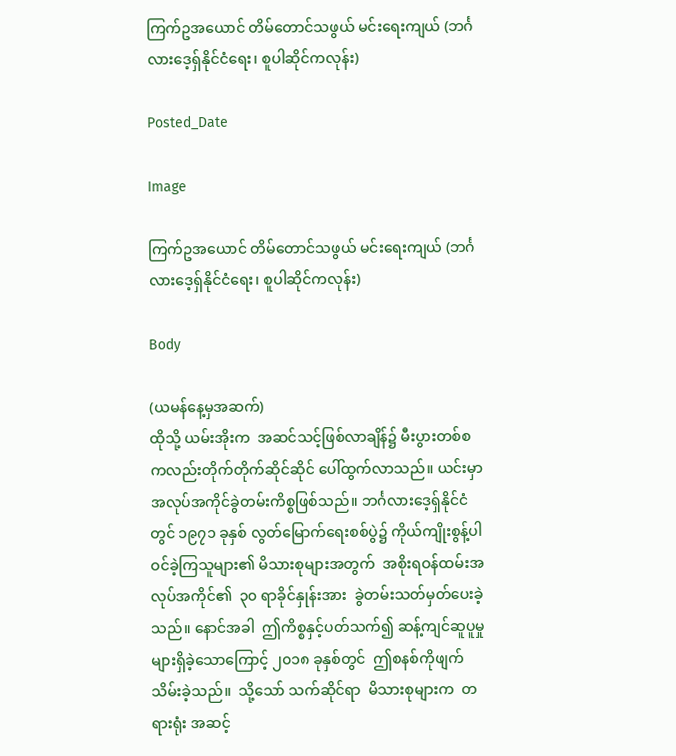ကြက်ဥအယောင် တိမ်တောင်သဖွယ် မင်းရေးကျယ် (ဘင်္ဂလားဒေ့ရှ်နိုင်ငံရေး၊ စူပါဆိုင်ကလုန်း)

Posted_Date

Image

ကြက်ဥအယောင် တိမ်တောင်သဖွယ် မင်းရေးကျယ် (ဘင်္ဂလားဒေ့ရှ်နိုင်ငံရေး၊ စူပါဆိုင်ကလုန်း)

Body

(ယမန်နေ့မှအဆက်)
ထိုသို့ ယမ်းအိုးက  အဆင်သင့်ဖြစ်လာချိန်၌ မီးပွားတစ်စကလည်းတိုက်တိုက်ဆိုင်ဆိုင် ပေါ်ထွက်လာသည်။ ယင်းမှာ အလုပ်အကိုင်ခွဲတမ်းကိစ္စဖြစ်သည်။ ဘင်္ဂလားဒေ့ရှ်နိုင်ငံတွင် ၁၉၇၁ ခုနှစ် လွတ်မြောက်ရေးစစ်ပွဲ၌ ကိုယ်ကျိုးစွန့်ပါဝင်ခဲ့ကြသူများ၏ မိသားစုများအတွက်  အစိုးရဝန်ထမ်းအလုပ်အကိုင်၏  ၃၀ ရာခိုင်နှုန်းအား  ခွဲတမ်းသတ်မှတ်ပေးခဲ့သည်။ နောင်အခါ  ဤကိစ္စနှင့်ပတ်သက်၍ ဆန့်ကျင်ဆူပူမှုများရှိခဲ့သောကြောင့် ၂၀၁၈ ခုနှစ်တွင်  ဤစနစ်ကိုဖျက်သိမ်းခဲ့သည်။  သို့သော် သက်ဆိုင်ရာ  မိသားစုများက  တရားရုံး အဆင့်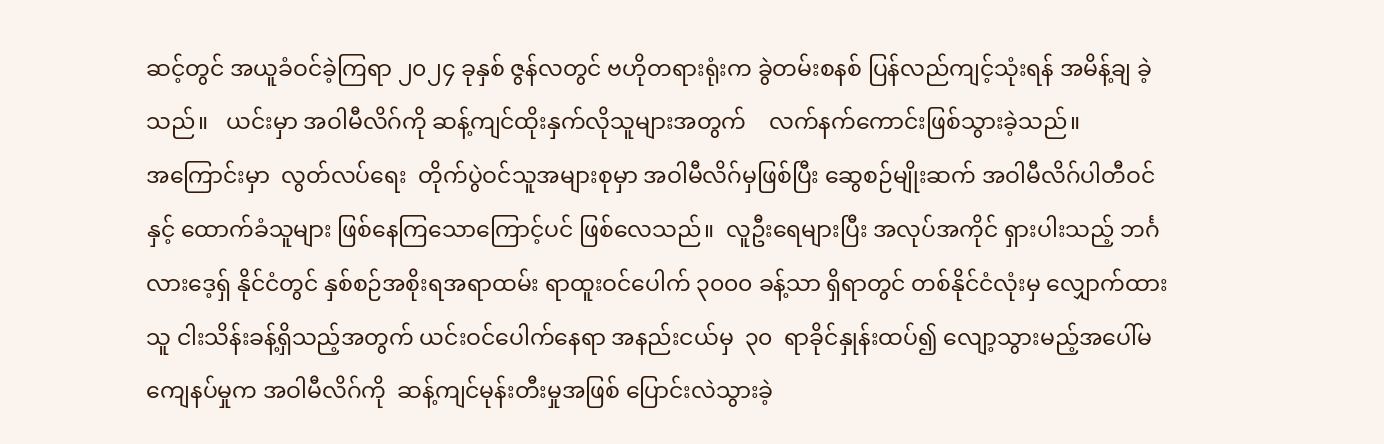ဆင့်တွင် အယူခံဝင်ခဲ့ကြရာ ၂၀၂၄ ခုနှစ် ဇွန်လတွင် ဗဟိုတရားရုံးက ခွဲတမ်းစနစ် ပြန်လည်ကျင့်သုံးရန် အမိန့်ချ ခဲ့သည်။   ယင်းမှာ အဝါမီလိဂ်ကို ဆန့်ကျင်ထိုးနှက်လိုသူများအတွက်    လက်နက်ကောင်းဖြစ်သွားခဲ့သည်။
အကြောင်းမှာ  လွတ်လပ်ရေး  တိုက်ပွဲဝင်သူအများစုမှာ အဝါမီလိဂ်မှဖြစ်ပြီး ဆွေစဉ်မျိုးဆက် အဝါမီလိဂ်ပါတီဝင်နှင့် ထောက်ခံသူများ ဖြစ်နေကြသောကြောင့်ပင် ဖြစ်လေသည်။  လူဦးရေများပြီး အလုပ်အကိုင် ရှားပါးသည့် ဘင်္ဂလားဒေ့ရှ် နိုင်ငံတွင် နှစ်စဉ်အစိုးရအရာထမ်း ရာထူးဝင်ပေါက် ၃၀၀၀ ခန့်သာ ရှိရာတွင် တစ်နိုင်ငံလုံးမှ လျှောက်ထားသူ ငါးသိန်းခန့်ရှိသည့်အတွက် ယင်းဝင်ပေါက်နေရာ အနည်းငယ်မှ  ၃၀  ရာခိုင်နှုန်းထပ်၍ လျော့သွားမည့်အပေါ်မကျေနပ်မှုက အဝါမီလိဂ်ကို  ဆန့်ကျင်မုန်းတီးမှုအဖြစ် ပြောင်းလဲသွားခဲ့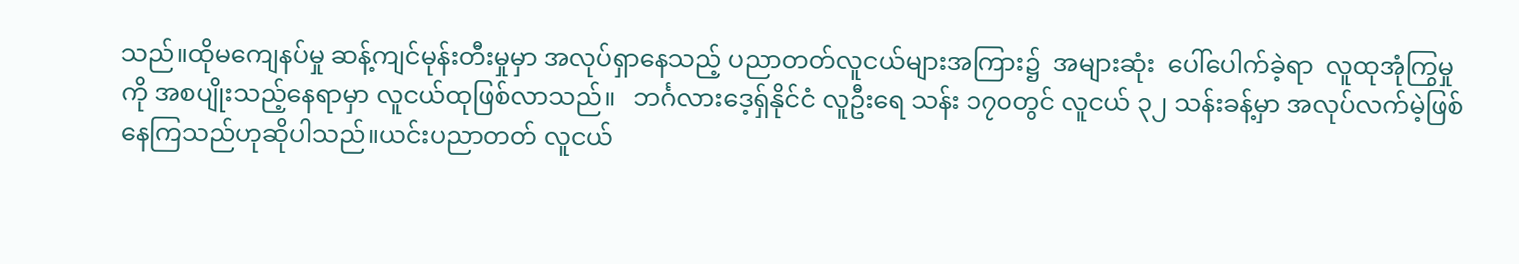သည်။ထိုမကျေနပ်မှု ဆန့်ကျင်မုန်းတီးမှုမှာ အလုပ်ရှာနေသည့် ပညာတတ်လူငယ်များအကြား၌  အများဆုံး  ပေါ်ပေါက်ခဲ့ရာ  လူထုအုံကြွမှုကို အစပျိုးသည့်နေရာမှာ လူငယ်ထုဖြစ်လာသည်။   ဘင်္ဂလားဒေ့ရှ်နိုင်ငံ လူဦးရေ သန်း ၁၇၀တွင် လူငယ် ၃၂ သန်းခန့်မှာ အလုပ်လက်မဲ့ဖြစ်နေကြသည်ဟုဆိုပါသည်။ယင်းပညာတတ် လူငယ်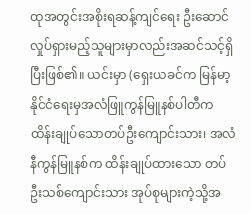ထုအတွင်းအစိုးရဆန့်ကျင်ရေး ဦးဆောင်လှုပ်ရှားမည့်သူများမှာလည်းအဆင်သင့်ရှိပြီးဖြစ်၏။ ယင်းမှာ (ရှေးယခင်က မြန်မာ့နိုင်ငံရေးမှအလံဖြူကွန်မြူနစ်ပါတီက ထိန်းချုပ်သောတပ်ဦးကျောင်းသား၊ အလံနီကွန်မြူနစ်က ထိန်းချုပ်ထားသော တပ်ဦးသစ်ကျောင်းသား အုပ်စုများကဲ့သို့အ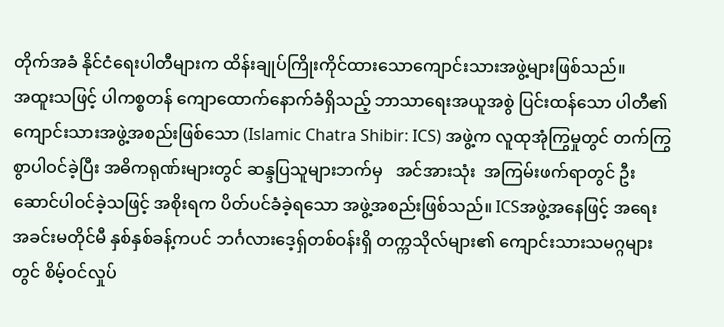တိုက်အခံ နိုင်ငံရေးပါတီများက ထိန်းချုပ်ကြိုးကိုင်ထားသောကျောင်းသားအဖွဲ့များဖြစ်သည်။
အထူးသဖြင့် ပါကစ္စတန် ကျောထောက်နောက်ခံရှိသည့် ဘာသာရေးအယူအစွဲ ပြင်းထန်သော ပါတီ၏ ကျောင်းသားအဖွဲ့အစည်းဖြစ်သော (Islamic Chatra Shibir: ICS) အဖွဲ့က လူထုအုံကြွမှုတွင် တက်ကြွစွာပါဝင်ခဲ့ပြီး အဓိကရုဏ်းများတွင် ဆန္ဒပြသူများဘက်မှ   အင်အားသုံး  အကြမ်းဖက်ရာတွင် ဦးဆောင်ပါဝင်ခဲ့သဖြင့် အစိုးရက ပိတ်ပင်ခံခဲ့ရသော အဖွဲ့အစည်းဖြစ်သည်။ ICSအဖွဲ့အနေဖြင့် အရေးအခင်းမတိုင်မီ နှစ်နှစ်ခန့်ကပင် ဘင်္ဂလားဒေ့ရှ်တစ်ဝန်းရှိ တက္ကသိုလ်များ၏ ကျောင်းသားသမဂ္ဂများတွင် စိမ့်ဝင်လှုပ်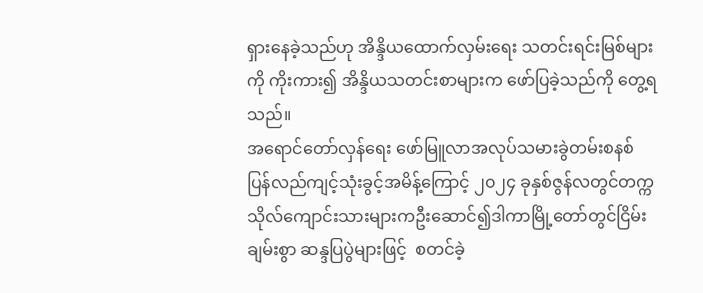ရှားနေခဲ့သည်ဟု အိန္ဒိယထောက်လှမ်းရေး သတင်းရင်းမြစ်များကို ကိုးကား၍ အိန္ဒိယသတင်းစာများက ဖော်ပြခဲ့သည်ကို တွေ့ရသည်။
အရောင်တော်လှန်ရေး ဖော်မြူလာအလုပ်သမားခွဲတမ်းစနစ် ပြန်လည်ကျင့်သုံးခွင့်အမိန့်ကြောင့် ၂၀၂၄ ခုနှစ်ဇွန်လတွင်တက္ကသိုလ်ကျောင်းသားများကဦးဆောင်၍ဒါကာမြို့တော်တွင်ငြိမ်းချမ်းစွာ ဆန္ဒပြပွဲများဖြင့်  စတင်ခဲ့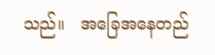သည်။   အခြေအနေတည်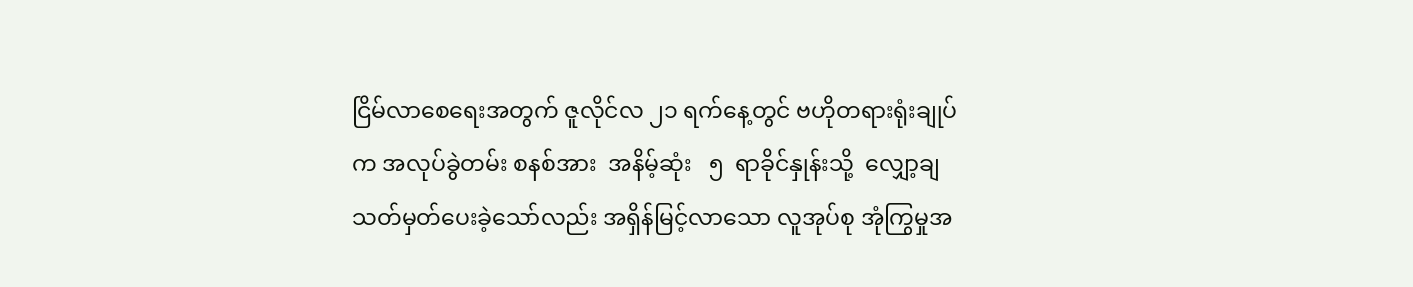ငြိမ်လာစေရေးအတွက် ဇူလိုင်လ ၂၁ ရက်နေ့တွင် ဗဟိုတရားရုံးချုပ်က အလုပ်ခွဲတမ်း စနစ်အား  အနိမ့်ဆုံး   ၅  ရာခိုင်နှုန်းသို့  လျှော့ချ သတ်မှတ်ပေးခဲ့သော်လည်း အရှိန်မြင့်လာသော လူအုပ်စု အုံကြွမှုအ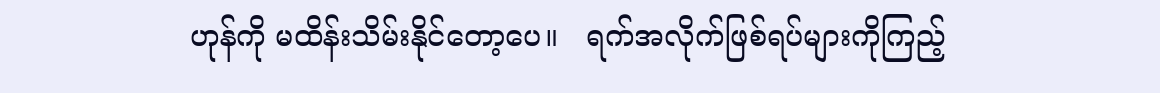ဟုန်ကို မထိန်းသိမ်းနိုင်တော့ပေ။   ရက်အလိုက်ဖြစ်ရပ်များကိုကြည့်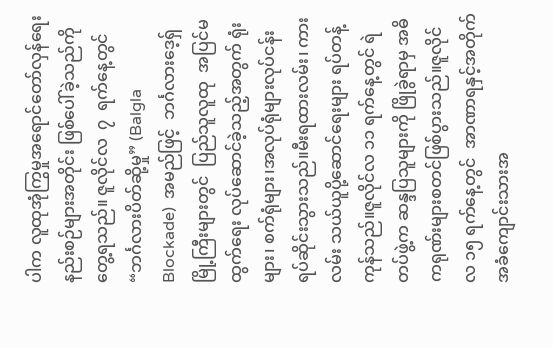ပါက လူထုအုံကြွမှုအရောင်တော်လှန်ရေးနည်းစဉ်များအတိုင်း ဖြစ်ပေါ်ခဲ့သည်ကို တွေ့ရသည်။ ဇူလိုင်လ  ၇  ရက်နေ့တွင်  “ဘင်္ဂလားပိတ်ဆို့မှု” (Balgla   Blockade)  အမည်ဖြင့်  ဘင်္ဂလားဒေ့ရှ် မြို့ကြီးများတွင်  ပြည်သူလူထု  အပြင်မထွက်ရေး လုပ်ဆောင်ခဲ့သည့်အတွက် ရုံးများ၊ စက်ရုံများ၊အလုပ်ရုံများလုပ်ငန်းရပ်ဆိုင်းသွားသည်။မီးရထားလမ်း၊ ကားလမ်း သယ်ယူပို့ဆောင်ရေးများ ရပ်တန့် ကုန်သည်။ဇူလိုင်လ ၁၁ ရက်နေ့တွင် ရဲတပ်ဖွဲ့က ဆန္ဒပြသူများကို ဖြိုခွဲရာမှ အဓိကရုဏ်းများစတင်ဖြစ်ပွားသည်။ဇူလိုင်လ ၁၅ ရက်နေ့တွင်  အာဏာရနှင့်အတိုက်အခံကျောင်းသားအ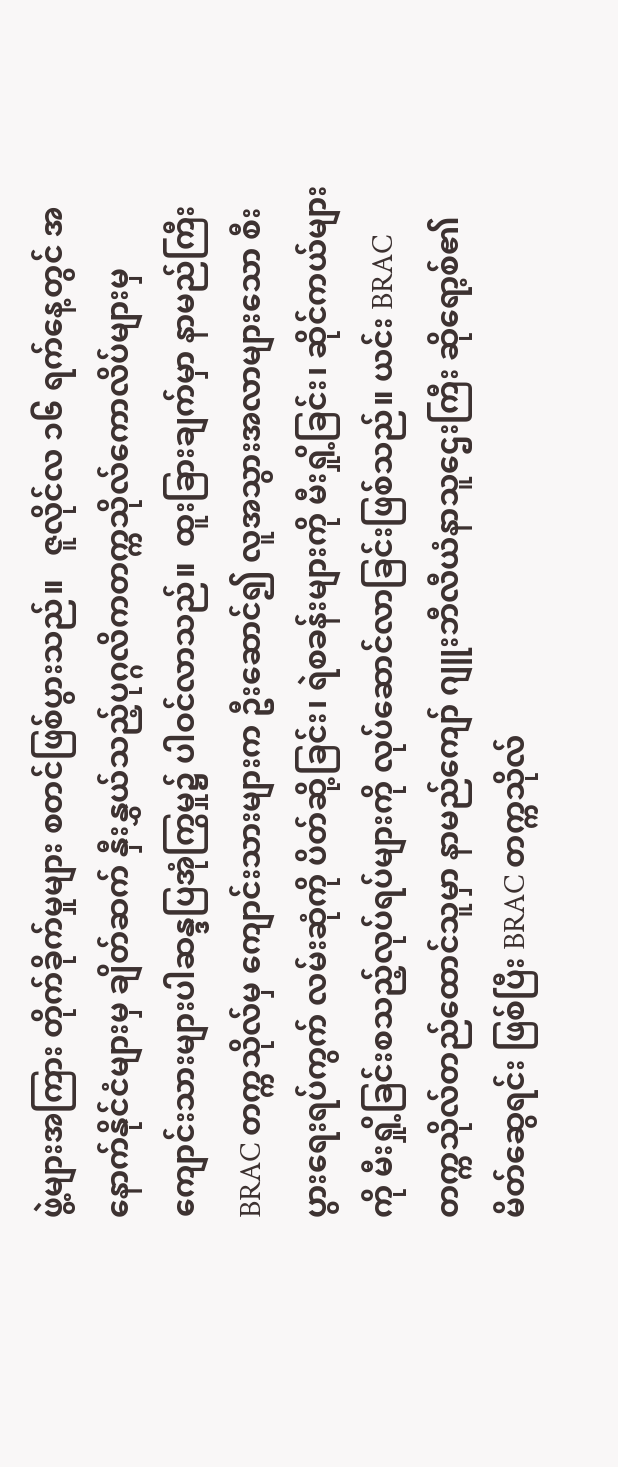ဖွဲ့များအကြား တိုက်ခိုက်မှုများ စတင်ဖြစ်ပွားသည်။   ဇူလိုင်လ ၁၆ ရက်နေ့တွင် အနောက်နိုင်ငံများမှ ချိတ်ဆက် နှီးနွှယ်သည့်ပုဂ္ဂလိကတက္ကသိုလ်ကောလိပ်များမှ ကျောင်းသားများပါဆန္ဒပြအုံကြွမှု၌ ပါဝင်လာသည်။  ထူးခြားချက်မှာ နာမည်ကြီး BRAC တက္ကသိုလ်မှ ကျောင်းသားများက ဦးဆောင်၍ လူအသွားအလာများသော စီးပွားရေးရပ်ကွက် လမ်းဆုံကို ပိတ်ဆို့ခြင်း၊ ရဲစခန်းများကို မီးရှို့ခြင်း၊ ဆိုင်ကယ်များကို မီးရှို့ခြင်းစသည့်လုပ်ရပ်များကို လုပ်ဆောင်လာခြင်းဖြစ်သည်။ ယင်း BRAC တက္ကသိုလ်တည်ထောင်သူမှာ နာမည်ကျော် ဂျူးဘီလီယံနာသူဌေးကြီး ဆိုရော့စ်၏ မိတ်ဆွေရင်း ဖြစ်ပြီး BRAC တက္ကသိုလ်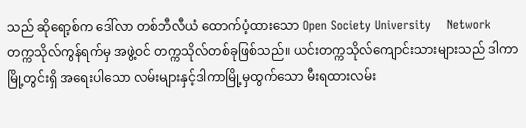သည် ဆိုရော့စ်က ဒေါ်လာ တစ်ဘီလီယံ ထောက်ပံ့ထားသော Open Society University    Network   တက္ကသိုလ်ကွန်ရက်မှ အဖွဲ့ဝင် တက္ကသိုလ်တစ်ခုဖြစ်သည်။ ယင်းတက္ကသိုလ်ကျောင်းသားများသည် ဒါကာမြို့တွင်းရှိ အရေးပါသော လမ်းများနှင့်ဒါကာမြို့မှထွက်သော မီးရထားလမ်း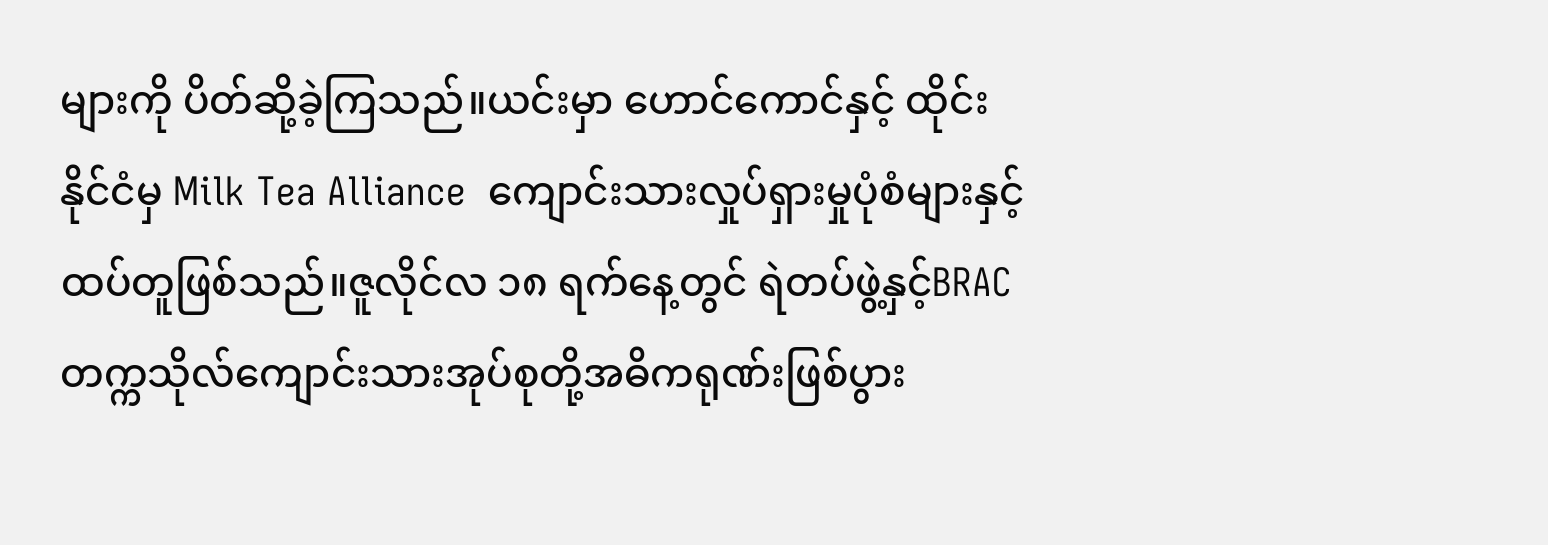များကို ပိတ်ဆို့ခဲ့ကြသည်။ယင်းမှာ ဟောင်ကောင်နှင့် ထိုင်းနိုင်ငံမှ Milk Tea Alliance  ကျောင်းသားလှုပ်ရှားမှုပုံစံများနှင့် ထပ်တူဖြစ်သည်။ဇူလိုင်လ ၁၈ ရက်နေ့တွင် ရဲတပ်ဖွဲ့နှင့်BRACတက္ကသိုလ်ကျောင်းသားအုပ်စုတို့အဓိကရုဏ်းဖြစ်ပွား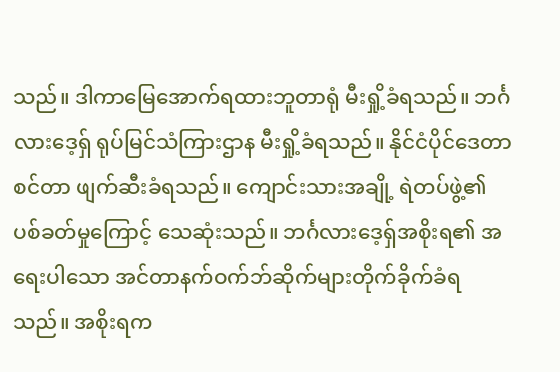သည်။ ဒါကာမြေအောက်ရထားဘူတာရုံ မီးရှို့ခံရသည်။ ဘင်္ဂလားဒေ့ရှ် ရုပ်မြင်သံကြားဌာန မီးရှို့ခံရသည်။ နိုင်ငံပိုင်ဒေတာစင်တာ ဖျက်ဆီးခံရသည်။ ကျောင်းသားအချို့ ရဲတပ်ဖွဲ့၏ ပစ်ခတ်မှုကြောင့် သေဆုံးသည်။ ဘင်္ဂလားဒေ့ရှ်အစိုးရ၏ အရေးပါသော အင်တာနက်ဝက်ဘ်ဆိုက်များတိုက်ခိုက်ခံရသည်။ အစိုးရက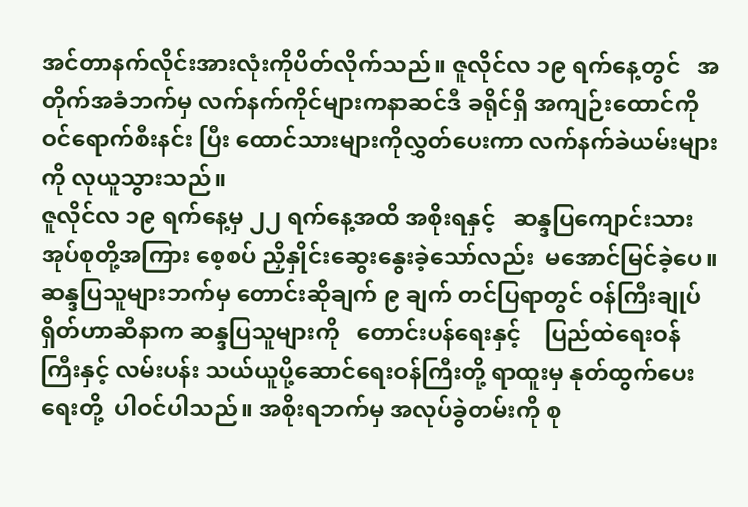အင်တာနက်လိုင်းအားလုံးကိုပိတ်လိုက်သည်။ ဇူလိုင်လ ၁၉ ရက်နေ့တွင်   အတိုက်အခံဘက်မှ လက်နက်ကိုင်များကနာဆင်ဒီ ခရိုင်ရှိ အကျဉ်းထောင်ကို ဝင်ရောက်စီးနင်း ပြီး ထောင်သားများကိုလွှတ်ပေးကာ လက်နက်ခဲယမ်းများကို လုယူသွားသည်။
ဇူလိုင်လ ၁၉ ရက်နေ့မှ ၂၂ ရက်နေ့အထိ အစိုးရနှင့်   ဆန္ဒပြကျောင်းသားအုပ်စုတို့အကြား စေ့စပ် ညှိနှိုင်းဆွေးနွေးခဲ့သော်လည်း  မအောင်မြင်ခဲ့ပေ။  ဆန္ဒပြသူများဘက်မှ တောင်းဆိုချက် ၉ ချက် တင်ပြရာတွင် ဝန်ကြီးချုပ် ရှိတ်ဟာဆီနာက ဆန္ဒပြသူများကို   တောင်းပန်ရေးနှင့်    ပြည်ထဲရေးဝန်ကြီးနှင့် လမ်းပန်း သယ်ယူပို့ဆောင်ရေးဝန်ကြီးတို့ ရာထူးမှ နုတ်ထွက်ပေးရေးတို့  ပါဝင်ပါသည်။ အစိုးရဘက်မှ အလုပ်ခွဲတမ်းကို စု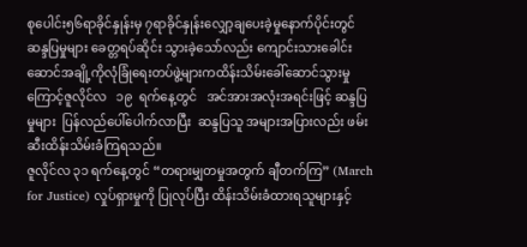စုပေါင်း၅၆ရာခိုင်နှုန်းမှ ၇ရာခိုင်နှုန်းလျှော့ချပေးခဲ့မှုနောက်ပိုင်းတွင်ဆန္ဒပြမှုများ ခေတ္တရပ်ဆိုင်း သွားခဲ့သော်လည်း ကျောင်းသားခေါင်းဆောင်အချို့ကိုလုံခြုံရေးတပ်ဖွဲ့များကထိန်းသိမ်းခေါ်ဆောင်သွားမှုကြောင့်ဇူလိုင်လ   ၁၉  ရက်နေ့တွင်   အင်အားအလုံးအရင်းဖြင့် ဆန္ဒပြမှုများ  ပြန်လည်ပေါ်ပေါက်လာပြီး  ဆန္ဒပြသူ အများအပြားလည်း ဖမ်းဆီးထိန်းသိမ်းခံကြရသည်။
ဇူလိုင်လ ၃၁ ရက်နေ့တွင် “တရားမျှတမှုအတွက် ချီတက်ကြ” (March for Justice) လှုပ်ရှားမှုကို ပြုလုပ်ပြီး ထိန်းသိမ်းခံထားရသူများနှင့်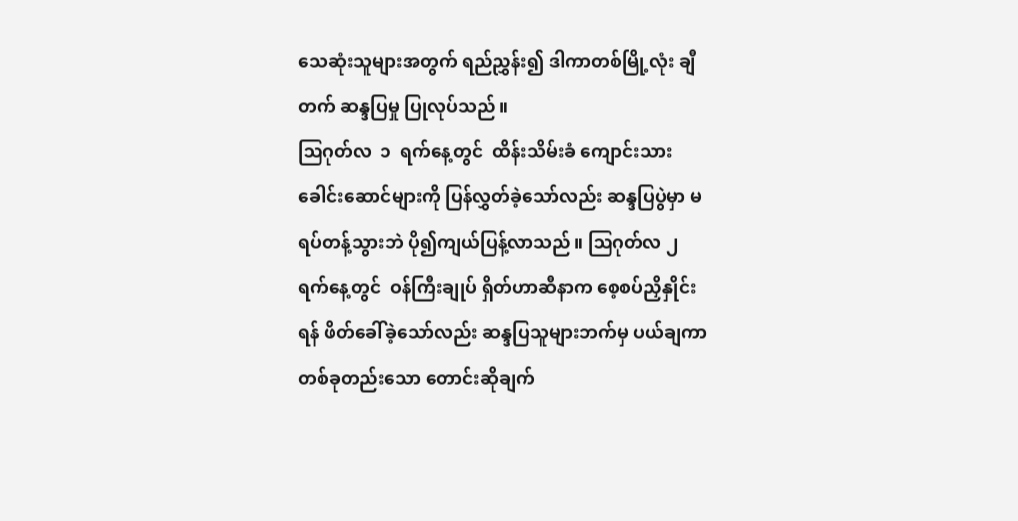သေဆုံးသူများအတွက် ရည်ညွှန်း၍ ဒါကာတစ်မြို့လုံး ချီတက် ဆန္ဒပြမှု ပြုလုပ်သည်။
ဩဂုတ်လ  ၁  ရက်နေ့တွင်  ထိန်းသိမ်းခံ ကျောင်းသားခေါင်းဆောင်များကို ပြန်လွှတ်ခဲ့သော်လည်း ဆန္ဒပြပွဲမှာ မရပ်တန့်သွားဘဲ ပို၍ကျယ်ပြန့်လာသည်။ ဩဂုတ်လ ၂  ရက်နေ့တွင်  ဝန်ကြီးချုပ် ရှိတ်ဟာဆီနာက စေ့စပ်ညှိနှိုင်းရန် ဖိတ်ခေါ်ခဲ့သော်လည်း ဆန္ဒပြသူများဘက်မှ ပယ်ချကာ တစ်ခုတည်းသော တောင်းဆိုချက်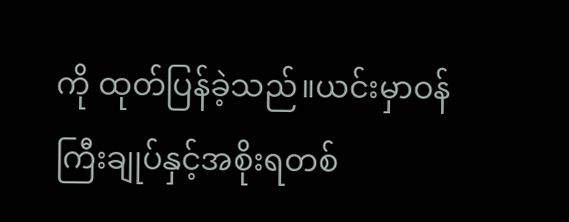ကို ထုတ်ပြန်ခဲ့သည်။ယင်းမှာဝန်ကြီးချုပ်နှင့်အစိုးရတစ်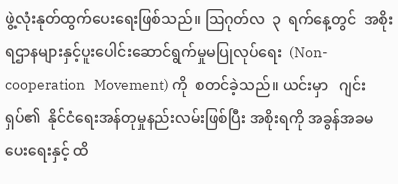ဖွဲ့လုံးနုတ်ထွက်ပေးရေးဖြစ်သည်။ ဩဂုတ်လ  ၃  ရက်နေ့တွင်  အစိုးရဌာနများနှင့်ပူးပေါင်းဆောင်ရွက်မှုမပြုလုပ်ရေး  (Non-cooperation   Movement) ကို  စတင်ခဲ့သည်။ ယင်းမှာ   ဂျင်းရှပ်၏  နိုင်ငံရေးအန်တုမှုနည်းလမ်းဖြစ်ပြီး အစိုးရကို အခွန်အခမပေးရေးနှင့် ထိ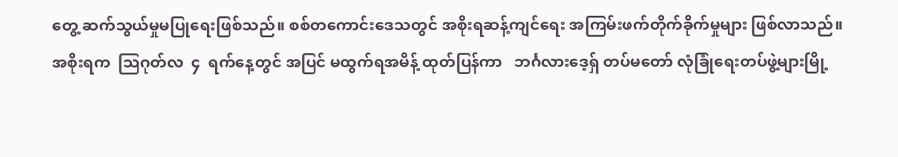တွေ့ ဆက်သွယ်မှုမပြုရေးဖြစ်သည်။ စစ်တကောင်းဒေသတွင် အစိုးရဆန့်ကျင်ရေး အကြမ်းဖက်တိုက်ခိုက်မှုများ ဖြစ်လာသည်။
အစိုးရက  ဩဂုတ်လ  ၄  ရက်နေ့တွင် အပြင် မထွက်ရအမိန့် ထုတ်ပြန်ကာ   ဘင်္ဂလားဒေ့ရှ် တပ်မတော် လုံခြုံရေးတပ်ဖွဲ့များမြို့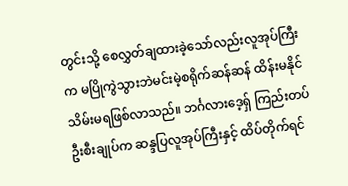တွင်းသို့ စေလွှတ်ချထားခဲ့သော်လည်းလူအုပ်ကြီးက မပြိုကွဲသွားဘဲမင်းမဲ့စရိုက်ဆန်ဆန် ထိန်းမနိုင် သိမ်းမရဖြစ်လာသည်။ ဘင်္ဂလားဒေ့ရှ် ကြည်းတပ်ဦးစီးချုပ်က ဆန္ဒပြလူအုပ်ကြီးနှင့် ထိပ်တိုက်ရင်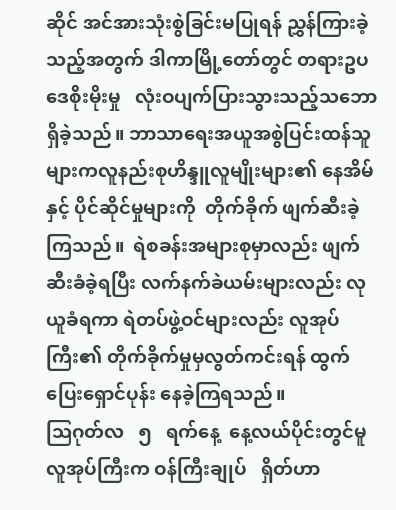ဆိုင် အင်အားသုံးစွဲခြင်းမပြုရန် ညွှန်ကြားခဲ့သည့်အတွက် ဒါကာမြို့တော်တွင် တရားဥပဒေစိုးမိုးမှု   လုံးဝပျက်ပြားသွားသည့်သဘောရှိခဲ့သည်။ ဘာသာရေးအယူအစွဲပြင်းထန်သူများကလူနည်းစုဟိန္ဒူလူမျိုးများ၏ နေအိမ်နှင့် ပိုင်ဆိုင်မှုများကို  တိုက်ခိုက် ဖျက်ဆီးခဲ့ကြသည်။  ရဲစခန်းအများစုမှာလည်း ဖျက်ဆီးခံခဲ့ရပြီး လက်နက်ခဲယမ်းများလည်း လုယူခံရကာ ရဲတပ်ဖွဲ့ဝင်များလည်း လူအုပ်ကြီး၏ တိုက်ခိုက်မှုမှလွတ်ကင်းရန် ထွက်ပြေးရှောင်ပုန်း နေခဲ့ကြရသည်။
ဩဂုတ်လ   ၅   ရက်နေ့  နေ့လယ်ပိုင်းတွင်မူ လူအုပ်ကြီးက ဝန်ကြီးချုပ်   ရှိတ်ဟာ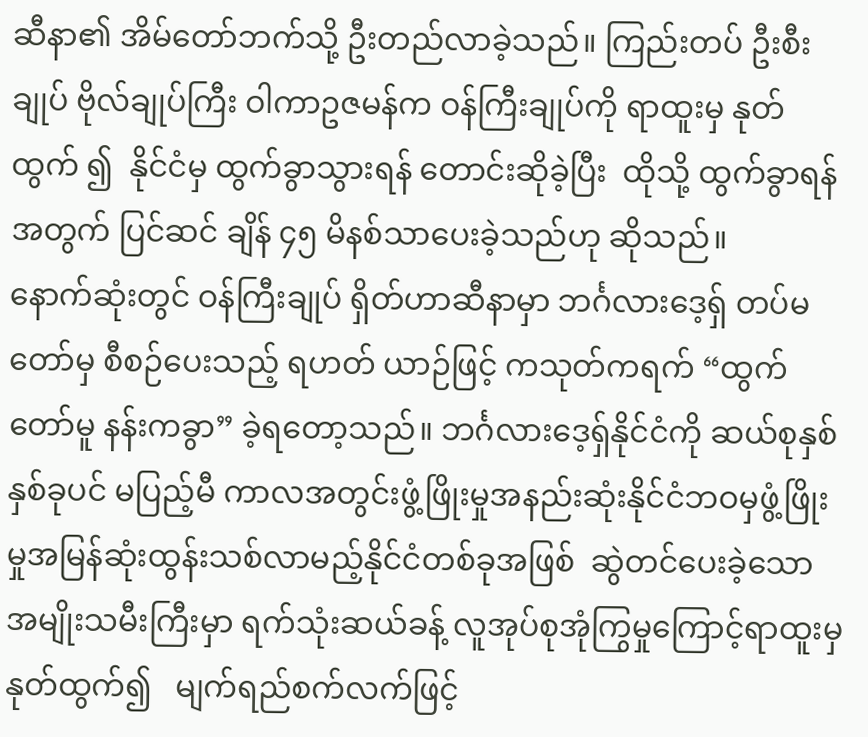ဆီနာ၏ အိမ်တော်ဘက်သို့ ဦးတည်လာခဲ့သည်။ ကြည်းတပ် ဦးစီးချုပ် ဗိုလ်ချုပ်ကြီး ဝါကာဥဇမန်က ဝန်ကြီးချုပ်ကို ရာထူးမှ နုတ်ထွက် ၍  နိုင်ငံမှ ထွက်ခွာသွားရန် တောင်းဆိုခဲ့ပြီး  ထိုသို့ ထွက်ခွာရန်အတွက် ပြင်ဆင် ချိန် ၄၅ မိနစ်သာပေးခဲ့သည်ဟု ဆိုသည်။
နောက်ဆုံးတွင် ဝန်ကြီးချုပ် ရှိတ်ဟာဆီနာမှာ ဘင်္ဂလားဒေ့ရှ် တပ်မတော်မှ စီစဉ်ပေးသည့် ရဟတ် ယာဉ်ဖြင့် ကသုတ်ကရက် “ထွက်တော်မူ နန်းကခွာ” ခဲ့ရတော့သည်။ ဘင်္ဂလားဒေ့ရှ်နိုင်ငံကို ဆယ်စုနှစ် နှစ်ခုပင် မပြည့်မီ ကာလအတွင်းဖွံ့ဖြိုးမှုအနည်းဆုံးနိုင်ငံဘဝမှဖွံ့ဖြိုးမှုအမြန်ဆုံးထွန်းသစ်လာမည့်နိုင်ငံတစ်ခုအဖြစ်  ဆွဲတင်ပေးခဲ့သော အမျိုးသမီးကြီးမှာ ရက်သုံးဆယ်ခန့် လူအုပ်စုအုံကြွမှုကြောင့်ရာထူးမှ    နုတ်ထွက်၍   မျက်ရည်စက်လက်ဖြင့်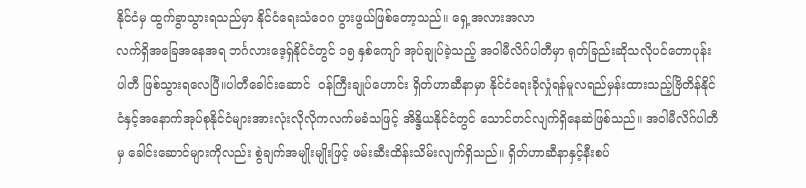နိုင်ငံမှ ထွက်ခွာသွားရသည်မှာ နိုင်ငံရေးသံဝေဂ ပွားဖွယ်ဖြစ်တော့သည်။ ရှေ့အလားအလာ
လက်ရှိအခြေအနေအရ ဘင်္ဂလားဒေ့ရှ်နိုင်ငံတွင် ၁၅ နှစ်ကျော် အုပ်ချုပ်ခဲ့သည့် အဝါမီလိဂ်ပါတီမှာ ရုတ်ခြည်းဆိုသလိုပင်တောပုန်းပါတီ ဖြစ်သွားရလေပြီ။ပါတီခေါင်းဆောင်  ဝန်ကြီးချုပ်ဟောင်း ရှိတ်ဟာဆီနာမှာ နိုင်ငံရေးခိုလှုံရန်မူလရည်မှန်းထားသည့်ဗြိတိန်နိုင်ငံနှင့်အနောက်အုပ်စုနိုင်ငံများအားလုံးလိုလိုကလက်မခံသဖြင့် အိန္ဒိယနိုင်ငံတွင် သောင်တင်လျက်ရှိနေဆဲဖြစ်သည်။ အဝါမီလိဂ်ပါတီမှ ခေါင်းဆောင်များကိုလည်း စွဲချက်အမျိုးမျိုးဖြင့် ဖမ်းဆီးထိန်းသိမ်းလျက်ရှိသည်။ ရှိတ်ဟာဆီနာနှင့်နီးစပ်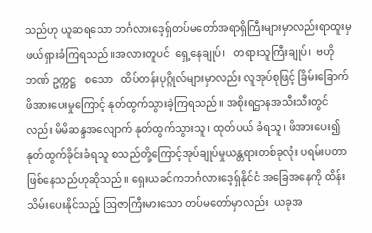သည်ဟု ယူဆရသော ဘင်္ဂလားဒေ့ရှ်တပ်မတော်အရာရှိကြီးများမှာလည်းရာထူးမှဖယ်ရှားခံကြရသည်။အလားတူပင်  ရှေ့နေချုပ်၊   တရားသူကြီးချုပ်၊  ဗဟိုဘဏ် ဥက္ကဋ္ဌ   စသော   ထိပ်တန်းပုဂ္ဂိုလ်များမှာလည်း လူအုပ်စုဖြင့် ခြိမ်းခြောက်ဖိအားပေးမှုကြောင့် နုတ်ထွက်သွားခဲ့ကြရသည်။ အစိုးရဌာနအသီးသီးတွင်လည်း မိမိဆန္ဒအလျောက် နုတ်ထွက်သွားသူ၊ ထုတ်ပယ် ခံရသူ၊ ဖိအားပေး၍ နုတ်ထွက်ခိုင်းခံရသူ စသည်တို့ကြောင့်အုပ်ချုပ်မှုယန္တရားတစ်ခုလုံး ပရမ်းပတာဖြစ်နေသည်ဟုဆိုသည်။ ရှေးယခင်ကဘင်္ဂလားဒေ့ရှ်နိုင်ငံ အခြေအနေကို ထိန်းသိမ်းပေးနိုင်သည့် ဩဇာကြီးမားသော တပ်မတော်မှာလည်း  ယခုအ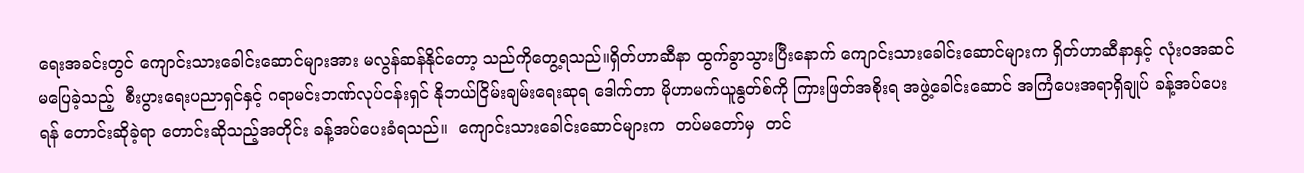ရေးအခင်းတွင် ကျောင်းသားခေါင်းဆောင်များအား မလွန်ဆန်နိုင်တော့ သည်ကိုတွေ့ရသည်။ရှိတ်ဟာဆီနာ ထွက်ခွာသွားပြီးနောက် ကျောင်းသားခေါင်းဆောင်များက ရှိတ်ဟာဆီနာနှင့် လုံးဝအဆင်မပြေခဲ့သည့်  စီးပွားရေးပညာရှင်နှင့် ဂရာမင်းဘဏ်လုပ်ငန်းရှင် နိုဘယ်ငြိမ်းချမ်းရေးဆုရ ဒေါက်တာ မိုဟာမက်ယူနွတ်စ်ကို ကြားဖြတ်အစိုးရ အဖွဲ့ခေါင်းဆောင် အကြံပေးအရာရှိချုပ် ခန့်အပ်ပေးရန် တောင်းဆိုခဲ့ရာ တောင်းဆိုသည့်အတိုင်း ခန့်အပ်ပေးခံရသည်။  ကျောင်းသားခေါင်းဆောင်များက  တပ်မတော်မှ  တင်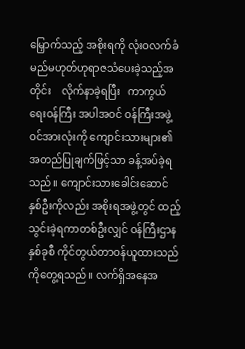မြှောက်သည့် အစိုးရကို လုံးဝလက်ခံမည်မဟုတ်ဟုရာဇသံပေးခဲ့သည့်အတိုင်း    လိုက်နာခဲ့ရပြီး   ကာကွယ်ရေးဝန်ကြီး အပါအဝင် ဝန်ကြီးအဖွဲ့ဝင်အားလုံးကို ကျောင်းသားများ၏ အတည်ပြုချက်ဖြင့်သာ ခန့်အပ်ခဲ့ရသည်။ ကျောင်းသားခေါင်းဆောင်နှစ်ဦးကိုလည်း အစိုးရအဖွဲ့တွင် ထည့်သွင်းခဲ့ရကာတစ်ဦးလျှင် ဝန်ကြီးဌာနနှစ်ခုစီ ကိုင်တွယ်တာဝန်ယူထားသည်ကိုတွေ့ရသည်။ လက်ရှိအနေအ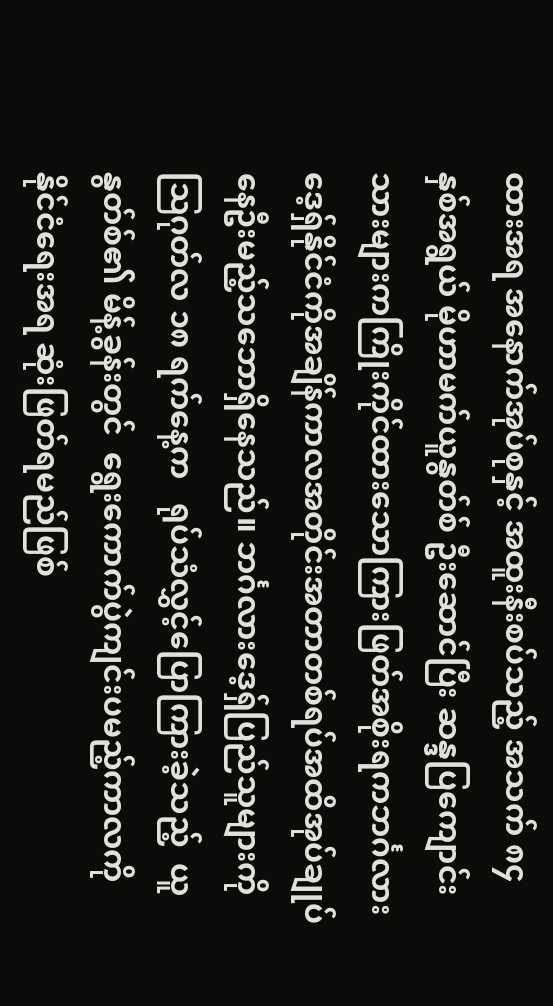ထားအရ အနောက်အုပ်စုနှင့် အထူးနီးစပ်သည့် အသက် ၈၄ နှစ်အရွယ် မိုဟာမက်ယူနွတ်စ် ဦးဆောင်ပြီး ဆန္ဒပြကျောင်းသားများကကြိုးကိုင်ထားသောကြားဖြတ်အစိုးရကဘင်္ဂလားဒေ့ရှ်နိုင်ငံကိုအချိန်ကာလအတိုင်းအတာတစ်ရပ်အထိအုပ်ချုပ်နေဦးမည့်သဘောရှိနေသည်။ ဘင်္ဂလားဒေ့ရှ်ပြည်သူများကို ဩဂုတ်လ ၁၈ ရက်နေ့က   ရုပ်သံလွှင့်ပြောကြားခဲ့သည့်  ယူနွတ်စ်၏ မိန့်ခွန်းတွင်  ရွေးကောက်ပွဲကျင်းပမည့်ကာလကို နိုင်ငံရေးအရ ဆုံးဖြတ်ရမည်ဖြစ်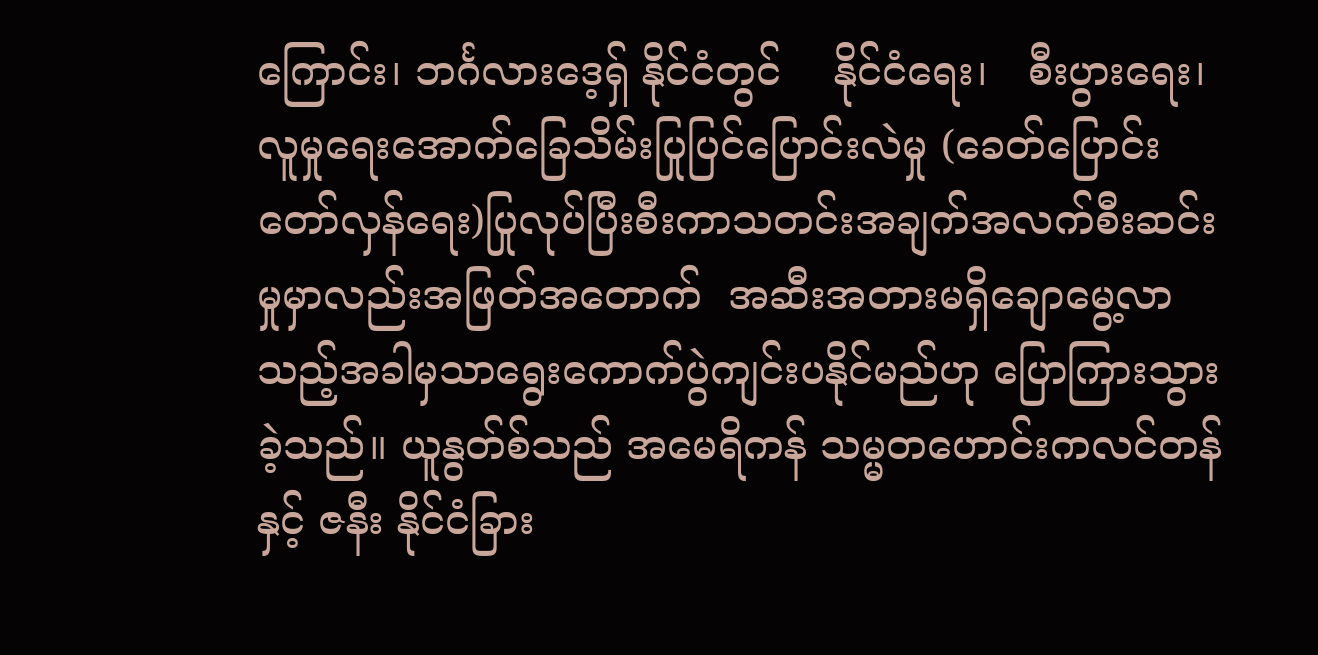ကြောင်း၊ ဘင်္ဂလားဒေ့ရှ် နိုင်ငံတွင်    နိုင်ငံရေး၊   စီးပွားရေး၊ လူမှုရေးအောက်ခြေသိမ်းပြုပြင်ပြောင်းလဲမှု (ခေတ်ပြောင်းတော်လှန်ရေး)ပြုလုပ်ပြီးစီးကာသတင်းအချက်အလက်စီးဆင်းမှုမှာလည်းအဖြတ်အတောက်  အဆီးအတားမရှိချောမွေ့လာသည့်အခါမှသာရွေးကောက်ပွဲကျင်းပနိုင်မည်ဟု ပြောကြားသွားခဲ့သည်။ ယူနွတ်စ်သည် အမေရိကန် သမ္မတဟောင်းကလင်တန်နှင့် ဇနီး နိုင်ငံခြား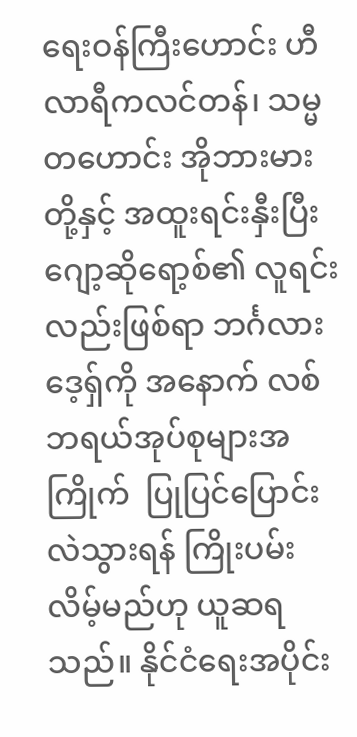ရေးဝန်ကြီးဟောင်း ဟီလာရီကလင်တန်၊ သမ္မတဟောင်း အိုဘားမားတို့နှင့် အထူးရင်းနှီးပြီး ဂျော့ဆိုရော့စ်၏ လူရင်းလည်းဖြစ်ရာ ဘင်္ဂလားဒေ့ရှ်ကို အနောက် လစ်ဘရယ်အုပ်စုများအကြိုက်  ပြုပြင်ပြောင်းလဲသွားရန် ကြိုးပမ်းလိမ့်မည်ဟု ယူဆရသည်။ နိုင်ငံရေးအပိုင်း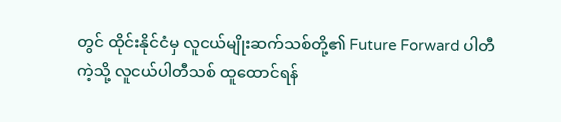တွင် ထိုင်းနိုင်ငံမှ လူငယ်မျိုးဆက်သစ်တို့၏ Future Forward ပါတီကဲ့သို့ လူငယ်ပါတီသစ် ထူထောင်ရန်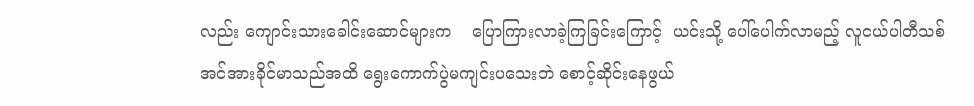လည်း ကျောင်းသားခေါင်းဆောင်များက    ပြောကြားလာခဲ့ကြခြင်းကြောင့်  ယင်းသို့ ပေါ်ပေါက်လာမည့် လူငယ်ပါတီသစ် အင်အားခိုင်မာသည်အထိ ရွေးကောက်ပွဲမကျင်းပသေးဘဲ စောင့်ဆိုင်းနေဖွယ်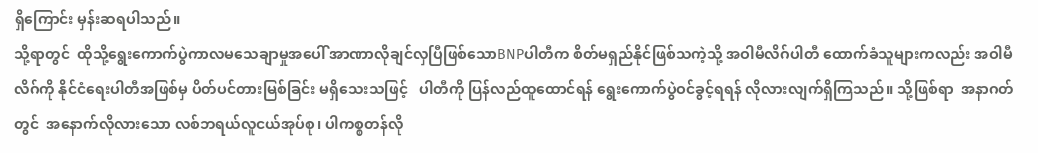ရှိကြောင်း မှန်းဆရပါသည်။
သို့ရာတွင်  ထိုသို့ရွေးကောက်ပွဲကာလမသေချာမှုအပေါ် အာဏာလိုချင်လှပြီဖြစ်သောBNPပါတီက စိတ်မရှည်နိုင်ဖြစ်သကဲ့သို့ အဝါမီလိဂ်ပါတီ ထောက်ခံသူများကလည်း အဝါမီလိဂ်ကို နိုင်ငံရေးပါတီအဖြစ်မှ ပိတ်ပင်တားမြစ်ခြင်း မရှိသေးသဖြင့်   ပါတီကို ပြန်လည်ထူထောင်ရန် ရွေးကောက်ပွဲဝင်ခွင့်ရရန် လိုလားလျက်ရှိကြသည်။ သို့ဖြစ်ရာ  အနာဂတ်တွင်  အနောက်လိုလားသော လစ်ဘရယ်လူငယ်အုပ်စု၊ ပါကစ္စတန်လို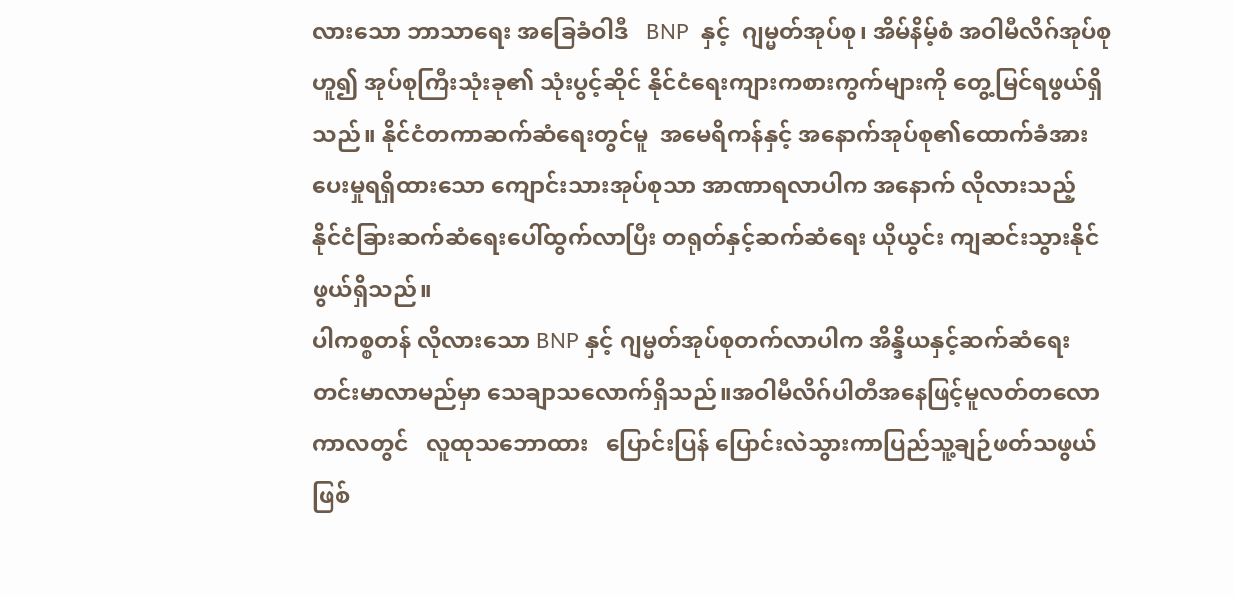လားသော ဘာသာရေး အခြေခံဝါဒီ   BNP  နှင့်  ဂျမ္မတ်အုပ်စု၊ အိမ်နိမ့်စံ အဝါမီလိဂ်အုပ်စုဟူ၍ အုပ်စုကြီးသုံးခု၏ သုံးပွင့်ဆိုင် နိုင်ငံရေးကျားကစားကွက်များကို တွေ့မြင်ရဖွယ်ရှိသည်။ နိုင်ငံတကာဆက်ဆံရေးတွင်မူ  အမေရိကန်နှင့် အနောက်အုပ်စု၏ထောက်ခံအားပေးမှုရရှိထားသော ကျောင်းသားအုပ်စုသာ အာဏာရလာပါက အနောက် လိုလားသည့်  နိုင်ငံခြားဆက်ဆံရေးပေါ်ထွက်လာပြီး တရုတ်နှင့်ဆက်ဆံရေး ယိုယွင်း ကျဆင်းသွားနိုင်ဖွယ်ရှိသည်။
ပါကစ္စတန် လိုလားသော BNP နှင့် ဂျမ္မတ်အုပ်စုတက်လာပါက အိန္ဒိယနှင့်ဆက်ဆံရေး တင်းမာလာမည်မှာ သေချာသလောက်ရှိသည်။အဝါမီလိဂ်ပါတီအနေဖြင့်မူလတ်တလောကာလတွင်   လူထုသဘောထား   ပြောင်းပြန် ပြောင်းလဲသွားကာပြည်သူ့ချဉ်ဖတ်သဖွယ်ဖြစ်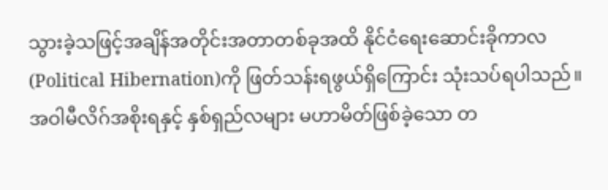သွားခဲ့သဖြင့်အချိန်အတိုင်းအတာတစ်ခုအထိ နိုင်ငံရေးဆောင်းခိုကာလ(Political Hibernation)ကို ဖြတ်သန်းရဖွယ်ရှိကြောင်း သုံးသပ်ရပါသည်။ အဝါမီလိဂ်အစိုးရနှင့် နှစ်ရှည်လများ မဟာမိတ်ဖြစ်ခဲ့သော တ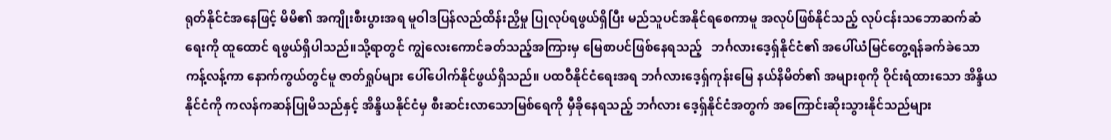ရုတ်နိုင်ငံအနေဖြင့် မိမိ၏ အကျိုးစီးပွားအရ မူဝါဒပြန်လည်ထိန်းညှိမှု ပြုလုပ်ရဖွယ်ရှိပြီး မည်သူပင်အနိုင်ရစေကာမူ အလုပ်ဖြစ်နိုင်သည့် လုပ်ငန်းသဘောဆက်ဆံရေးကို ထူထောင် ရဖွယ်ရှိပါသည်။သို့ရာတွင် ကျွဲလေးကောင်ခတ်သည့်အကြားမှ မြေစာပင်ဖြစ်နေရသည့်   ဘင်္ဂလားဒေ့ရှ်နိုင်ငံ၏ အပေါ်ယံမြင်တွေ့ရန်ခက်ခဲသော   ကန့်လန့်ကာ နောက်ကွယ်တွင်မူ ဇာတ်ရှုပ်များ ပေါ်ပေါက်နိုင်ဖွယ်ရှိသည်။ ပထဝီနိုင်ငံရေးအရ ဘင်္ဂလားဒေ့ရှ်ကုန်းမြေ နယ်နိမိတ်၏ အများစုကို ဝိုင်းရံထားသော အိန္ဒိယနိုင်ငံကို ကလန်ကဆန်ပြုမိသည်နှင့် အိန္ဒိယနိုင်ငံမှ စီးဆင်းလာသောမြစ်ရေကို မှီခိုနေရသည့် ဘင်္ဂလား ဒေ့ရှ်နိုင်ငံအတွက် အကြောင်းဆိုးသွားနိုင်သည်များ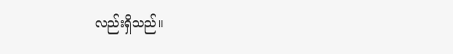လည်းရှိသည်။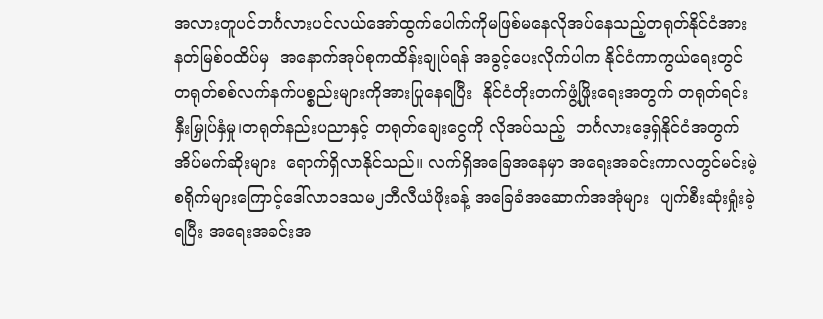အလားတူပင်ဘင်္ဂလားပင်လယ်အော်ထွက်ပေါက်ကိုမဖြစ်မနေလိုအပ်နေသည့်တရုတ်နိုင်ငံအား နတ်မြစ်ဝထိပ်မှ  အနောက်အုပ်စုကထိန်းချုပ်ရန် အခွင့်ပေးလိုက်ပါက နိုင်ငံကာကွယ်ရေးတွင် တရုတ်စစ်လက်နက်ပစ္စည်းများကိုအားပြုနေရပြီး  နိုင်ငံတိုးတက်ဖွံ့ဖြိုးရေးအတွက် တရုတ်ရင်းနှီးမြှုပ်နှံမှု၊တရုတ်နည်းပညာနှင့် တရုတ်ချေးငွေကို လိုအပ်သည့်  ဘင်္ဂလားဒေ့ရှ်နိုင်ငံအတွက်  အိပ်မက်ဆိုးများ  ရောက်ရှိလာနိုင်သည်။ လက်ရှိအခြေအနေမှာ အရေးအခင်းကာလတွင်မင်းမဲ့စရိုက်များကြောင့်ဒေါ်လာ၁ဒသမ၂ဘီလီယံဖိုးခန့် အခြေခံအဆောက်အအုံများ  ပျက်စီးဆုံးရှုံးခဲ့ရပြီး အရေးအခင်းအ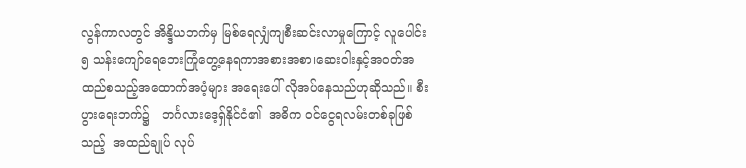လွန်ကာလတွင် အိန္ဒိယဘက်မှ မြစ်ရေလျှံကျစီးဆင်းလာမှုကြောင့် လူပေါင်း ၅ သန်းကျော်ရေဘေးကြုံတွေ့နေရကာအစားအစာ၊ဆေးဝါးနှင့်အဝတ်အထည်စသည့်အထောက်အပံ့များ အရေးပေါ် လိုအပ်နေသည်ဟုဆိုသည်။ စီးပွားရေးဘက်၌   ဘင်္ဂလားဒေ့ရှ်နိုင်ငံ၏  အဓိက ဝင်ငွေရလမ်းတစ်ခုဖြစ်သည့်  အထည်ချုပ် လုပ်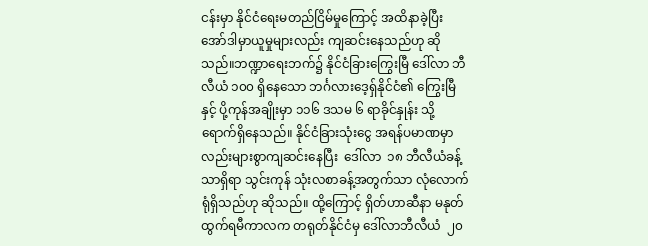ငန်းမှာ နိုင်ငံရေးမတည်ငြိမ်မှုကြောင့် အထိနာခဲ့ပြီး အော်ဒါမှာယူမှုများလည်း ကျဆင်းနေသည်ဟု ဆိုသည်။ဘဏ္ဍာရေးဘက်၌ နိုင်ငံခြားကြွေးမြီ ဒေါ်လာ ဘီလီယံ ၁၀၀ ရှိနေသော ဘင်္ဂလားဒေ့ရှ်နိုင်ငံ၏ ကြွေးမြီနှင့် ပို့ကုန်အချိုးမှာ ၁၁၆ ဒသမ ၆ ရာခိုင်နှုန်း သို့ ရောက်ရှိနေသည်။ နိုင်ငံခြားသုံးငွေ အရန်ပမာဏမှာလည်းများစွာကျဆင်းနေပြီး  ဒေါ်လာ  ၁၈ ဘီလီယံခန့်သာရှိရာ သွင်းကုန် သုံးလစာခန့်အတွက်သာ လုံလောက်ရုံရှိသည်ဟု ဆိုသည်။ ထို့ကြောင့် ရှိတ်ဟာဆီနာ မနုတ်ထွက်ရမီကာလက တရုတ်နိုင်ငံမှ ဒေါ်လာဘီလီယံ  ၂၀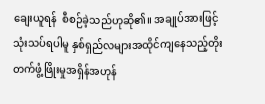ချေးယူရန်  စီစဉ်ခဲ့သည်ဟုဆို၏။ အချုပ်အားဖြင့် သုံးသပ်ရပါမူ နှစ်ရှည်လများအထိုင်ကျနေသည့်တိုးတက်ဖွံ့ဖြိုးမှုအရှိန်အဟုန်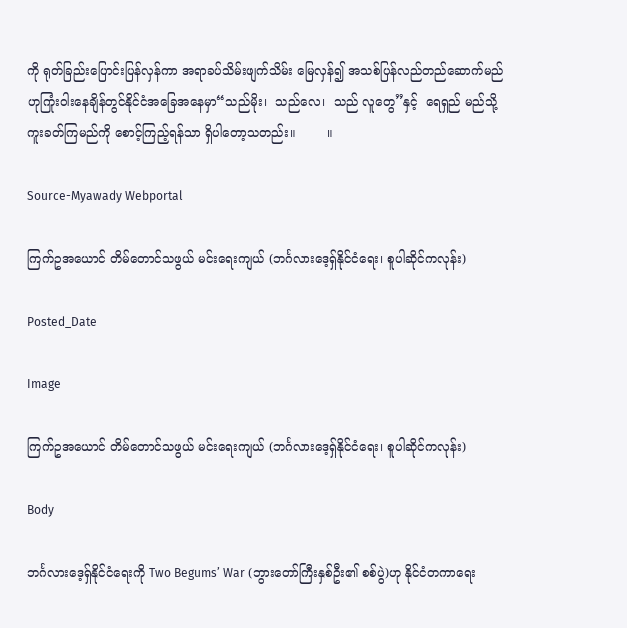ကို ရုတ်ခြည်းပြောင်းပြန်လှန်ကာ အရာခပ်သိမ်းဖျက်သိမ်း မြေလှန်၍ အသစ်ပြန်လည်တည်ဆောက်မည်ဟုကြုံးဝါးနေချိန်တွင်နိုင်ငံအခြေအနေမှာ“သည်မိုး၊  သည်လေ၊  သည် လူတွေ”နှင့်  ရေရှည် မည်သို့ကူးခတ်ကြမည်ကို စောင့်ကြည့်ရန်သာ ရှိပါတော့သတည်း။        ။

Source-Myawady Webportal

ကြက်ဥအယောင် တိမ်တောင်သဖွယ် မင်းရေးကျယ် (ဘင်္ဂလားဒေ့ရှ်နိုင်ငံရေး၊ စူပါဆိုင်ကလုန်း)

Posted_Date

Image

ကြက်ဥအယောင် တိမ်တောင်သဖွယ် မင်းရေးကျယ် (ဘင်္ဂလားဒေ့ရှ်နိုင်ငံရေး၊ စူပါဆိုင်ကလုန်း)

Body

ဘင်္ဂလားဒေ့ရှ်နိုင်ငံရေးကို Two Begums’ War (ဘွားတော်ကြီးနှစ်ဦး၏ စစ်ပွဲ)ဟု နိုင်ငံတကာရေး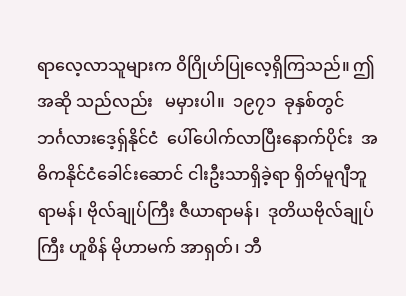ရာလေ့လာသူများက ဝိဂြိုဟ်ပြုလေ့ရှိကြသည်။ ဤအဆို သည်လည်း   မမှားပါ။  ၁၉၇၁  ခုနှစ်တွင်  ဘင်္ဂလားဒေ့ရှ်နိုင်ငံ  ပေါ်ပေါက်လာပြီးနောက်ပိုင်း  အဓိကနိုင်ငံခေါင်းဆောင် ငါးဦးသာရှိခဲ့ရာ ရှိတ်မူဂျီဘူရာမန်၊ ဗိုလ်ချုပ်ကြီး ဇီယာရာမန်၊  ဒုတိယဗိုလ်ချုပ်ကြီး ဟူစိန် မိုဟာမက် အာရှတ်၊ ဘီ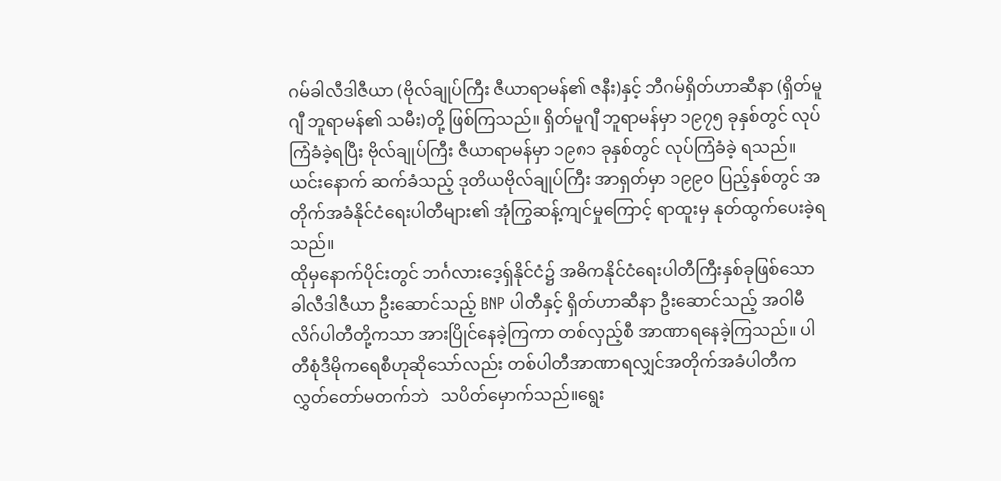ဂမ်ခါလီဒါဇီယာ (ဗိုလ်ချုပ်ကြီး ဇီယာရာမန်၏ ဇနီး)နှင့် ဘီဂမ်ရှိတ်ဟာဆီနာ (ရှိတ်မူဂျီ ဘူရာမန်၏ သမီး)တို့ ဖြစ်ကြသည်။ ရှိတ်မူဂျီ ဘူရာမန်မှာ ၁၉၇၅ ခုနှစ်တွင် လုပ်ကြံခံခဲ့ရပြီး ဗိုလ်ချုပ်ကြီး ဇီယာရာမန်မှာ ၁၉၈၁ ခုနှစ်တွင် လုပ်ကြံခံခဲ့ ရသည်။ ယင်းနောက် ဆက်ခံသည့် ဒုတိယဗိုလ်ချုပ်ကြီး အာရှတ်မှာ ၁၉၉၀ ပြည့်နှစ်တွင် အတိုက်အခံနိုင်ငံရေးပါတီများ၏ အုံကြွဆန့်ကျင်မှုကြောင့် ရာထူးမှ နုတ်ထွက်ပေးခဲ့ရသည်။
ထိုမှနောက်ပိုင်းတွင် ဘင်္ဂလားဒေ့ရှ်နိုင်ငံ၌ အဓိကနိုင်ငံရေးပါတီကြီးနှစ်ခုဖြစ်သော  ခါလီဒါဇီယာ ဦးဆောင်သည့် BNP ပါတီနှင့် ရှိတ်ဟာဆီနာ ဦးဆောင်သည့် အဝါမီလိဂ်ပါတီတို့ကသာ အားပြိုင်နေခဲ့ကြကာ တစ်လှည့်စီ အာဏာရနေခဲ့ကြသည်။ ပါတီစုံဒီမိုကရေစီဟုဆိုသော်လည်း တစ်ပါတီအာဏာရလျှင်အတိုက်အခံပါတီက  လွှတ်တော်မတက်ဘဲ   သပိတ်မှောက်သည်။ရွေး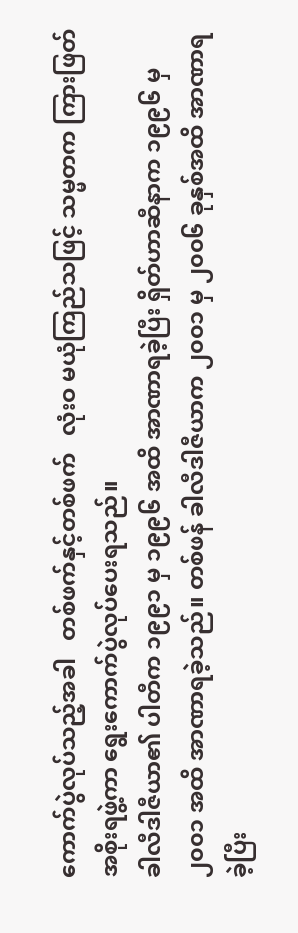ကောက်ပွဲလုပ်သည့်အခါ   တစ်ဖက်နှင့်တစ်ဖက်   လုံးဝ မယုံကြည်သဖြင့် သမ္မတက ကြားဖြတ်အစိုးရဖွဲ့ကာ ရွေးကောက်ပွဲလုပ်ပေးရသည်။
ခါလီဒါဇီယာ၏ ပါတီက ၁၉၉၁ မှ ၁၉၉၆ အထိ အာဏာရခဲ့ပြီး ရှိတ်ဟာဆီနာက ၁၉၉၆ မှ ၂၀၀၁ အထိ အာဏာရခဲ့သည်။ တစ်ဖန် ခါလီဒါဇီယာက ၂၀၀၁ မှ ၂၀၀၆ ခုနှစ်အထိ အာဏာရခဲ့ပြီး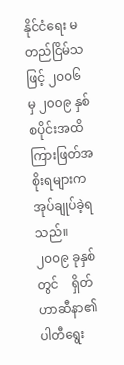နိုင်ငံရေး မတည်ငြိမ်သဖြင့် ၂၀၀၆ မှ ၂၀၀၉ နှစ်စပိုင်းအထိ ကြားဖြတ်အစိုးရများက အုပ်ချုပ်ခဲ့ရသည်။ ၂၀၀၉ ခုနှစ်တွင်    ရှိတ်ဟာဆီနာ၏ ပါတီရွေး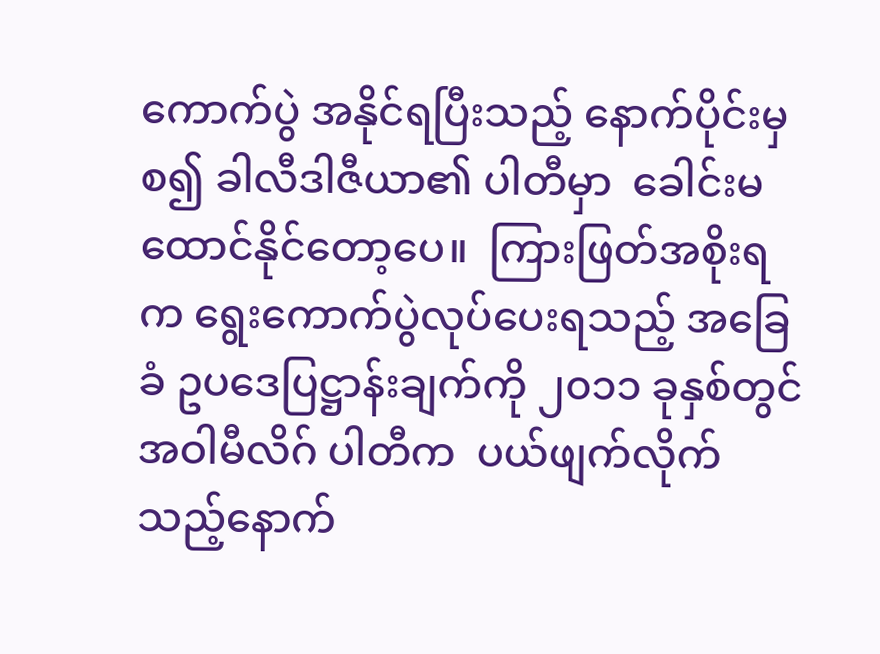ကောက်ပွဲ အနိုင်ရပြီးသည့် နောက်ပိုင်းမှစ၍ ခါလီဒါဇီယာ၏ ပါတီမှာ  ခေါင်းမထောင်နိုင်တော့ပေ။  ကြားဖြတ်အစိုးရက ရွေးကောက်ပွဲလုပ်ပေးရသည့် အခြေခံ ဥပဒေပြဋ္ဌာန်းချက်ကို ၂၀၁၁ ခုနှစ်တွင် အဝါမီလိဂ် ပါတီက  ပယ်ဖျက်လိုက်သည့်နောက်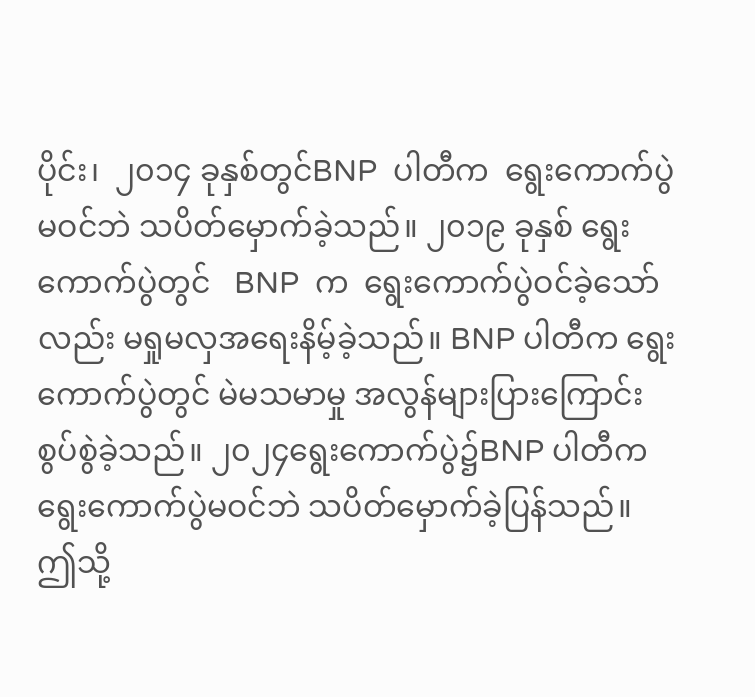ပိုင်း၊  ၂၀၁၄ ခုနှစ်တွင်BNP  ပါတီက  ရွေးကောက်ပွဲမဝင်ဘဲ သပိတ်မှောက်ခဲ့သည်။ ၂၀၁၉ ခုနှစ် ရွေးကောက်ပွဲတွင်   BNP  က  ရွေးကောက်ပွဲဝင်ခဲ့သော်လည်း မရှုမလှအရေးနိမ့်ခဲ့သည်။ BNP ပါတီက ရွေးကောက်ပွဲတွင် မဲမသမာမှု အလွန်များပြားကြောင်း စွပ်စွဲခဲ့သည်။ ၂၀၂၄ရွေးကောက်ပွဲ၌BNP ပါတီက ရွေးကောက်ပွဲမဝင်ဘဲ သပိတ်မှောက်ခဲ့ပြန်သည်။
ဤသို့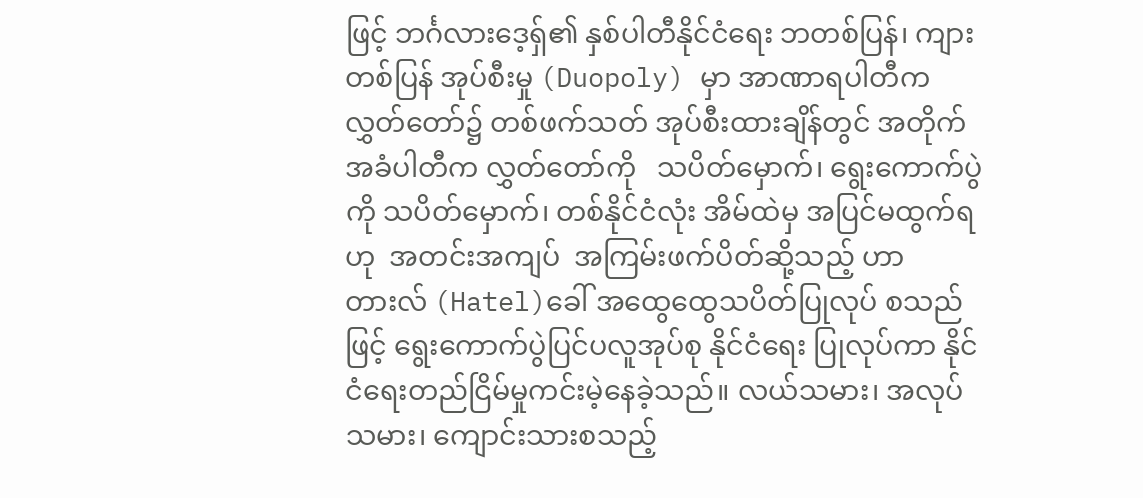ဖြင့် ဘင်္ဂလားဒေ့ရှ်၏ နှစ်ပါတီနိုင်ငံရေး ဘတစ်ပြန်၊ ကျားတစ်ပြန် အုပ်စီးမှု (Duopoly) မှာ အာဏာရပါတီက လွှတ်တော်၌ တစ်ဖက်သတ် အုပ်စီးထားချိန်တွင် အတိုက်အခံပါတီက လွှတ်တော်ကို   သပိတ်မှောက်၊ ရွေးကောက်ပွဲကို သပိတ်မှောက်၊ တစ်နိုင်ငံလုံး အိမ်ထဲမှ အပြင်မထွက်ရဟု  အတင်းအကျပ်  အကြမ်းဖက်ပိတ်ဆို့သည့် ဟာတားလ် (Hatel)ခေါ် အထွေထွေသပိတ်ပြုလုပ် စသည်ဖြင့် ရွေးကောက်ပွဲပြင်ပလူအုပ်စု နိုင်ငံရေး ပြုလုပ်ကာ နိုင်ငံရေးတည်ငြိမ်မှုကင်းမဲ့နေခဲ့သည်။ လယ်သမား၊ အလုပ်သမား၊ ကျောင်းသားစသည့်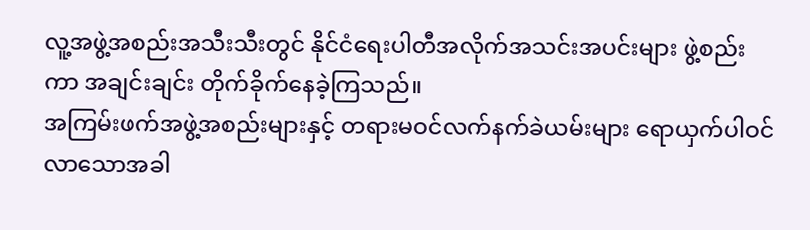လူ့အဖွဲ့အစည်းအသီးသီးတွင် နိုင်ငံရေးပါတီအလိုက်အသင်းအပင်းများ ဖွဲ့စည်းကာ အချင်းချင်း တိုက်ခိုက်နေခဲ့ကြသည်။
အကြမ်းဖက်အဖွဲ့အစည်းများနှင့် တရားမဝင်လက်နက်ခဲယမ်းများ ရောယှက်ပါဝင်လာသောအခါ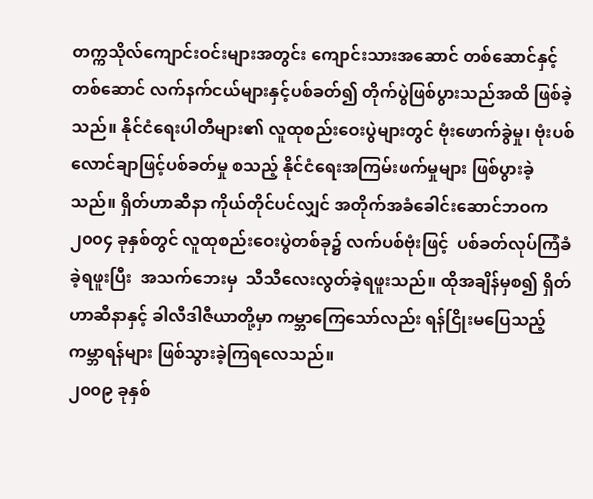တက္ကသိုလ်ကျောင်းဝင်းများအတွင်း ကျောင်းသားအဆောင် တစ်ဆောင်နှင့်တစ်ဆောင် လက်နက်ငယ်များနှင့်ပစ်ခတ်၍ တိုက်ပွဲဖြစ်ပွားသည်အထိ ဖြစ်ခဲ့သည်။ နိုင်ငံရေးပါတီများ၏ လူထုစည်းဝေးပွဲများတွင် ဗုံးဖောက်ခွဲမှု၊ ဗုံးပစ်လောင်ချာဖြင့်ပစ်ခတ်မှု စသည့် နိုင်ငံရေးအကြမ်းဖက်မှုများ ဖြစ်ပွားခဲ့သည်။ ရှိတ်ဟာဆီနာ ကိုယ်တိုင်ပင်လျှင် အတိုက်အခံခေါင်းဆောင်ဘဝက ၂၀၀၄ ခုနှစ်တွင် လူထုစည်းဝေးပွဲတစ်ခု၌ လက်ပစ်ဗုံးဖြင့်  ပစ်ခတ်လုပ်ကြံခံခဲ့ရဖူးပြီး  အသက်ဘေးမှ  သီသီလေးလွတ်ခဲ့ရဖူးသည်။ ထိုအချိန်မှစ၍ ရှိတ်ဟာဆီနာနှင့် ခါလီဒါဇီယာတို့မှာ ကမ္ဘာကြေသော်လည်း ရန်ငြိုးမပြေသည့် ကမ္ဘာရန်များ ဖြစ်သွားခဲ့ကြရလေသည်။
၂၀၀၉ ခုနှစ်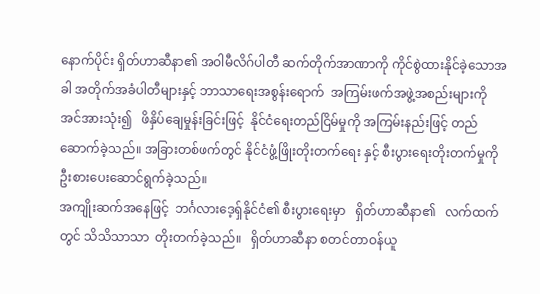နောက်ပိုင်း ရှိတ်ဟာဆီနာ၏ အဝါမီလိဂ်ပါတီ ဆက်တိုက်အာဏာကို ကိုင်စွဲထားနိုင်ခဲ့သောအခါ အတိုက်အခံပါတီများနှင့် ဘာသာရေးအစွန်းရောက်  အကြမ်းဖက်အဖွဲ့အစည်းများကိုအင်အားသုံး၍   ဖိနှိပ်ချေမှုန်းခြင်းဖြင့်  နိုင်ငံရေးတည်ငြိမ်မှုကို အကြမ်းနည်းဖြင့် တည်ဆောက်ခဲ့သည်။ အခြားတစ်ဖက်တွင် နိုင်ငံဖွံ့ဖြိုးတိုးတက်ရေး နှင့် စီးပွားရေးတိုးတက်မှုကို ဦးစားပေးဆောင်ရွက်ခဲ့သည်။
အကျိုးဆက်အနေဖြင့်  ဘင်္ဂလားဒေ့ရှ်နိုင်ငံ၏ စီးပွားရေးမှာ   ရှိတ်ဟာဆီနာ၏   လက်ထက်တွင် သိသိသာသာ  တိုးတက်ခဲ့သည်။   ရှိတ်ဟာဆီနာ စတင်တာဝန်ယူ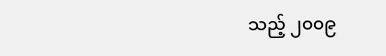သည့် ၂၀၀၉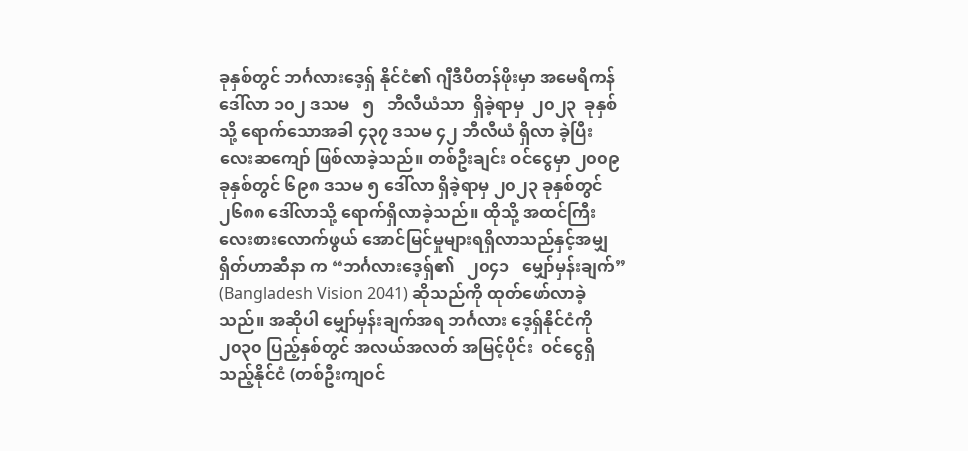ခုနှစ်တွင် ဘင်္ဂလားဒေ့ရှ် နိုင်ငံ၏ ဂျီဒီပီတန်ဖိုးမှာ အမေရိကန်ဒေါ်လာ ၁၀၂ ဒသမ   ၅   ဘီလီယံသာ  ရှိခဲ့ရာမှ  ၂၀၂၃  ခုနှစ်သို့ ရောက်သောအခါ ၄၃၇ ဒသမ ၄၂ ဘီလီယံ ရှိလာ ခဲ့ပြီး လေးဆကျော် ဖြစ်လာခဲ့သည်။ တစ်ဦးချင်း ဝင်ငွေမှာ ၂၀၀၉ ခုနှစ်တွင် ၆၉၈ ဒသမ ၅ ဒေါ်လာ ရှိခဲ့ရာမှ ၂၀၂၃ ခုနှစ်တွင် ၂၆၈၈ ဒေါ်လာသို့ ရောက်ရှိလာခဲ့သည်။ ထိုသို့ အထင်ကြီးလေးစားလောက်ဖွယ် အောင်မြင်မှုများရရှိလာသည်နှင့်အမျှ ရှိတ်ဟာဆီနာ က “ဘင်္ဂလားဒေ့ရှ်၏   ၂၀၄၁   မျှော်မှန်းချက်” (Bangladesh Vision 2041) ဆိုသည်ကို ထုတ်ဖော်လာခဲ့သည်။ အဆိုပါ မျှော်မှန်းချက်အရ ဘင်္ဂလား ဒေ့ရှ်နိုင်ငံကို ၂၀၃၀ ပြည့်နှစ်တွင် အလယ်အလတ် အမြင့်ပိုင်း  ဝင်ငွေရှိသည့်နိုင်ငံ (တစ်ဦးကျဝင်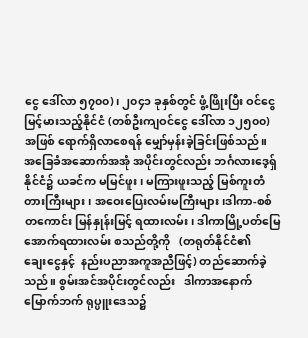ငွေ ဒေါ်လာ ၅၇၀၀)၊ ၂၀၄၁ ခုနှစ်တွင် ဖွံ့ဖြိုးပြီး ဝင်ငွေ မြင့်မားသည့်နိုင်ငံ (တစ်ဦးကျဝင်ငွေ ဒေါ်လာ ၁၂၅၀၀) အဖြစ် ရောက်ရှိလာစေရန် မျှော်မှန်းခဲ့ခြင်းဖြစ်သည်။
အခြေခံအဆောက်အအုံ အပိုင်းတွင်လည်း ဘင်္ဂလားဒေ့ရှ်နိုင်ငံ၌ ယခင်က မမြင်ဖူး၊ မကြားဖူးသည့် မြစ်ကူးတံတားကြီးများ၊ အဝေးပြေးလမ်းမကြီးများ၊ဒါကာ-စစ်တကောင်း မြန်နှုန်းမြင့် ရထားလမ်း၊ ဒါကာမြို့ပတ်မြေအောက်ရထားလမ်း စသည်တို့ကို   (တရုတ်နိုင်ငံ၏   ချေးငွေနှင့်  နည်းပညာအကူအညီဖြင့်) တည်ဆောက်ခဲ့သည်။ စွမ်းအင်အပိုင်းတွင်လည်း   ဒါကာအနောက်မြောက်ဘက် ရုပ္ပူးဒေသ၌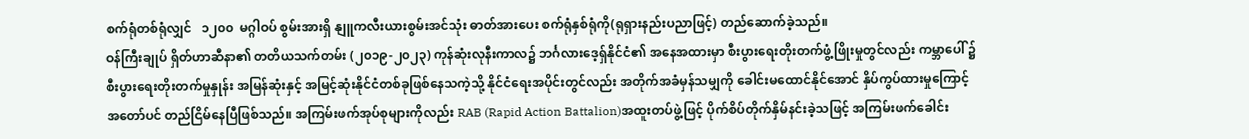စက်ရုံတစ်ရုံလျှင်   ၁၂၀၀  မဂ္ဂါဝပ် စွမ်းအားရှိ နျူကလီးယားစွမ်းအင်သုံး ဓာတ်အားပေး စက်ရုံနှစ်ရုံကို(ရုရှားနည်းပညာဖြင့်) တည်ဆောက်ခဲ့သည်။
ဝန်ကြီးချုပ် ရှိတ်ဟာဆီနာ၏ တတိယသက်တမ်း (၂၀၁၉-၂၀၂၃) ကုန်ဆုံးလုနီးကာလ၌ ဘင်္ဂလားဒေ့ရှ်နိုင်ငံ၏ အနေအထားမှာ စီးပွားရေးတိုးတက်ဖွံ့ဖြိုးမှုတွင်လည်း ကမ္ဘာပေါ် ၌ စီးပွားရေးတိုးတက်မှုနှုန်း အမြန်ဆုံးနှင့် အမြင့်ဆုံးနိုင်ငံတစ်ခုဖြစ်နေသကဲ့သို့ နိုင်ငံရေးအပိုင်းတွင်လည်း အတိုက်အခံမှန်သမျှကို ခေါင်းမထောင်နိုင်အောင် နှိပ်ကွပ်ထားမှုကြောင့် အတော်ပင် တည်ငြိမ်နေပြီဖြစ်သည်။ အကြမ်းဖက်အုပ်စုများကိုလည်း RAB (Rapid Action Battalion)အထူးတပ်ဖွဲ့ဖြင့် ပိုက်စိပ်တိုက်နှိမ်နင်းခဲ့သဖြင့် အကြမ်းဖက်ခေါင်း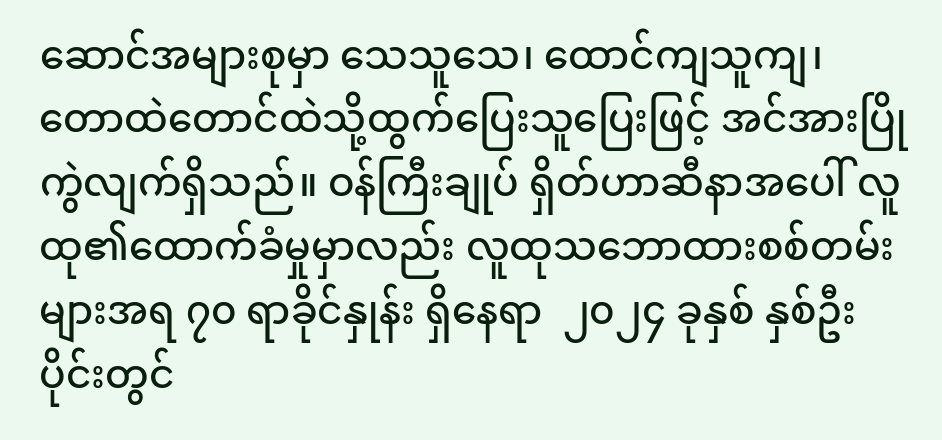ဆောင်အများစုမှာ သေသူသေ၊ ထောင်ကျသူကျ၊ တောထဲတောင်ထဲသို့ထွက်ပြေးသူပြေးဖြင့် အင်အားပြိုကွဲလျက်ရှိသည်။ ဝန်ကြီးချုပ် ရှိတ်ဟာဆီနာအပေါ် လူထု၏ထောက်ခံမှုမှာလည်း လူထုသဘောထားစစ်တမ်းများအရ ၇၀ ရာခိုင်နှုန်း ရှိနေရာ  ၂၀၂၄ ခုနှစ် နှစ်ဦးပိုင်းတွင်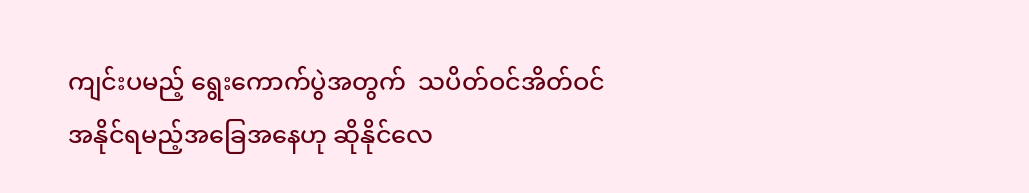ကျင်းပမည့် ရွေးကောက်ပွဲအတွက်  သပိတ်ဝင်အိတ်ဝင်  အနိုင်ရမည့်အခြေအနေဟု ဆိုနိုင်လေ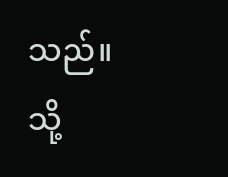သည်။
သို့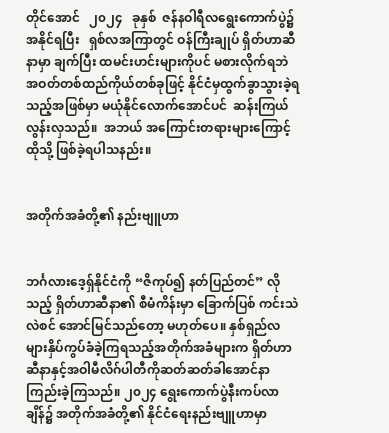တိုင်အောင်   ၂၀၂၄   ခုနှစ်  ဇန်နဝါရီလရွေးကောက်ပွဲ၌  အနိုင်ရပြီး   ရှစ်လအကြာတွင် ဝန်ကြီးချုပ် ရှိတ်ဟာဆီနာမှာ ချက်ပြီး ထမင်းဟင်းများကိုပင် မစားလိုက်ရဘဲ အဝတ်တစ်ထည်ကိုယ်တစ်ခုဖြင့် နိုင်ငံမှထွက်ခွာသွားခဲ့ရသည့်အဖြစ်မှာ မယုံနိုင်လောက်အောင်ပင်  ဆန်းကြယ်လွန်းလှသည်။  အဘယ် အကြောင်းတရားများကြောင့် ထိုသို့ ဖြစ်ခဲ့ရပါသနည်း။


အတိုက်အခံတို့၏ နည်းဗျူဟာ


ဘင်္ဂလားဒေ့ရှ်နိုင်ငံကို “ဇိကုပ်၍ နတ်ပြည်တင်” လိုသည့် ရှိတ်ဟာဆီနာ၏ စီမံကိန်းမှာ ခြောက်ပြစ် ကင်းသဲလဲစင် အောင်မြင်သည်တော့ မဟုတ်ပေ။ နှစ်ရှည်လများနှိပ်ကွပ်ခံခဲ့ကြရသည့်အတိုက်အခံများက ရှိတ်ဟာဆီနာနှင့်အဝါမီလိဂ်ပါတီကိုဆတ်ဆတ်ခါအောင်နာကြည်းခဲ့ကြသည်။ ၂၀၂၄ ရွေးကောက်ပွဲနီးကပ်လာချိန်၌ အတိုက်အခံတို့၏ နိုင်ငံရေးနည်းဗျူဟာမှာ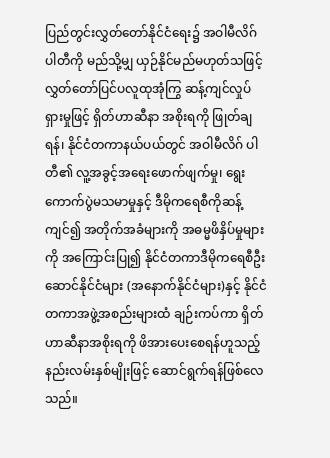ပြည်တွင်းလွှတ်တော်နိုင်ငံရေး၌ အဝါမီလိဂ်ပါတီကို မည်သို့မျှ ယှဉ်နိုင်မည်မဟုတ်သဖြင့်လွှတ်တော်ပြင်ပလူထုအုံကြွ ဆန့်ကျင်လှုပ်ရှားမှုဖြင့် ရှိတ်ဟာဆီနာ အစိုးရကို ဖြုတ်ချရန်၊ နိုင်ငံတကာနယ်ပယ်တွင် အဝါမီလိဂ် ပါတီ၏ လူ့အခွင့်အရေးဖောက်ဖျက်မှု၊ ရွေးကောက်ပွဲမသမာမှုနှင့် ဒီမိုကရေစီကိုဆန့်ကျင်၍ အတိုက်အခံများကို အဓမ္မဖိနှိပ်မှုများကို အကြောင်းပြု၍ နိုင်ငံတကာဒီမိုကရေစီဦးဆောင်နိုင်ငံများ (အနောက်နိုင်ငံများ)နှင့် နိုင်ငံတကာအဖွဲ့အစည်းများထံ ချဉ်းကပ်ကာ ရှိတ်ဟာဆီနာအစိုးရကို ဖိအားပေးစေရန်ဟူသည့် နည်းလမ်းနှစ်မျိုးဖြင့် ဆောင်ရွက်ရန်ဖြစ်လေသည်။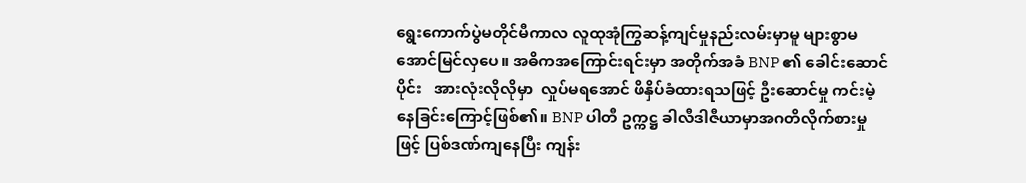ရွေးကောက်ပွဲမတိုင်မီကာလ လူထုအုံကြွဆန့်ကျင်မှုနည်းလမ်းမှာမူ များစွာမအောင်မြင်လှပေ။ အဓိကအကြောင်းရင်းမှာ အတိုက်အခံ BNP ၏ ခေါင်းဆောင်ပိုင်း   အားလုံးလိုလိုမှာ  လှုပ်မရအောင် ဖိနှိပ်ခံထားရသဖြင့် ဦးဆောင်မှု ကင်းမဲ့နေခြင်းကြောင့်ဖြစ်၏။ BNP ပါတီ ဥက္ကဋ္ဌ ခါလီဒါဇီယာမှာအဂတိလိုက်စားမှုဖြင့် ပြစ်ဒဏ်ကျနေပြီး ကျန်း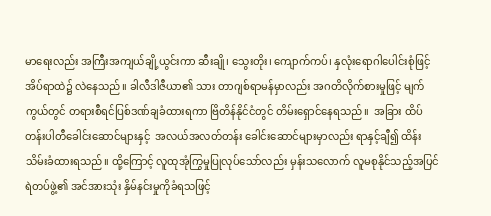မာရေးလည်း အကြီးအကျယ်ချို့ယွင်းကာ ဆီးချို၊ သွေးတိုး၊ ကျောက်ကပ်၊ နှလုံးရောဂါပေါင်းစုံဖြင့် အိပ်ရာထဲ၌ လဲနေသည်။ ခါလီဒါဇီယာ၏ သား တာဂျစ်ရာမန်မှာလည်း အဂတိလိုက်စားမှုဖြင့် မျက်ကွယ်တွင် တရားစီရင်ပြစ်ဒဏ်ချခံထားရကာ ဗြိတိန်နိုင်ငံတွင် တိမ်းရှောင်နေရသည်။  အခြား ထိပ်တန်းပါတီခေါင်းဆောင်များနှင့်  အလယ်အလတ်တန်း ခေါင်းဆောင်များမှာလည်း ရာနှင့်ချီ၍ ထိန်းသိမ်းခံထားရသည်။ ထို့ကြောင့် လူထုအုံကြွမှုပြုလုပ်သော်လည်း မှန်းသလောက် လူမစုနိုင်သည့်အပြင် ရဲတပ်ဖွဲ့၏ အင်အားသုံး နှိမ်နင်းမှုကိုခံရသဖြင့်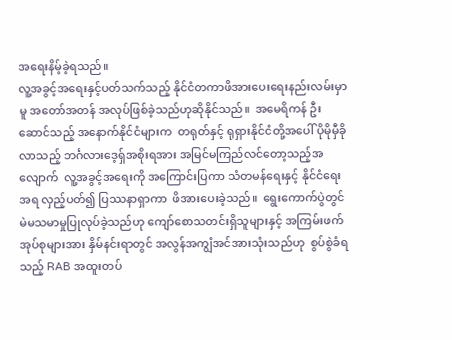အရေးနိမ့်ခဲ့ရသည်။
လူ့အခွင့်အရေးနှင့်ပတ်သက်သည့် နိုင်ငံတကာဖိအားပေးရေးနည်းလမ်းမှာမူ အတော်အတန် အလုပ်ဖြစ်ခဲ့သည်ဟုဆိုနိုင်သည်။  အမေရိကန် ဦးဆောင်သည့် အနောက်နိုင်ငံများက  တရုတ်နှင့် ရုရှားနိုင်ငံတို့အပေါ် ပိုမိုမှီခိုလာသည့် ဘင်္ဂလားဒေ့ရှ်အစိုးရအား အမြင်မကြည်လင်တော့သည့်အလျောက်  လူ့အခွင့်အရေးကို အကြောင်းပြကာ သံတမန်ရေးနှင့် နိုင်ငံရေးအရ လှည့်ပတ်၍ ပြဿနာရှာကာ  ဖိအားပေးခဲ့သည်။  ရွေးကောက်ပွဲတွင် မဲမသမာမှုပြုလုပ်ခဲ့သည်ဟု ကျော်စောသတင်းရှိသူများနှင့် အကြမ်းဖက်အုပ်စုများအား နှိမ်နင်းရာတွင် အလွန်အကျွံအင်အားသုံးသည်ဟု  စွပ်စွဲခံရသည့် RAB အထူးတပ်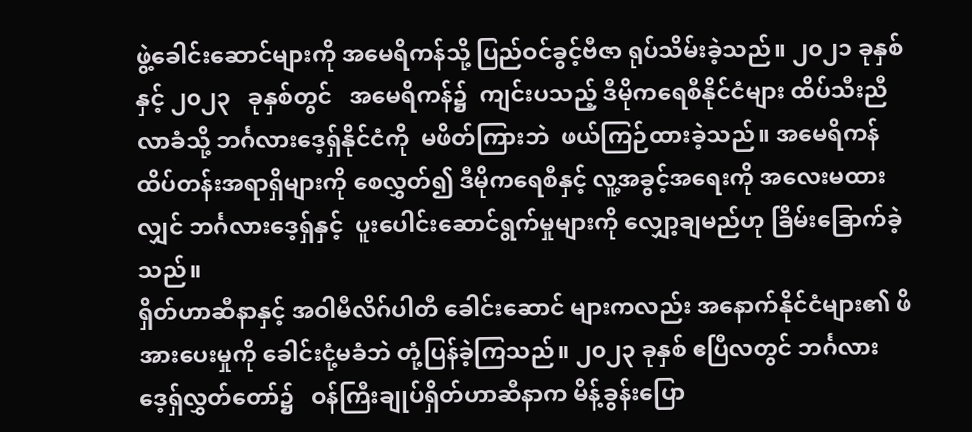ဖွဲ့ခေါင်းဆောင်များကို အမေရိကန်သို့ ပြည်ဝင်ခွင့်ဗီဇာ ရုပ်သိမ်းခဲ့သည်။ ၂၀၂၁ ခုနှစ်နှင့် ၂၀၂၃   ခုနှစ်တွင်   အမေရိကန်၌  ကျင်းပသည့် ဒီမိုကရေစီနိုင်ငံများ ထိပ်သီးညီလာခံသို့ ဘင်္ဂလားဒေ့ရှ်နိုင်ငံကို  မဖိတ်ကြားဘဲ  ဖယ်ကြဉ်ထားခဲ့သည်။ အမေရိကန်ထိပ်တန်းအရာရှိများကို စေလွှတ်၍ ဒီမိုကရေစီနှင့် လူ့အခွင့်အရေးကို အလေးမထားလျှင် ဘင်္ဂလားဒေ့ရှ်နှင့်  ပူးပေါင်းဆောင်ရွက်မှုများကို လျှော့ချမည်ဟု ခြိမ်းခြောက်ခဲ့သည်။
ရှိတ်ဟာဆီနာနှင့် အဝါမီလိဂ်ပါတီ ခေါင်းဆောင် များကလည်း အနောက်နိုင်ငံများ၏ ဖိအားပေးမှုကို ခေါင်းငုံ့မခံဘဲ တုံ့ပြန်ခဲ့ကြသည်။ ၂၀၂၃ ခုနှစ် ဧပြီလတွင် ဘင်္ဂလားဒေ့ရှ်လွှတ်တော်၌   ဝန်ကြီးချုပ်ရှိတ်ဟာဆီနာက မိန့်ခွန်းပြော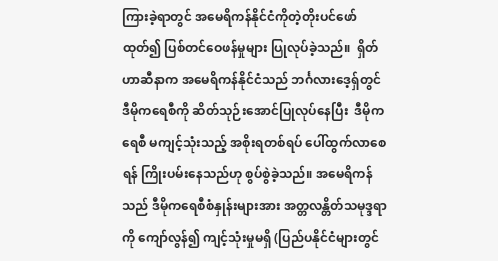ကြားခဲ့ရာတွင် အမေရိကန်နိုင်ငံကိုတဲ့တိုးပင်ဖော်ထုတ်၍ ပြစ်တင်ဝေဖန်မှုများ ပြုလုပ်ခဲ့သည်။  ရှိတ်ဟာဆီနာက အမေရိကန်နိုင်ငံသည် ဘင်္ဂလားဒေ့ရှ်တွင် ဒီမိုကရေစီကို ဆိတ်သုဉ်းအောင်ပြုလုပ်နေပြီး  ဒီမိုကရေစီ မကျင့်သုံးသည့် အစိုးရတစ်ရပ် ပေါ်ထွက်လာစေရန် ကြိုးပမ်းနေသည်ဟု စွပ်စွဲခဲ့သည်။ အမေရိကန်သည် ဒီမိုကရေစီစံနှုန်းများအား အတ္တလန္တိတ်သမုဒ္ဒရာကို ကျော်လွန်၍ ကျင့်သုံးမှုမရှိ (ပြည်ပနိုင်ငံများတွင်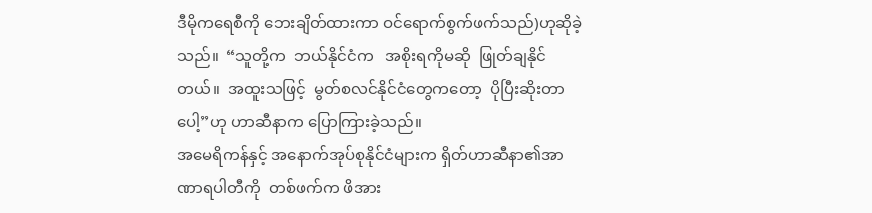ဒီမိုကရေစီကို ဘေးချိတ်ထားကာ ဝင်ရောက်စွက်ဖက်သည်)ဟုဆိုခဲ့သည်။  “သူတို့က  ဘယ်နိုင်ငံက   အစိုးရကိုမဆို  ဖြုတ်ချနိုင်တယ်။  အထူးသဖြင့်  မွတ်စလင်နိုင်ငံတွေကတော့  ပိုပြီးဆိုးတာပေါ့”ဟု ဟာဆီနာက ပြောကြားခဲ့သည်။
အမေရိကန်နှင့် အနောက်အုပ်စုနိုင်ငံများက ရှိတ်ဟာဆီနာ၏အာဏာရပါတီကို  တစ်ဖက်က ဖိအား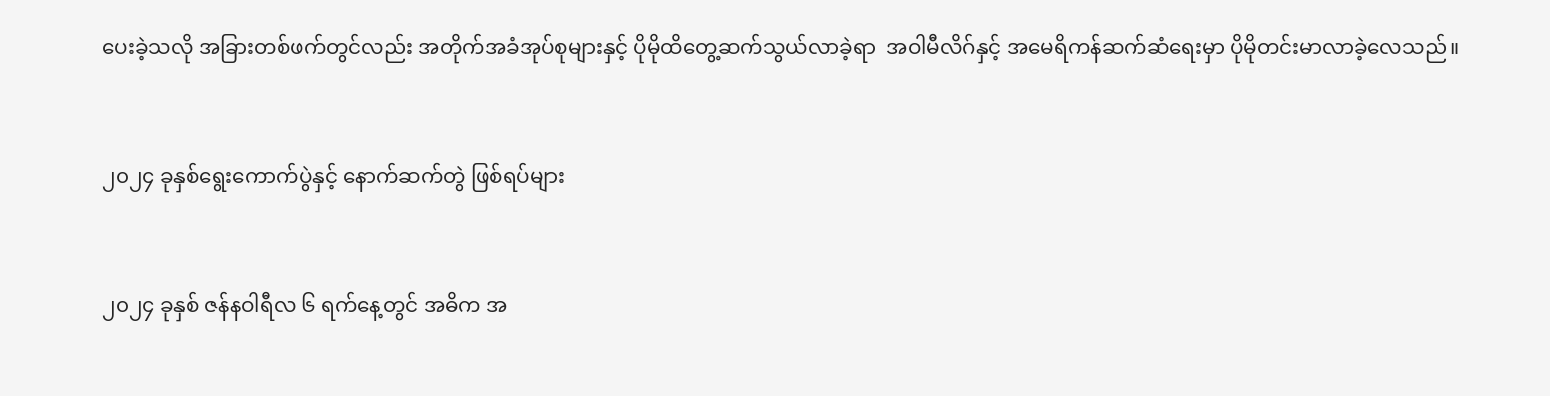ပေးခဲ့သလို အခြားတစ်ဖက်တွင်လည်း အတိုက်အခံအုပ်စုများနှင့် ပိုမိုထိတွေ့ဆက်သွယ်လာခဲ့ရာ  အဝါမီလိဂ်နှင့် အမေရိကန်ဆက်ဆံရေးမှာ ပိုမိုတင်းမာလာခဲ့လေသည်။


၂၀၂၄ ခုနှစ်ရွေးကောက်ပွဲနှင့် နောက်ဆက်တွဲ ဖြစ်ရပ်များ


၂၀၂၄ ခုနှစ် ဇန်နဝါရီလ ၆ ရက်နေ့တွင် အဓိက အ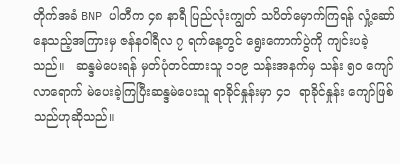တိုက်အခံ BNP ပါတီက ၄၈ နာရီ ပြည်လုံးကျွတ် သပိတ်မှောက်ကြရန် လှုံ့ဆော်နေသည့်အကြားမှ ဇန်နဝါရီလ ၇ ရက်နေ့တွင် ရွေးကောက်ပွဲကို ကျင်းပခဲ့သည်။   ဆန္ဒမဲပေးရန် မှတ်ပုံတင်ထားသူ ၁၁၉ သန်းအနက်မှ သန်း ၅၀ ကျော်လာရောက် မဲပေးခဲ့ကြပြီးဆန္ဒမဲပေးသူ ရာခိုင်နှုန်းမှာ ၄၁  ရာခိုင်နှုန်း ကျော်ဖြစ်သည်ဟုဆိုသည်။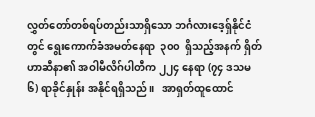လွှတ်တော်တစ်ရပ်တည်းသာရှိသော ဘင်္ဂလားဒေ့ရှ်နိုင်ငံတွင် ရွေးကောက်ခံအမတ်နေရာ  ၃၀၀  ရှိသည့်အနက် ရှိတ်ဟာဆီနာ၏ အဝါမီလိဂ်ပါတီက ၂၂၄ နေရာ (၇၄ ဒသမ ၆) ရာခိုင်နှုန်း အနိုင်ရရှိသည်။   အာရှတ်ထူထောင်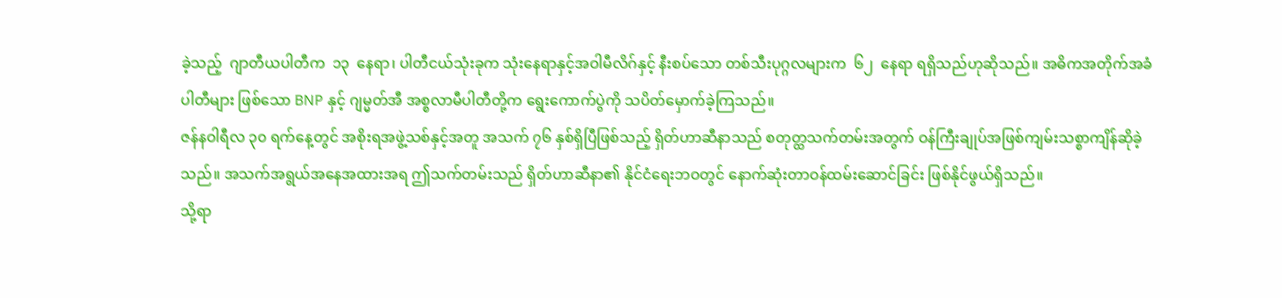ခဲ့သည့်  ဂျာတီယပါတီက  ၁၃  နေရာ၊ ပါတီငယ်သုံးခုက သုံးနေရာနှင့်အဝါမီလိဂ်နှင့် နီးစပ်သော တစ်သီးပုဂ္ဂလများက  ၆၂  နေရာ ရရှိသည်ဟုဆိုသည်။ အဓိကအတိုက်အခံပါတီများ ဖြစ်သော BNP နှင့် ဂျမ္မတ်အီ အစ္စလာမီပါတီတို့က ရွေးကောက်ပွဲကို သပိတ်မှောက်ခဲ့ကြသည်။
ဇန်နဝါရီလ ၃၀ ရက်နေ့တွင် အစိုးရအဖွဲ့သစ်နှင့်အတူ အသက် ၇၆ နှစ်ရှိပြီဖြစ်သည့် ရှိတ်ဟာဆီနာသည် စတုတ္ထသက်တမ်းအတွက် ဝန်ကြီးချုပ်အဖြစ်ကျမ်းသစ္စာကျိန်ဆိုခဲ့သည်။ အသက်အရွယ်အနေအထားအရ ဤသက်တမ်းသည် ရှိတ်ဟာဆီနာ၏ နိုင်ငံရေးဘဝတွင် နောက်ဆုံးတာဝန်ထမ်းဆောင်ခြင်း ဖြစ်နိုင်ဖွယ်ရှိသည်။
သို့ရာ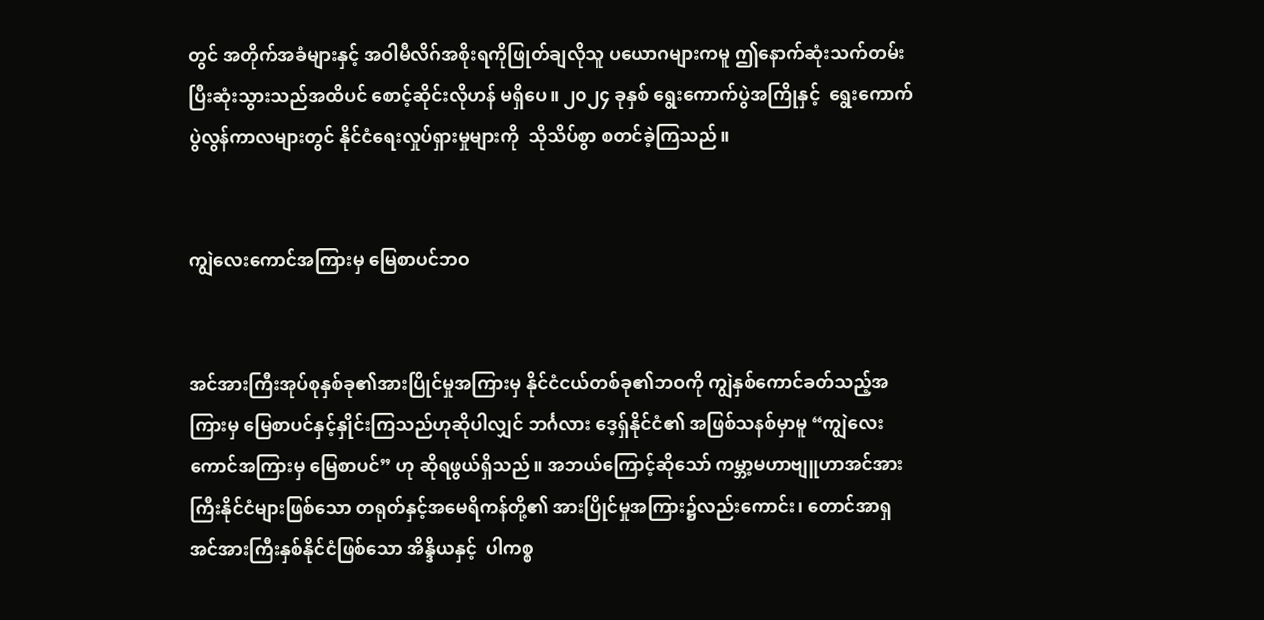တွင် အတိုက်အခံများနှင့် အဝါမီလိဂ်အစိုးရကိုဖြုတ်ချလိုသူ ပယောဂများကမူ ဤနောက်ဆုံးသက်တမ်းပြီးဆုံးသွားသည်အထိပင် စောင့်ဆိုင်းလိုဟန် မရှိပေ။ ၂၀၂၄ ခုနှစ် ရွေးကောက်ပွဲအကြိုနှင့်  ရွေးကောက်ပွဲလွန်ကာလများတွင် နိုင်ငံရေးလှုပ်ရှားမှုများကို  သိုသိပ်စွာ စတင်ခဲ့ကြသည်။


ကျွဲလေးကောင်အကြားမှ မြေစာပင်ဘဝ


အင်အားကြီးအုပ်စုနှစ်ခု၏အားပြိုင်မှုအကြားမှ နိုင်ငံငယ်တစ်ခု၏ဘဝကို ကျွဲနှစ်ကောင်ခတ်သည့်အကြားမှ မြေစာပင်နှင့်နှိုင်းကြသည်ဟုဆိုပါလျှင် ဘင်္ဂလား ဒေ့ရှ်နိုင်ငံ၏ အဖြစ်သနစ်မှာမူ “ကျွဲလေး ကောင်အကြားမှ မြေစာပင်” ဟု ဆိုရဖွယ်ရှိသည်။ အဘယ်ကြောင့်ဆိုသော် ကမ္ဘာ့မဟာဗျူဟာအင်အားကြီးနိုင်ငံများဖြစ်သော တရုတ်နှင့်အမေရိကန်တို့၏ အားပြိုင်မှုအကြား၌လည်းကောင်း၊ တောင်အာရှ အင်အားကြီးနှစ်နိုင်ငံဖြစ်သော အိန္ဒိယနှင့်  ပါကစ္စ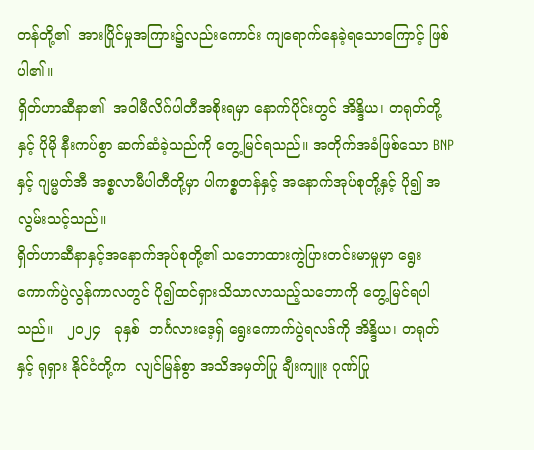တန်တို့၏  အားပြိုင်မှုအကြား၌လည်းကောင်း ကျရောက်နေခဲ့ရသောကြောင့် ဖြစ်ပါ၏။
ရှိတ်ဟာဆီနာ၏  အဝါမီလိဂ်ပါတီအစိုးရမှာ နောက်ပိုင်းတွင် အိန္ဒိယ၊ တရုတ်တို့နှင့် ပိုမို နီးကပ်စွာ ဆက်ဆံခဲ့သည်ကို တွေ့မြင်ရသည်။ အတိုက်အခံဖြစ်သော BNP နှင့် ဂျမ္မတ်အီ အစ္စလာမီပါတီတို့မှာ ပါကစ္စတန်နှင့် အနောက်အုပ်စုတို့နှင့် ပို၍ အလွမ်းသင့်သည်။
ရှိတ်ဟာဆီနာနှင့်အနောက်အုပ်စုတို့၏ သဘောထားကွဲပြားတင်းမာမှုမှာ ရွေးကောက်ပွဲလွန်ကာလတွင် ပို၍ထင်ရှားသိသာလာသည့်သဘောကို တွေ့မြင်ရပါသည်။   ၂၀၂၄   ခုနှစ်  ဘင်္ဂလားဒေ့ရှ် ရွေးကောက်ပွဲရလဒ်ကို အိန္ဒိယ၊ တရုတ်နှင့် ရုရှား နိုင်ငံတို့က  လျင်မြန်စွာ အသိအမှတ်ပြု ချီးကျူး ဂုဏ်ပြု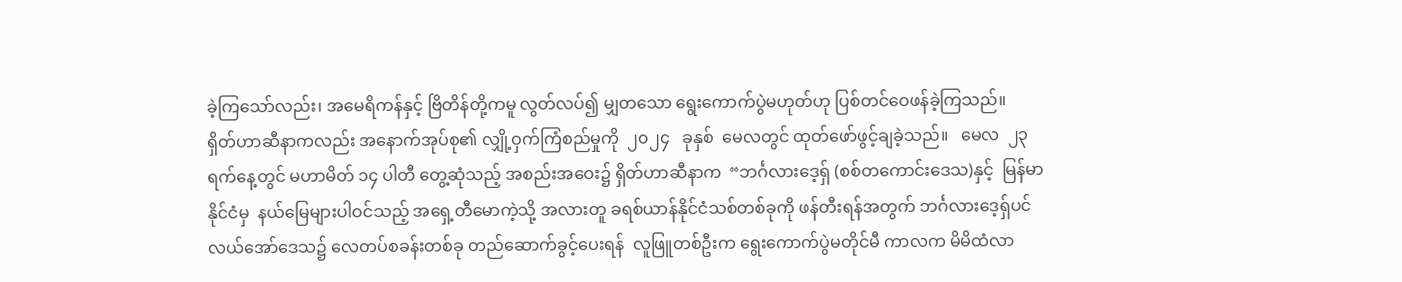ခဲ့ကြသော်လည်း၊ အမေရိကန်နှင့် ဗြိတိန်တို့ကမူ လွတ်လပ်၍ မျှတသော ရွေးကောက်ပွဲမဟုတ်ဟု ပြစ်တင်ဝေဖန်ခဲ့ကြသည်။
ရှိတ်ဟာဆီနာကလည်း အနောက်အုပ်စု၏ လျှို့ဝှက်ကြံစည်မှုကို  ၂၀၂၄   ခုနှစ်  မေလတွင် ထုတ်ဖော်ဖွင့်ချခဲ့သည်။   မေလ  ၂၃  ရက်နေ့တွင် မဟာမိတ် ၁၄ ပါတီ တွေ့ဆုံသည့် အစည်းအဝေး၌ ရှိတ်ဟာဆီနာက  “ဘင်္ဂလားဒေ့ရှ် (စစ်တကောင်းဒေသ)နှင့်  မြန်မာနိုင်ငံမှ  နယ်မြေများပါဝင်သည့် အရှေ့တီမောကဲ့သို့ အလားတူ ခရစ်ယာန်နိုင်ငံသစ်တစ်ခုကို ဖန်တီးရန်အတွက် ဘင်္ဂလားဒေ့ရှ်ပင်လယ်အော်ဒေသ၌ လေတပ်စခန်းတစ်ခု တည်ဆောက်ခွင့်ပေးရန်  လူဖြူတစ်ဦးက ရွေးကောက်ပွဲမတိုင်မီ ကာလက မိမိထံလာ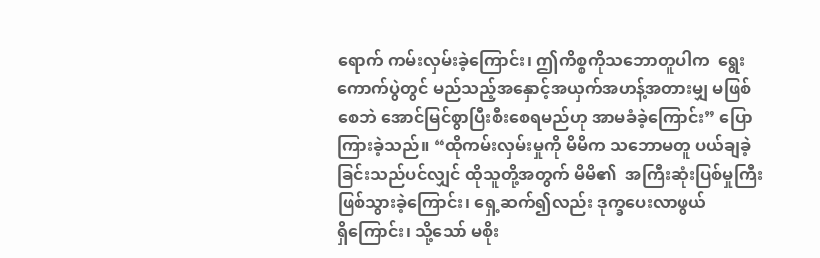ရောက် ကမ်းလှမ်းခဲ့ကြောင်း၊ ဤကိစ္စကိုသဘောတူပါက  ရွေးကောက်ပွဲတွင် မည်သည့်အနှောင့်အယှက်အဟန့်အတားမျှ မဖြစ်စေဘဲ အောင်မြင်စွာပြီးစီးစေရမည်ဟု အာမခံခဲ့ကြောင်း” ပြောကြားခဲ့သည်။ “ထိုကမ်းလှမ်းမှုကို မိမိက သဘောမတူ ပယ်ချခဲ့ခြင်းသည်ပင်လျှင် ထိုသူတို့အတွက် မိမိ၏  အကြီးဆုံးပြစ်မှုကြီးဖြစ်သွားခဲ့ကြောင်း၊ ရှေ့ဆက်၍လည်း ဒုက္ခပေးလာဖွယ်ရှိ‌ကြောင်း၊ သို့သော် မစိုး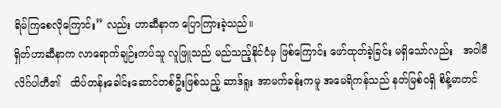ရိမ်ကြစေလိုကြောင်း” လည်း ဟာဆီနာက ပြောကြားခဲ့သည်။
ရှိတ်ဟာဆီနာက လာရောက်ချဉ်းကပ်သူ လူဖြူသည် မည်သည့်နိုင်ငံမှ ဖြစ်ကြောင်း ဖော်ထုတ်ခဲ့ခြင်း မရှိသော်လည်း   အဝါမီလိဂ်ပါတီ၏   ထိပ်တန်းခေါင်းဆောင်တစ်ဦးဖြစ်သည့် ဆာဒ်ရူး အာမက်ခန်းကမူ အမေရိကန်သည် နတ်မြစ်ဝရှိ စိန့်မာတင်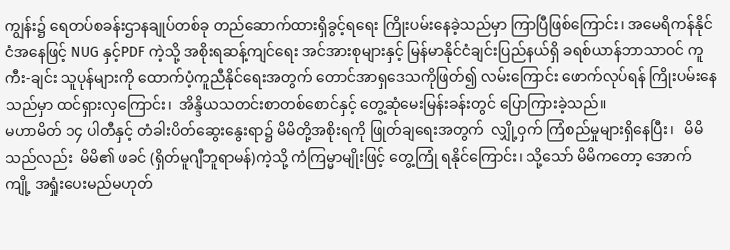ကျွန်း၌ ရေတပ်စခန်းဌာနချုပ်တစ်ခု တည်ဆောက်ထားရှိခွင့်ရရေး ကြိုးပမ်းနေခဲ့သည်မှာ ကြာပြီဖြစ်ကြောင်း၊ အမေရိကန်နိုင်ငံအနေဖြင့် NUG နှင့်PDF ကဲ့သို့ အစိုးရဆန့်ကျင်ရေး အင်အားစုများနှင့် မြန်မာနိုင်ငံချင်းပြည်နယ်ရှိ ခရစ်ယာန်ဘာသာဝင် ကူကီး-ချင်း သူပုန်များကို ထောက်ပံ့ကူညီနိုင်ရေးအတွက် တောင်အာရှဒေသကိုဖြတ်၍ လမ်းကြောင်း ဖောက်လုပ်ရန် ကြိုးပမ်းနေသည်မှာ ထင်ရှားလှကြောင်း၊  အိန္ဒိယသတင်းစာတစ်စောင်နှင့် တွေ့ဆုံမေးမြန်းခန်းတွင် ပြောကြားခဲ့သည်။
မဟာမိတ် ၁၄ ပါတီနှင့် တံခါးပိတ်ဆွေးနွေးရာ၌ မိမိတို့အစိုးရကို ဖြုတ်ချရေးအတွက်  လျှို့ဝှက် ကြံစည်မှုများရှိနေပြီး၊   မိမိသည်လည်း  မိမိ၏ ဖခင် (ရှိတ်မူဂျီဘူရာမန်)ကဲ့သို့ ကံကြမ္မာမျိုးဖြင့် တွေ့ကြုံ ရနိုင်ကြောင်း၊ သို့သော် မိမိကတော့ အောက်ကျို့ အရှုံးပေးမည်မဟုတ်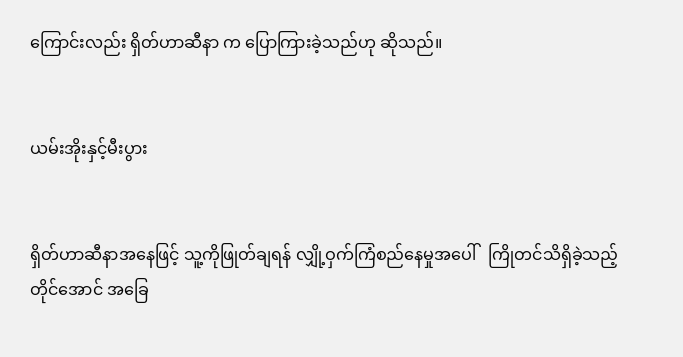ကြောင်းလည်း ရှိတ်ဟာဆီနာ က ပြောကြားခဲ့သည်ဟု ဆိုသည်။


ယမ်းအိုးနှင့်မီးပွား


ရှိတ်ဟာဆီနာအနေဖြင့် သူ့ကိုဖြုတ်ချရန် လျှို့ဝှက်ကြံစည်နေမှုအပေါ်   ကြိုတင်သိရှိခဲ့သည့်တိုင်အောင် အခြေ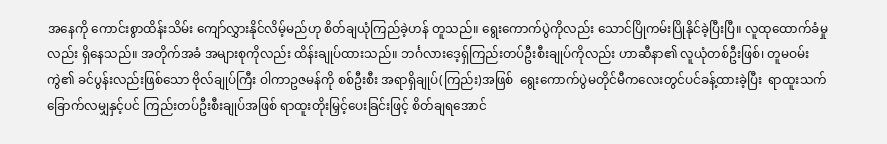အနေကို ကောင်းစွာထိန်းသိမ်း ကျော်လွှားနိုင်လိမ့်မည်ဟု စိတ်ချယုံကြည်ခဲ့ဟန် တူသည်။ ရွေးကောက်ပွဲကိုလည်း သောင်ပြိုကမ်းပြိုနိုင်ခဲ့ပြီးပြီ။ လူထုထောက်ခံမှုလည်း ရှိနေသည်။ အတိုက်အခံ အများစုကိုလည်း ထိန်းချုပ်ထားသည်။ ဘင်္ဂလားဒေ့ရှ်ကြည်းတပ်ဦးစီးချုပ်ကိုလည်း ဟာဆီနာ၏ လူယုံတစ်ဦးဖြစ်၊ တူမဝမ်းကွဲ၏ ခင်ပွန်းလည်းဖြစ်သော ဗိုလ်ချုပ်ကြီး ဝါကာဥဇမန်ကို စစ်ဦးစီး အရာရှိချုပ်(ကြည်း)အဖြစ်  ရွေးကောက်ပွဲမတိုင်မီကလေးတွင်ပင်ခန့်ထားခဲ့ပြီး  ရာထူးသက်ခြောက်လမျှနှင့်ပင် ကြည်းတပ်ဦးစီးချုပ်အဖြစ် ရာထူးတိုးမြှင့်ပေးခြင်းဖြင့် စိတ်ချရအောင်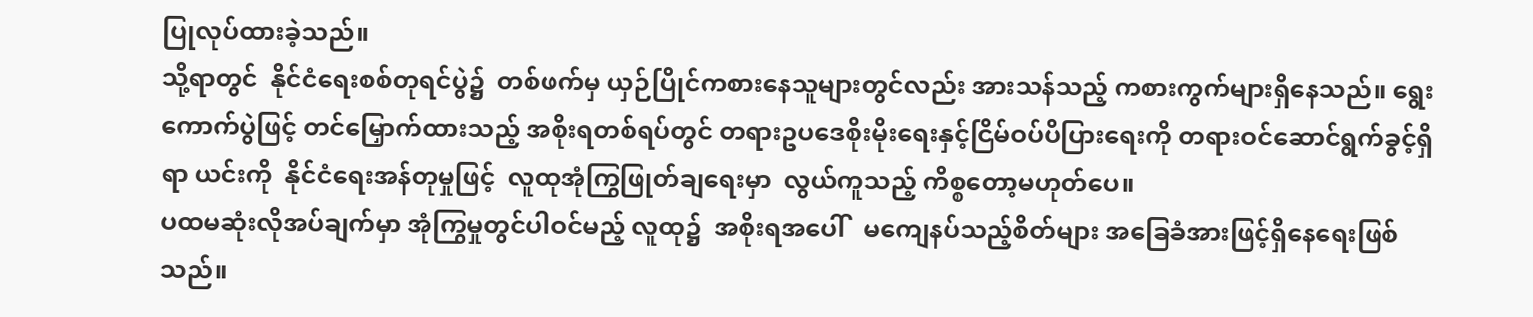ပြုလုပ်ထားခဲ့သည်။
သို့ရာတွင်  နိုင်ငံရေးစစ်တုရင်ပွဲ၌  တစ်ဖက်မှ ယှဉ်ပြိုင်ကစားနေသူများတွင်လည်း အားသန်သည့် ကစားကွက်များရှိနေသည်။ ရွေးကောက်ပွဲဖြင့် တင်မြှောက်ထားသည့် အစိုးရတစ်ရပ်တွင် တရားဥပဒေစိုးမိုးရေးနှင့်ငြိမ်ဝပ်ပိပြားရေးကို တရားဝင်ဆောင်ရွက်ခွင့်ရှိရာ ယင်းကို  နိုင်ငံရေးအန်တုမှုဖြင့်  လူထုအုံကြွဖြုတ်ချရေးမှာ  လွယ်ကူသည့် ကိစ္စတော့မဟုတ်ပေ။
ပထမဆုံးလိုအပ်ချက်မှာ အုံကြွမှုတွင်ပါဝင်မည့် လူထု၌  အစိုးရအပေါ်   မကျေနပ်သည့်စိတ်များ အခြေခံအားဖြင့်ရှိနေရေးဖြစ်သည်။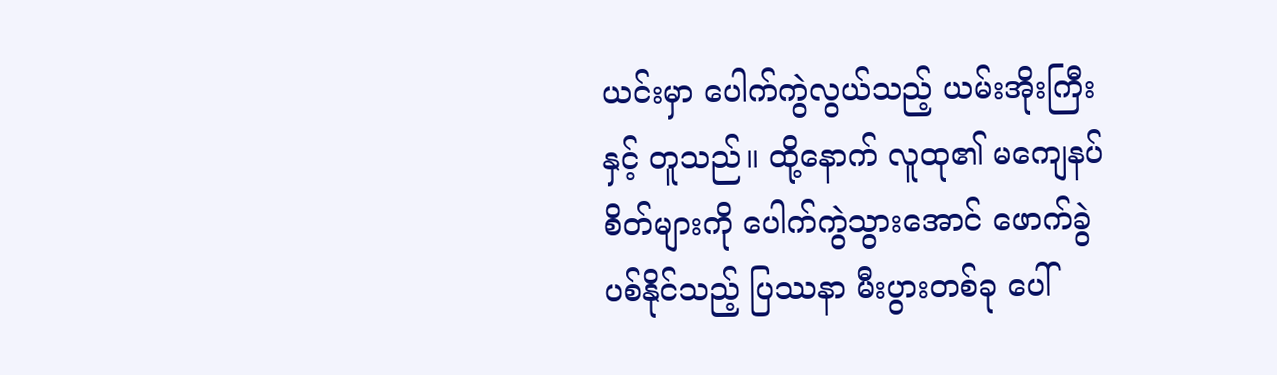ယင်းမှာ ပေါက်ကွဲလွယ်သည့် ယမ်းအိုးကြီးနှင့် တူသည်။ ထို့နောက် လူထု၏ မကျေနပ်စိတ်များကို ပေါက်ကွဲသွားအောင် ဖောက်ခွဲပစ်နိုင်သည့် ပြဿနာ မီးပွားတစ်ခု ပေါ်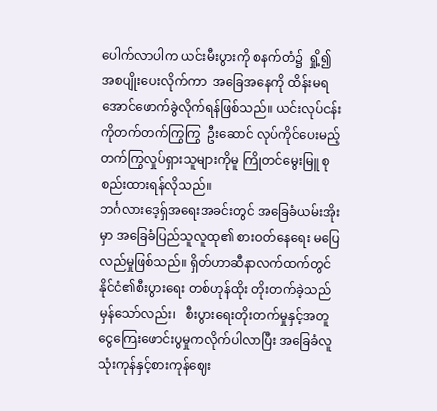ပေါက်လာပါက ယင်းမီးပွားကို စနက်တံ၌  ရှို့၍  အစပျိုးပေးလိုက်ကာ  အခြေအနေကို ထိန်းမရအောင်ဖောက်ခွဲလိုက်ရန်ဖြစ်သည်။ ယင်းလုပ်ငန်းကိုတက်တက်ကြွကြွ  ဦးဆောင် လုပ်ကိုင်ပေးမည့် တက်ကြွလှုပ်ရှားသူများကိုမူ ကြိုတင်မွေးမြူ စုစည်းထားရန်လိုသည်။
ဘင်္ဂလားဒေ့ရှ်အရေးအခင်းတွင် အခြေခံယမ်းအိုးမှာ အခြေခံပြည်သူလူထု၏ စားဝတ်နေရေး မပြေလည်မှုဖြစ်သည်။ ရှိတ်ဟာဆီနာလက်ထက်တွင် နိုင်ငံ၏စီးပွားရေး တစ်ဟုန်ထိုး တိုးတက်ခဲ့သည် မှန်သော်လည်း၊   စီးပွားရေးတိုးတက်မှုနှင့်အတူ ငွေကြေးဖောင်းပွမှုကလိုက်ပါလာပြီး အခြေခံလူသုံးကုန်နှင့်စားကုန်ဈေး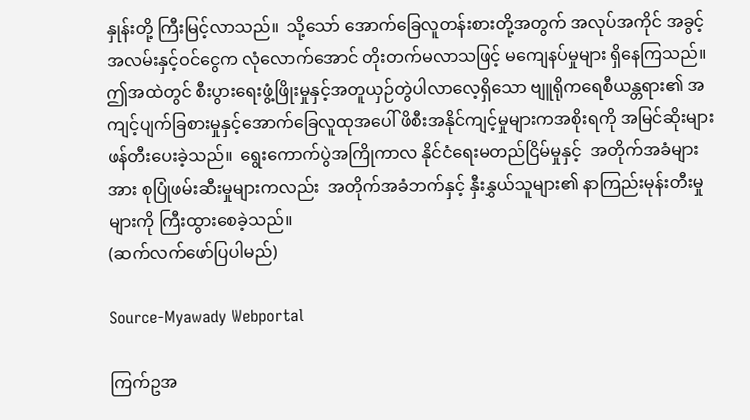နှုန်းတို့ ကြီးမြင့်လာသည်။  သို့သော် အောက်ခြေလူတန်းစားတို့အတွက် အလုပ်အကိုင် အခွင့်အလမ်းနှင့်ဝင်ငွေက လုံလောက်အောင် တိုးတက်မလာသဖြင့် မကျေနပ်မှုများ ရှိနေကြသည်။ ဤအထဲတွင် စီးပွားရေးဖွံ့ဖြိုးမှုနှင့်အတူယှဉ်တွဲပါလာလေ့ရှိသော ဗျူရိုကရေစီယန္တရား၏ အကျင့်ပျက်ခြစားမှုနှင့်အောက်ခြေလူထုအပေါ် ဖိစီးအနိုင်ကျင့်မှုများကအစိုးရကို အမြင်ဆိုးများဖန်တီးပေးခဲ့သည်။  ရွေးကောက်ပွဲအကြိုကာလ နိုင်ငံရေးမတည်ငြိမ်မှုနှင့်  အတိုက်အခံများအား စုပြုံဖမ်းဆီးမှုများကလည်း  အတိုက်အခံဘက်နှင့် နှီးနွှယ်သူများ၏ နာကြည်းမုန်းတီးမှုများကို ကြီးထွားစေခဲ့သည်။
(ဆက်လက်ဖော်ပြပါမည်)

Source-Myawady Webportal

ကြက်ဥအ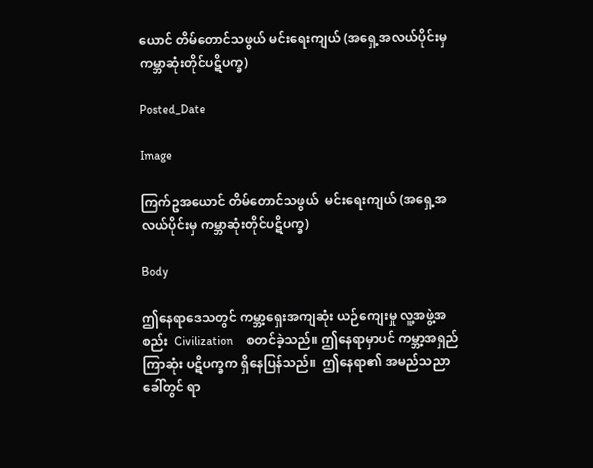ယောင် တိမ်တောင်သဖွယ် မင်းရေးကျယ် (အရှေ့အလယ်ပိုင်းမှ ကမ္ဘာဆုံးတိုင်ပဋိပက္ခ)

Posted_Date

Image

ကြက်ဥအယောင် တိမ်တောင်သဖွယ်  မင်းရေးကျယ် (အရှေ့အလယ်ပိုင်းမှ ကမ္ဘာဆုံးတိုင်ပဋိပက္ခ)

Body

ဤနေရာဒေသတွင် ကမ္ဘာ့ရှေးအကျဆုံး ယဉ်ကျေးမှု လူ့အဖွဲ့အစည်း  Civilization    စတင်ခဲ့သည်။ ဤနေရာမှာပင် ကမ္ဘာ့အရှည်ကြာဆုံး ပဋိပက္ခက ရှိနေပြန်သည်။  ဤနေရာ၏ အမည်သညာ ခေါ်တွင် ရာ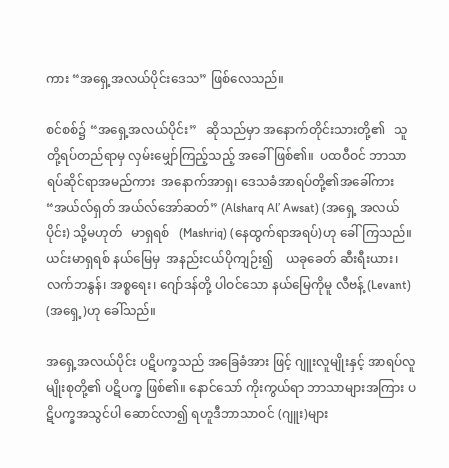ကား “အရှေ့အလယ်ပိုင်းဒေသ” ဖြစ်လေသည်။

စင်စစ်၌ “အရှေ့အလယ်ပိုင်း”   ဆိုသည်မှာ အနောက်တိုင်းသားတို့၏   သူတို့ရပ်တည်ရာမှ လှမ်းမျှော်ကြည့်သည့် အခေါ်ဖြစ်၏။  ပထဝီဝင် ဘာသာရပ်ဆိုင်ရာအမည်ကား  အနောက်အာရှ၊ ဒေသခံအာရပ်တို့၏အခေါ်ကား   “အယ်လ်ရှတ် အယ်လ်အော်ဆတ်” (Alsharq Al’ Awsat) (အရှေ့ အလယ်ပိုင်း) သို့မဟုတ်   မာရှရစ်   (Mashriq) (နေထွက်ရာအရပ်)ဟု ခေါ်ကြသည်။  ယင်းမာရှရစ် နယ်မြေမှ  အနည်းငယ်ပိုကျဉ်း၍    ယခုခေတ် ဆီးရီးယား၊ လက်ဘနွန်၊ အစ္စရေး၊ ဂျော်ဒန်တို့ ပါဝင်သော နယ်မြေကိုမူ လီဗန့် (Levant) (အရှေ့)ဟု ခေါ်သည်။

အရှေ့အလယ်ပိုင်း ပဋိပက္ခသည် အခြေခံအား ဖြင့် ဂျူးလူမျိုးနှင့် အာရပ်လူမျိုးစုတို့၏ ပဋိပက္ခ ဖြစ်၏။ နောင်သော် ကိုးကွယ်ရာ ဘာသာများအကြား ပဋိပက္ခအသွင်ပါ ဆောင်လာ၍ ရဟူဒီဘာသာဝင် (ဂျူး)များ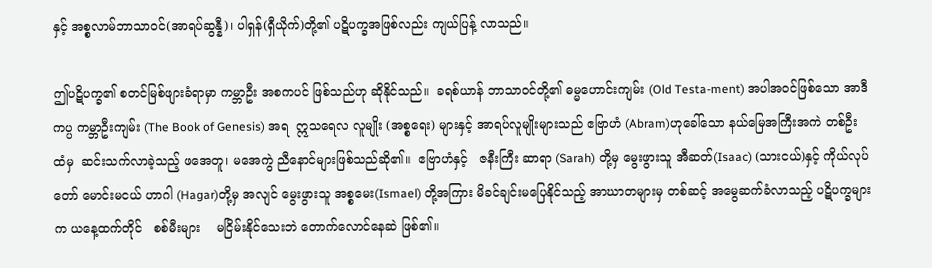နှင့် အစ္စလာမ်ဘာသာဝင်(အာရပ်ဆွန္နီ)၊ ပါရှန်(ရှီယိုက်)တို့၏ ပဋိပက္ခအဖြစ်လည်း ကျယ်ပြန့် လာသည်။

ဤပဋိပက္ခ၏ စတင်မြစ်ဖျားခံရာမှာ ကမ္ဘာဦး အစကပင် ဖြစ်သည်ဟု ဆိုနိုင်သည်။  ခရစ်ယာန် ဘာသာဝင်တို့၏ ဓမ္မဟောင်းကျမ်း (Old Testa-ment) အပါအဝင်ဖြစ်သော အာဒီကပ္ပ ကမ္ဘာဦးကျမ်း (The Book of Genesis) အရ  ဣသရေလ လူမျိုး (အစ္စရေး) များနှင့် အာရပ်လူမျိုးများသည် ဧဗြာဟံ (Abram)ဟုခေါ်သော နယ်မြေအကြီးအကဲ တစ်ဦး ထံမှ  ဆင်းသက်လာခဲ့သည့် ဖအေတူ၊ မအေကွဲ ညီနောင်များဖြစ်သည်ဆို၏။  ဧဗြာဟံနှင့်   ဇနီးကြီး ဆာရာ (Sarah) တို့မှ မွေးဖွားသူ အီဆတ်(Isaac) (သားငယ်)နှင့် ကိုယ်လုပ်တော် မောင်းမငယ် ဟာဂါ (Hagar)တို့မှ အလျင် မွေးဖွားသူ အစ္စမေး(Ismael) တို့အကြား မိခင်ချင်းမပြေနိုင်သည့် အာဃာတများမှ တစ်ဆင့် အမွေဆက်ခံလာသည့် ပဋိပက္ခများက ယနေ့ထက်တိုင်   စစ်မီးများ    မငြိမ်းနိုင်သေးဘဲ တောက်လောင်နေဆဲ ဖြစ်၏။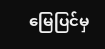မြေပြင်မှ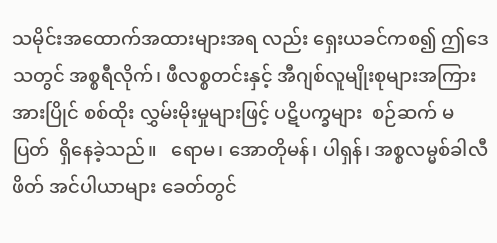သမိုင်းအထောက်အထားများအရ လည်း ရှေးယခင်ကစ၍ ဤဒေသတွင် အစ္စရီလိုက်၊ ဖီလစ္စတင်းနှင့် အီဂျစ်လူမျိုးစုများအကြား အားပြိုင် စစ်ထိုး လွှမ်းမိုးမှုများဖြင့် ပဋိပက္ခများ  စဉ်ဆက် မပြတ်  ရှိနေခဲ့သည်။   ရောမ၊ အောတိုမန်၊ ပါရှန်၊ အစ္စလမ္မစ်ခါလီဖိတ် အင်ပါယာများ ခေတ်တွင်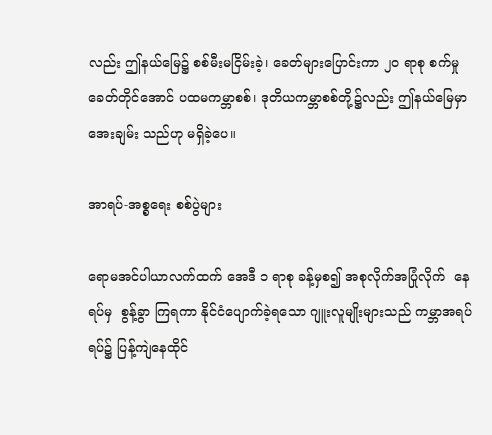လည်း ဤနယ်မြေ၌ စစ်မီးမငြိမ်းခဲ့၊ ခေတ်များပြောင်းကာ ၂၀ ရာစု စက်မှုခေတ်တိုင်အောင် ပထမကမ္ဘာစစ်၊ ဒုတိယကမ္ဘာစစ်တို့၌လည်း ဤနယ်မြေမှာ အေးချမ်း သည်ဟု မရှိခဲ့ပေ။

အာရပ်-အစ္စရေး စစ်ပွဲများ

ရောမအင်ပါယာလက်ထက် အေဒီ ၁ ရာစု ခန့်မှစ၍ အစုလိုက်အပြုံလိုက်  နေရပ်မှ  စွန့်ခွာ ကြရကာ နိုင်ငံပျောက်ခဲ့ရသော ဂျူးလူမျိုးများသည် ကမ္ဘာအရပ်ရပ်၌ ပြန့်ကျဲနေထိုင်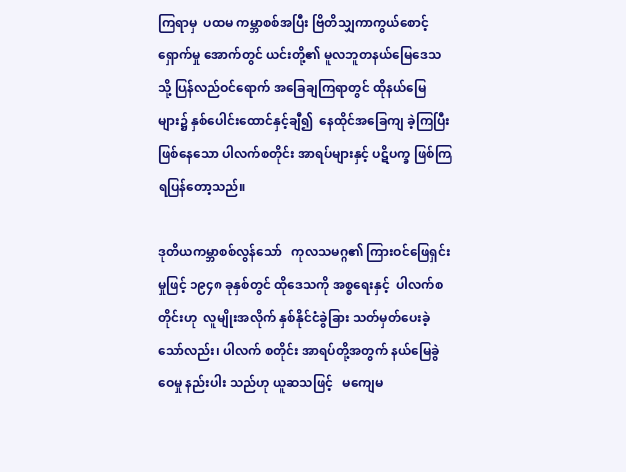ကြရာမှ  ပထမ ကမ္ဘာစစ်အပြီး ဗြိတိသျှကာကွယ်စောင့်ရှောက်မှု အောက်တွင် ယင်းတို့၏ မူလဘူတနယ်မြေဒေသသို့ ပြန်လည်ဝင်ရောက် အခြေချကြရာတွင် ထိုနယ်မြေ များ၌ နှစ်ပေါင်းထောင်နှင့်ချီ၍  နေထိုင်အခြေကျ ခဲ့ကြပြီးဖြစ်နေသော ပါလက်စတိုင်း အာရပ်များနှင့် ပဋိပက္ခ ဖြစ်ကြရပြန်တော့သည်။

ဒုတိယကမ္ဘာစစ်လွန်သော်   ကုလသမဂ္ဂ၏ ကြားဝင်ဖြေရှင်းမှုဖြင့် ၁၉၄၈ ခုနှစ်တွင် ထိုဒေသကို အစ္စရေးနှင့်  ပါလက်စတိုင်းဟု  လူမျိုးအလိုက် နှစ်နိုင်ငံခွဲခြား သတ်မှတ်ပေးခဲ့သော်လည်း၊ ပါလက် စတိုင်း အာရပ်တို့အတွက် နယ်မြေခွဲဝေမှု နည်းပါး သည်ဟု ယူဆသဖြင့်   မကျေမ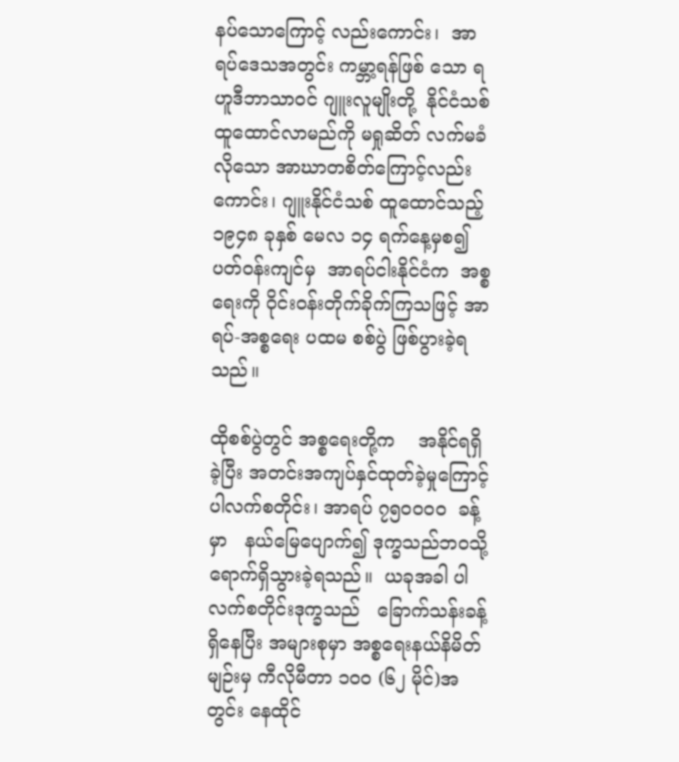နပ်သောကြောင့် လည်းကောင်း၊  အာရပ်ဒေသအတွင်း ကမ္ဘာ့ရန်ဖြစ် သော ရဟူဒီဘာသာဝင် ဂျူးလူမျိုးတို့  နိုင်ငံသစ် ထူထောင်လာမည်ကို မရှုဆိတ် လက်မခံလိုသော အာဃာတစိတ်ကြောင့်လည်းကောင်း၊ ဂျူးနိုင်ငံသစ် ထူထောင်သည့် ၁၉၄၈ ခုနှစ် မေလ ၁၄ ရက်နေ့မှစ၍ ပတ်ဝန်းကျင်မှ  အာရပ်ငါးနိုင်ငံက  အစ္စရေးကို ဝိုင်းဝန်းတိုက်ခိုက်ကြသဖြင့် အာရပ်-အစ္စရေး ပထမ စစ်ပွဲ ဖြစ်ပွားခဲ့ရသည်။

ထိုစစ်ပွဲတွင် အစ္စရေးတို့က    အနိုင်ရရှိခဲ့ပြီး အတင်းအကျပ်နှင်ထုတ်ခဲ့မှုကြောင့် ပါလက်စတိုင်း၊ အာရပ် ၇၅၀၀၀၀  ခန့်မှာ   နယ်မြေပျောက်၍ ဒုက္ခသည်ဘဝသို့ ရောက်ရှိသွားခဲ့ရသည်။  ယခုအခါ ပါလက်စတိုင်းဒုက္ခသည်   ခြောက်သန်းခန့်ရှိနေပြီး အများစုမှာ အစ္စရေးနယ်နိမိတ်မျဉ်းမှ ကီလိုမီတာ ၁၀၀ (၆၂ မိုင်)အတွင်း နေထိုင်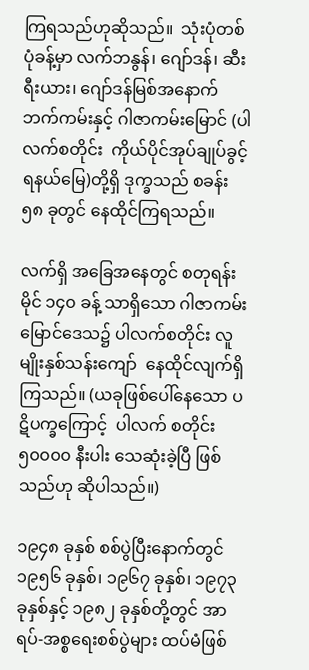ကြရသည်ဟုဆိုသည်။  သုံးပုံတစ်ပုံခန့်မှာ လက်ဘနွန်၊ ဂျော်ဒန်၊ ဆီးရီးယား၊ ဂျော်ဒန်မြစ်အနောက်ဘက်ကမ်းနှင့် ဂါဇာကမ်းမြောင် (ပါလက်စတိုင်း  ကိုယ်ပိုင်အုပ်ချုပ်ခွင့်ရနယ်မြေ)တို့ရှိ ဒုက္ခသည် စခန်း ၅၈ ခုတွင် နေထိုင်ကြရသည်။

လက်ရှိ အခြေအနေတွင် စတုရန်းမိုင် ၁၄၀ ခန့် သာရှိသော ဂါဇာကမ်းမြောင်ဒေသ၌ ပါလက်စတိုင်း လူမျိုးနှစ်သန်းကျော်  နေထိုင်လျက်ရှိကြသည်။ (ယခုဖြစ်ပေါ်နေသော ပဋိပက္ခကြောင့်  ပါလက် စတိုင်း ၅၀၀၀၀ နီးပါး သေဆုံးခဲ့ပြီ ဖြစ်သည်ဟု ဆိုပါသည်။)

၁၉၄၈ ခုနှစ် စစ်ပွဲပြီးနောက်တွင် ၁၉၅၆ ခုနှစ်၊ ၁၉၆၇ ခုနှစ်၊ ၁၉၇၃ ခုနှစ်နှင့် ၁၉၈၂ ခုနှစ်တို့တွင် အာရပ်-အစ္စရေးစစ်ပွဲများ ထပ်မံဖြစ်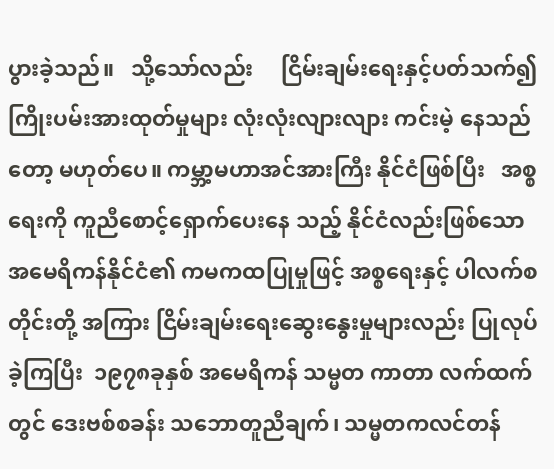ပွားခဲ့သည်။   သို့သော်လည်း     ငြိမ်းချမ်းရေးနှင့်ပတ်သက်၍ ကြိုးပမ်းအားထုတ်မှုများ လုံးလုံးလျားလျား ကင်းမဲ့ နေသည်တော့ မဟုတ်ပေ။ ကမ္ဘာ့မဟာအင်အားကြီး နိုင်ငံဖြစ်ပြီး   အစ္စရေးကို ကူညီစောင့်ရှောက်ပေးနေ သည့် နိုင်ငံလည်းဖြစ်သော အမေရိကန်နိုင်ငံ၏ ကမကထပြုမှုဖြင့် အစ္စရေးနှင့် ပါလက်စတိုင်းတို့ အကြား ငြိမ်းချမ်းရေးဆွေးနွေးမှုများလည်း ပြုလုပ် ခဲ့ကြပြီး  ၁၉၇၈ခုနှစ် အမေရိကန် သမ္မတ ကာတာ လက်ထက်တွင် ဒေးဗစ်စခန်း သဘောတူညီချက်၊ သမ္မတကလင်တန်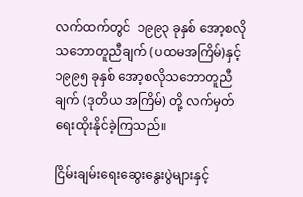လက်ထက်တွင်  ၁၉၉၃ ခုနှစ် အော့စလိုသဘောတူညီချက် (ပထမအကြိမ်)နှင့် ၁၉၉၅ ခုနှစ် အော့စလိုသဘောတူညီချက် (ဒုတိယ အကြိမ်) တို့ လက်မှတ်ရေးထိုးနိုင်ခဲ့ကြသည်။

ငြိမ်းချမ်းရေးဆွေးနွေးပွဲများနှင့်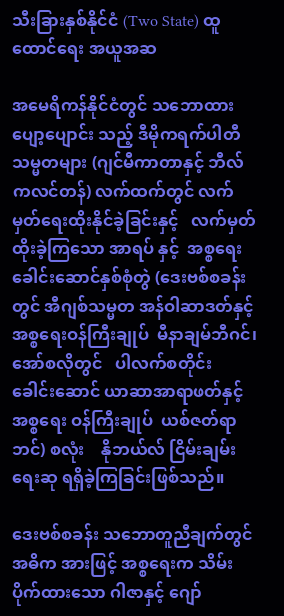သီးခြားနှစ်နိုင်ငံ (Two State) ထူထောင်ရေး အယူအဆ

အမေရိကန်နိုင်ငံတွင် သဘောထားပျော့ပျောင်း သည့် ဒီမိုကရက်ပါတီသမ္မတများ (ဂျင်မီကာတာနှင့် ဘီလ်ကလင်တန်) လက်ထက်တွင် လက်မှတ်ရေးထိုးနိုင်ခဲ့ခြင်းနှင့်   လက်မှတ်ထိုးခဲ့ကြသော အာရပ် နှင့်  အစ္စရေးခေါင်းဆောင်နှစ်စုံတွဲ (ဒေးဗစ်စခန်းတွင် အီဂျစ်သမ္မတ အန်ဝါဆာဒတ်နှင့် အစ္စရေးဝန်ကြီးချုပ်  မီနာချမ်ဘီဂင်၊  အော်စလိုတွင်   ပါလက်စတိုင်း ခေါင်းဆောင် ယာဆာအာရာဖတ်နှင့်    အစ္စရေး ဝန်ကြီးချုပ်  ယစ်ဇတ်ရာဘင်) စလုံး    နိုဘယ်လ် ငြိမ်းချမ်းရေးဆု ရရှိခဲ့ကြခြင်းဖြစ်သည်။

ဒေးဗစ်စခန်း သဘောတူညီချက်တွင် အဓိက အားဖြင့် အစ္စရေးက သိမ်းပိုက်ထားသော ဂါဇာနှင့် ဂျော်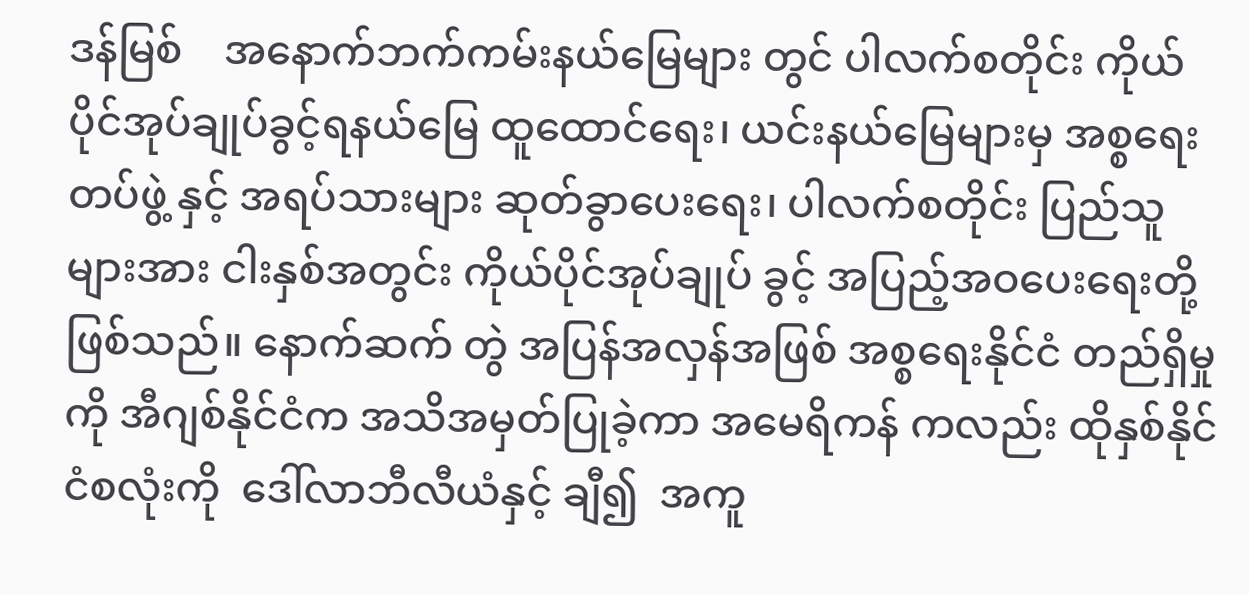ဒန်မြစ်    အနောက်ဘက်ကမ်းနယ်မြေများ တွင် ပါလက်စတိုင်း ကိုယ်ပိုင်အုပ်ချုပ်ခွင့်ရနယ်မြေ ထူထောင်ရေး၊ ယင်းနယ်မြေများမှ အစ္စရေးတပ်ဖွဲ့ နှင့် အရပ်သားများ ဆုတ်ခွာပေးရေး၊ ပါလက်စတိုင်း ပြည်သူများအား ငါးနှစ်အတွင်း ကိုယ်ပိုင်အုပ်ချုပ် ခွင့် အပြည့်အဝပေးရေးတို့ဖြစ်သည်။ နောက်ဆက် တွဲ အပြန်အလှန်အဖြစ် အစ္စရေးနိုင်ငံ တည်ရှိမှုကို အီဂျစ်နိုင်ငံက အသိအမှတ်ပြုခဲ့ကာ အမေရိကန် ကလည်း ထိုနှစ်နိုင်ငံစလုံးကို  ဒေါ်လာဘီလီယံနှင့် ချီ၍  အကူ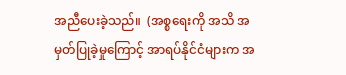အညီပေးခဲ့သည်။  (အစ္စရေးကို အသိ အမှတ်ပြုခဲ့မှုကြောင့် အာရပ်နိုင်ငံများက အ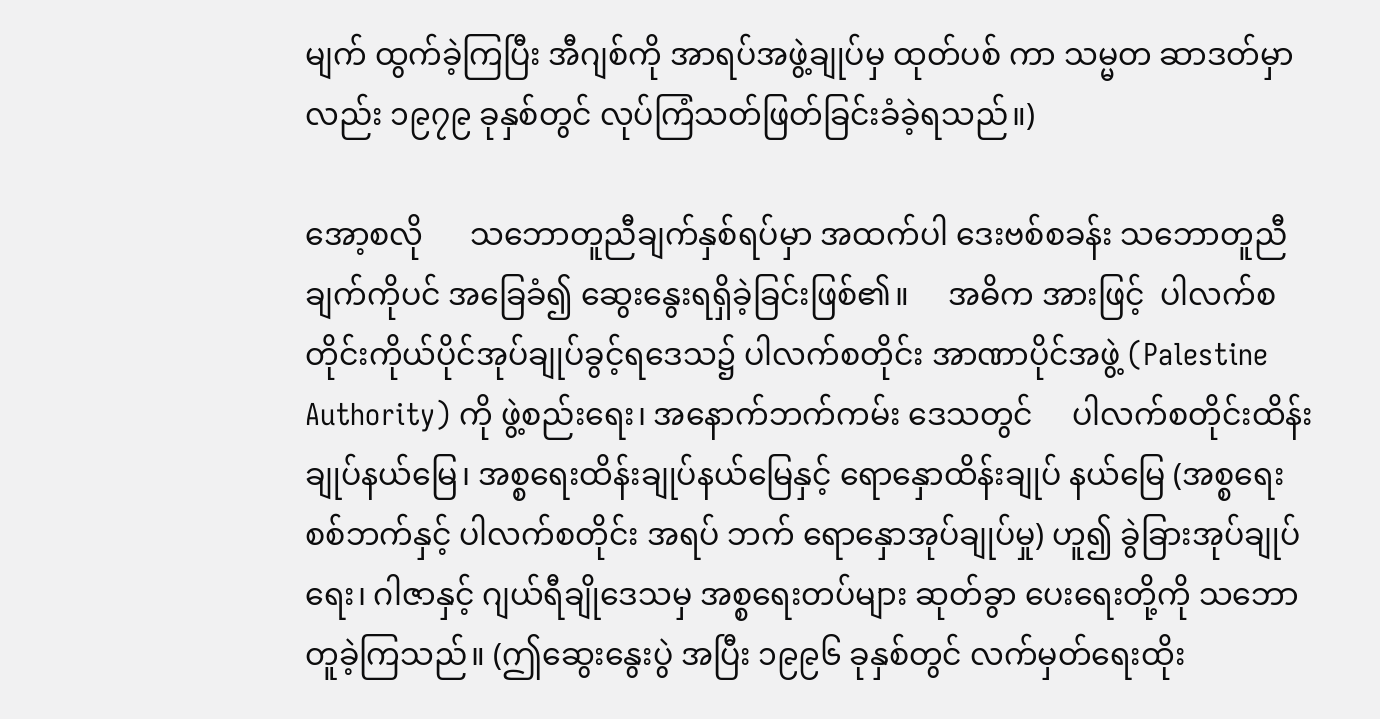မျက် ထွက်ခဲ့ကြပြီး အီဂျစ်ကို အာရပ်အဖွဲ့ချုပ်မှ ထုတ်ပစ် ကာ သမ္မတ ဆာဒတ်မှာလည်း ၁၉၇၉ ခုနှစ်တွင် လုပ်ကြံသတ်ဖြတ်ခြင်းခံခဲ့ရသည်။)

အော့စလို      သဘောတူညီချက်နှစ်ရပ်မှာ အထက်ပါ ဒေးဗစ်စခန်း သဘောတူညီချက်ကိုပင် အခြေခံ၍ ဆွေးနွေးရရှိခဲ့ခြင်းဖြစ်၏။     အဓိက အားဖြင့်  ပါလက်စတိုင်းကိုယ်ပိုင်အုပ်ချုပ်ခွင့်ရဒေသ၌ ပါလက်စတိုင်း အာဏာပိုင်အဖွဲ့ (Palestine Authority) ကို ဖွဲ့စည်းရေး၊ အနောက်ဘက်ကမ်း ဒေသတွင်     ပါလက်စတိုင်းထိန်းချုပ်နယ်မြေ၊ အစ္စရေးထိန်းချုပ်နယ်မြေနှင့် ရောနှောထိန်းချုပ် နယ်မြေ (အစ္စရေးစစ်ဘက်နှင့် ပါလက်စတိုင်း အရပ် ဘက် ရောနှောအုပ်ချုပ်မှု) ဟူ၍ ခွဲခြားအုပ်ချုပ်ရေး၊ ဂါဇာနှင့် ဂျယ်ရီချိုဒေသမှ အစ္စရေးတပ်များ ဆုတ်ခွာ ပေးရေးတို့ကို သဘောတူခဲ့ကြသည်။ (ဤဆွေးနွေးပွဲ အပြီး ၁၉၉၆ ခုနှစ်တွင် လက်မှတ်ရေးထိုး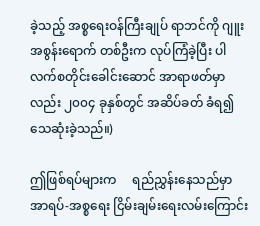ခဲ့သည့် အစ္စရေးဝန်ကြီးချုပ် ရာဘင်ကို ဂျူးအစွန်းရောက် တစ်ဦးက လုပ်ကြံခဲ့ပြီး ပါလက်စတိုင်းခေါင်းဆောင် အာရာဖတ်မှာလည်း ၂၀၀၄ ခုနှစ်တွင် အဆိပ်ခတ် ခံရ၍ သေဆုံးခဲ့သည်။)

ဤဖြစ်ရပ်များက     ရည်ညွှန်းနေသည်မှာ အာရပ်-အစ္စရေး ငြိမ်းချမ်းရေးလမ်းကြောင်း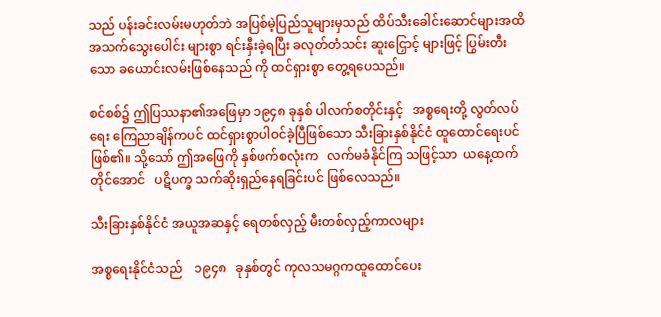သည် ပန်းခင်းလမ်းမဟုတ်ဘဲ အပြစ်မဲ့ပြည်သူများမှသည် ထိပ်သီးခေါင်းဆောင်များအထိ အသက်သွေးပေါင်း များစွာ ရင်းနှီးခဲ့ရပြီး ခလုတ်တံသင်း ဆူးငြှောင့် များဖြင့် ပြွမ်းတီးသော ခယောင်းလမ်းဖြစ်နေသည် ကို ထင်ရှားစွာ တွေ့ရပေသည်။

စင်စစ်၌ ဤပြဿနာ၏အဖြေမှာ ၁၉၄၈ ခုနှစ် ပါလက်စတိုင်းနှင့်   အစ္စရေးတို့ လွတ်လပ်ရေး ကြေညာချိန်ကပင် ထင်ရှားစွာပါဝင်ခဲ့ပြီဖြစ်သော သီးခြားနှစ်နိုင်ငံ ထူထောင်ရေးပင် ဖြစ်၏။ သို့သော် ဤအဖြေကို နှစ်ဖက်စလုံးက   လက်မခံနိုင်ကြ သဖြင့်သာ  ယနေ့ထက်တိုင်အောင်   ပဋိပက္ခ သက်ဆိုးရှည်နေရခြင်းပင် ဖြစ်လေသည်။

သီးခြားနှစ်နိုင်ငံ အယူအဆနှင့် ရေတစ်လှည့် မီးတစ်လှည့်ကာလများ

အစ္စရေးနိုင်ငံသည်    ၁၉၄၈   ခုနှစ်တွင် ကုလသမဂ္ဂကထူထောင်ပေး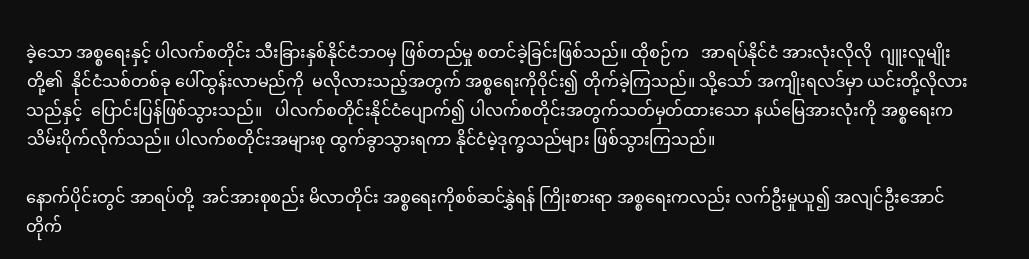ခဲ့သော အစ္စရေးနှင့် ပါလက်စတိုင်း သီးခြားနှစ်နိုင်ငံဘဝမှ ဖြစ်တည်မှု စတင်ခဲ့ခြင်းဖြစ်သည်။ ထိုစဉ်က   အာရပ်နိုင်ငံ အားလုံးလိုလို  ဂျူးလူမျိုးတို့၏  နိုင်ငံသစ်တစ်ခု ပေါ်ထွန်းလာမည်ကို  မလိုလားသည့်အတွက် အစ္စရေးကိုဝိုင်း၍ တိုက်ခဲ့ကြသည်။ သို့သော် အကျိုးရလဒ်မှာ ယင်းတို့လိုလားသည်နှင့်  ပြောင်းပြန်ဖြစ်သွားသည်။   ပါလက်စတိုင်းနိုင်ငံပျောက်၍ ပါလက်စတိုင်းအတွက်သတ်မှတ်ထားသော နယ်မြေအားလုံးကို အစ္စရေးက သိမ်းပိုက်လိုက်သည်။ ပါလက်စတိုင်းအများစု ထွက်ခွာသွားရကာ နိုင်ငံမဲ့ဒုက္ခသည်များ ဖြစ်သွားကြသည်။

နောက်ပိုင်းတွင် အာရပ်တို့  အင်အားစုစည်း မိလာတိုင်း အစ္စရေးကိုစစ်ဆင်နွှဲရန် ကြိုးစားရာ အစ္စရေးကလည်း လက်ဦးမှုယူ၍ အလျင်ဦးအောင် တိုက်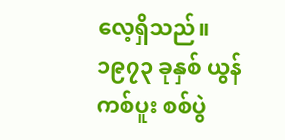လေ့ရှိသည်။ ၁၉၇၃ ခုနှစ် ယွန်ကစ်ပူး စစ်ပွဲ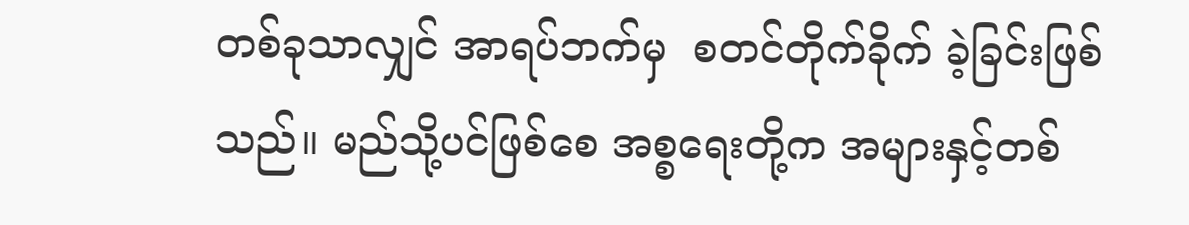တစ်ခုသာလျှင် အာရပ်ဘက်မှ  စတင်တိုက်ခိုက် ခဲ့ခြင်းဖြစ်သည်။ မည်သို့ပင်ဖြစ်စေ အစ္စရေးတို့က အများနှင့်တစ်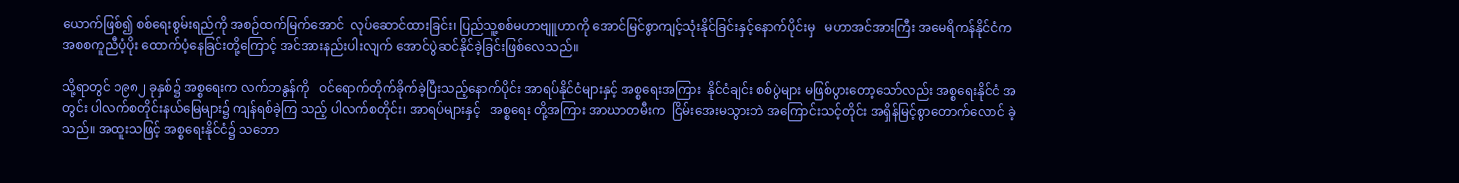ယောက်ဖြစ်၍ စစ်ရေးစွမ်းရည်ကို အစဉ်ထက်မြက်အောင်  လုပ်ဆောင်ထားခြင်း၊ ပြည်သူ့စစ်မဟာဗျူဟာကို အောင်မြင်စွာကျင့်သုံးနိုင်ခြင်းနှင့်နောက်ပိုင်းမှ   မဟာအင်အားကြီး အမေရိကန်နိုင်ငံက အစစကူညီပံ့ပိုး ထောက်ပံ့နေခြင်းတို့ကြောင့် အင်အားနည်းပါးလျက် အောင်ပွဲဆင်နိုင်ခဲ့ခြင်းဖြစ်လေသည်။

သို့ရာတွင် ၁၉၈၂ ခုနှစ်၌ အစ္စရေးက လက်ဘနွန်ကို   ဝင်ရောက်တိုက်ခိုက်ခဲ့ပြီးသည့်နောက်ပိုင်း အာရပ်နိုင်ငံများနှင့် အစ္စရေးအကြား  နိုင်ငံချင်း စစ်ပွဲများ မဖြစ်ပွားတော့သော်လည်း အစ္စရေးနိုင်ငံ အတွင်း ပါလက်စတိုင်းနယ်မြေများ၌ ကျန်ရစ်ခဲ့ကြ သည့် ပါလက်စတိုင်း၊ အာရပ်များနှင့်   အစ္စရေး တို့အကြား အာဃာတမီးက  ငြိမ်းအေးမသွားဘဲ အကြောင်းသင့်တိုင်း အရှိန်မြင့်စွာတောက်လောင် ခဲ့သည်။ အထူးသဖြင့် အစ္စရေးနိုင်ငံ၌ သဘော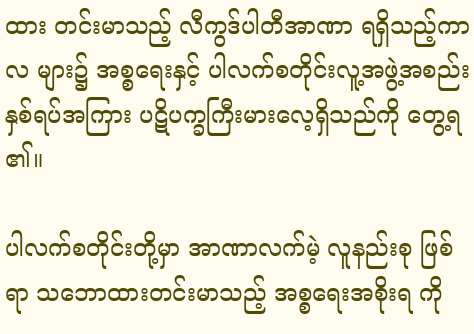ထား တင်းမာသည့် လီကွဒ်ပါတီအာဏာ ရရှိသည့်ကာလ များ၌ အစ္စရေးနှင့် ပါလက်စတိုင်းလူ့အဖွဲ့အစည်း နှစ်ရပ်အကြား ပဋိပက္ခကြီးမားလေ့ရှိသည်ကို တွေ့ရ ၏။

ပါလက်စတိုင်းတို့မှာ အာဏာလက်မဲ့ လူနည်းစု ဖြစ်ရာ သဘောထားတင်းမာသည့် အစ္စရေးအစိုးရ ကို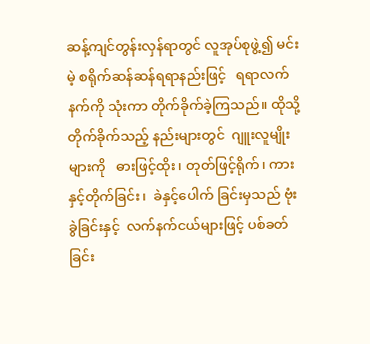ဆန့်ကျင်တွန်းလှန်ရာတွင် လူအုပ်စုဖွဲ့၍ မင်းမဲ့ စရိုက်ဆန်ဆန်ရရာနည်းဖြင့်   ရရာလက်နက်ကို သုံးကာ တိုက်ခိုက်ခဲ့ကြသည်။ ထိုသို့တိုက်ခိုက်သည့် နည်းများတွင်  ဂျူးလူမျိုးများကို   ဓားဖြင့်ထိုး၊ တုတ်ဖြင့်ရိုက်၊ ကားနှင့်တိုက်ခြင်း၊  ခဲနှင့်ပေါက် ခြင်းမှသည် ဗုံးခွဲခြင်းနှင့်  လက်နက်ငယ်များဖြင့် ပစ်ခတ်ခြင်း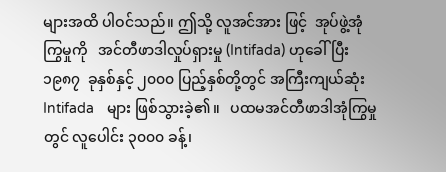များအထိ ပါဝင်သည်။ ဤသို့ လူအင်အား ဖြင့်  အုပ်ဖွဲ့အုံကြွမှုကို   အင်တီဖာဒါလှုပ်ရှားမှု (Intifada) ဟုခေါ်ပြီး  ၁၉၈၇  ခုနှစ်နှင့် ၂၀၀၀ ပြည့်နှစ်တို့တွင် အကြီးကျယ်ဆုံး Intifada   များ ဖြစ်သွားခဲ့၏။   ပထမအင်တီဖာဒါအုံကြွမှုတွင် လူပေါင်း ၃၀၀၀ ခန့်၊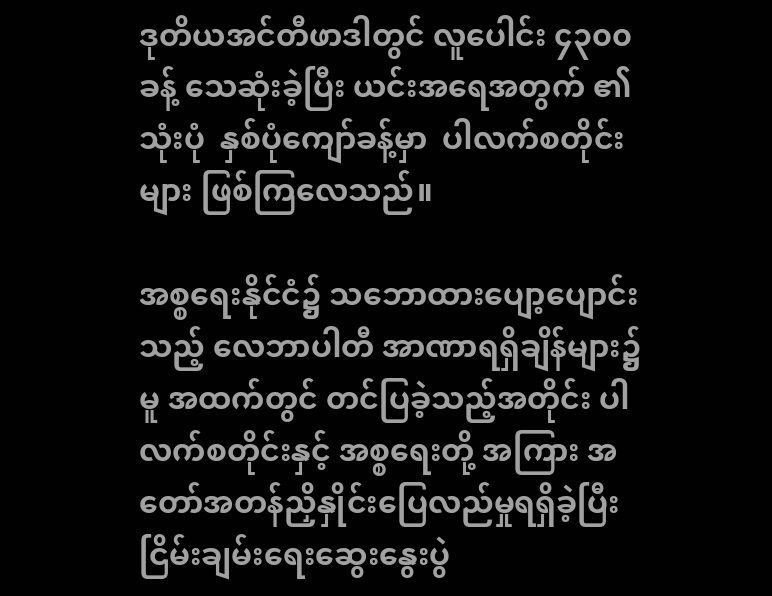ဒုတိယအင်တီဖာဒါတွင် လူပေါင်း ၄၃၀၀ ခန့် သေဆုံးခဲ့ပြီး ယင်းအရေအတွက် ၏  သုံးပုံ  နှစ်ပုံကျော်ခန့်မှာ  ပါလက်စတိုင်းများ ဖြစ်ကြလေသည်။

အစ္စရေးနိုင်ငံ၌ သဘောထားပျော့ပျောင်းသည့် လေဘာပါတီ အာဏာရရှိချိန်များ၌မူ အထက်တွင် တင်ပြခဲ့သည့်အတိုင်း ပါလက်စတိုင်းနှင့် အစ္စရေးတို့ အကြား အတော်အတန်ညှိနှိုင်းပြေလည်မှုရရှိခဲ့ပြီး ငြိမ်းချမ်းရေးဆွေးနွေးပွဲ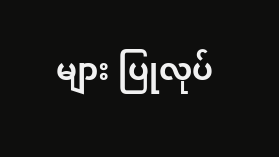များ ပြုလုပ်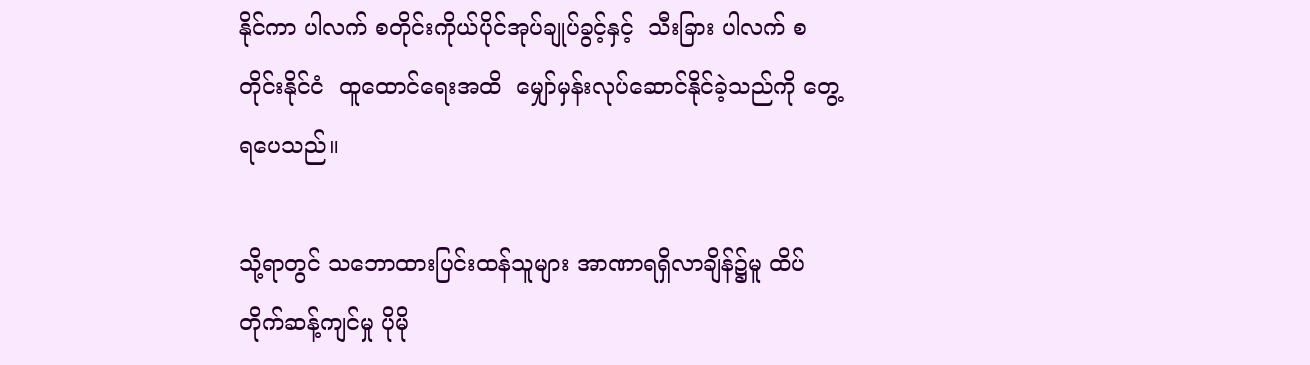နိုင်ကာ ပါလက် စတိုင်းကိုယ်ပိုင်အုပ်ချုပ်ခွင့်နှင့်  သီးခြား ပါလက် စတိုင်းနိုင်ငံ  ထူထောင်ရေးအထိ  မျှော်မှန်းလုပ်ဆောင်နိုင်ခဲ့သည်ကို တွေ့ရပေသည်။

သို့ရာတွင် သဘောထားပြင်းထန်သူများ အာဏာရရှိလာချိန်၌မူ ထိပ်တိုက်ဆန့်ကျင်မှု ပိုမို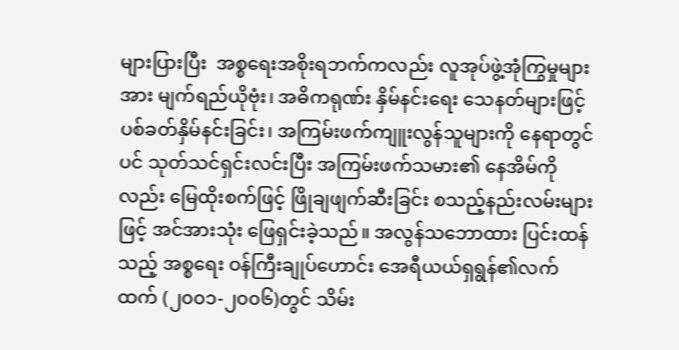များပြားပြီး  အစ္စရေးအစိုးရဘက်ကလည်း လူအုပ်ဖွဲ့အုံကြွမှုများအား မျက်ရည်ယိုဗုံး၊ အဓိကရုဏ်း နှိမ်နင်းရေး သေနတ်များဖြင့် ပစ်ခတ်နှိမ်နင်းခြင်း၊ အကြမ်းဖက်ကျူးလွန်သူများကို နေရာတွင်ပင် သုတ်သင်ရှင်းလင်းပြီး အကြမ်းဖက်သမား၏ နေအိမ်ကိုလည်း မြေထိုးစက်ဖြင့် ဖြိုချဖျက်ဆီးခြင်း စသည့်နည်းလမ်းများဖြင့် အင်အားသုံး ဖြေရှင်းခဲ့သည်။ အလွန်သဘောထား ပြင်းထန်သည့် အစ္စရေး ဝန်ကြီးချုပ်ဟောင်း အေရီယယ်ရှရွန်၏လက်ထက် (၂၀၀၁-၂၀၀၆)တွင် သိမ်း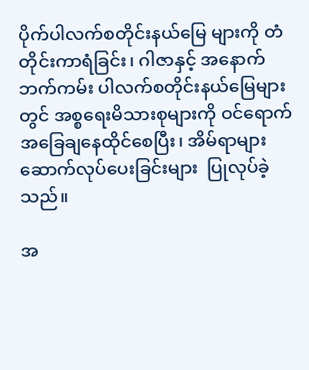ပိုက်ပါလက်စတိုင်းနယ်မြေ များကို တံတိုင်းကာရံခြင်း၊ ဂါဇာနှင့် အနောက်ဘက်ကမ်း ပါလက်စတိုင်းနယ်မြေများတွင် အစ္စရေးမိသားစုများကို ဝင်ရောက်အခြေချနေထိုင်စေပြီး၊ အိမ်ရာများ ဆောက်လုပ်ပေးခြင်းများ  ပြုလုပ်ခဲ့ သည်။

အ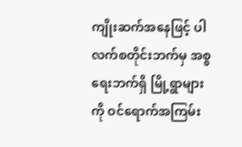ကျိုးဆက်အနေဖြင့် ပါလက်စတိုင်းဘက်မှ အစ္စရေးဘက်ရှိ မြို့ရွာများကို ဝင်ရောက်အကြမ်း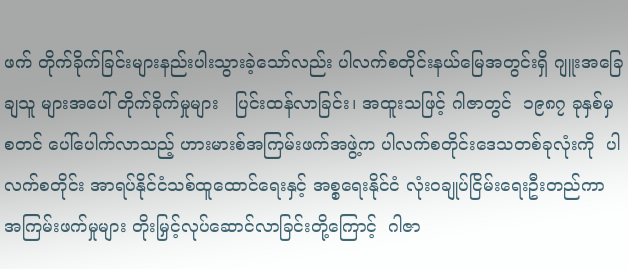ဖက် တိုက်ခိုက်ခြင်းများနည်းပါးသွားခဲ့သော်လည်း ပါလက်စတိုင်းနယ်မြေအတွင်းရှိ ဂျူးအခြေချသူ များအပေါ် တိုက်ခိုက်မှုများ   ပြင်းထန်လာခြင်း၊ အထူးသဖြင့် ဂါဇာတွင်  ၁၉၈၇ ခုနှစ်မှ   စတင် ပေါ်ပေါက်လာသည့် ဟားမားစ်အကြမ်းဖက်အဖွဲ့က ပါလက်စတိုင်းဒေသတစ်ခုလုံးကို  ပါလက်စတိုင်း အာရပ်နိုင်ငံသစ်ထူထောင်ရေးနှင့် အစ္စရေးနိုင်ငံ လုံးဝချုပ်ငြိမ်းရေးဦးတည်ကာ အကြမ်းဖက်မှုများ တိုးမြှင့်လုပ်ဆောင်လာခြင်းတို့ကြောင့်  ဂါဇာ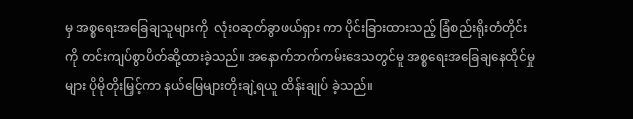မှ အစ္စရေးအခြေချသူများကို  လုံးဝဆုတ်ခွာဖယ်ရှား ကာ ပိုင်းခြားထားသည့် ခြံစည်းရိုးတံတိုင်းကို တင်းကျပ်စွာပိတ်ဆို့ထားခဲ့သည်။ အနောက်ဘက်ကမ်းဒေသတွင်မူ အစ္စရေးအခြေချနေထိုင်မှုများ ပိုမိုတိုးမြှင့်ကာ နယ်မြေများတိုးချဲ့ရယူ ထိန်းချုပ် ခဲ့သည်။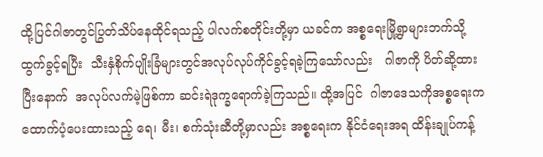ထို့ပြင်ဂါဇာတွင်ပြွတ်သိပ်နေထိုင်ရသည့် ပါလက်စတိုင်းတို့မှာ ယခင်က အစ္စရေးမြို့ရွာများဘက်သို့ ထွက်ခွင့်ရပြီး  သီးနှံစိုက်ပျိုးခြံများတွင်အလုပ်လုပ်ကိုင်ခွင့်ရခဲ့ကြသော်လည်း   ဂါဇာကို ပိတ်ဆို့ထားပြီးနောက်  အလုပ်လက်မဲ့ဖြစ်ကာ ဆင်းရဲဒုက္ခရောက်ခဲ့ကြသည်။ ထို့အပြင်  ဂါဇာဒေသကိုအစ္စရေးက  ထောက်ပံ့ပေးထားသည့် ရေ၊ မီး၊ စက်သုံးဆီတို့မှာလည်း အစ္စရေးက နိုင်ငံရေးအရ ထိန်းချုပ်ကန့်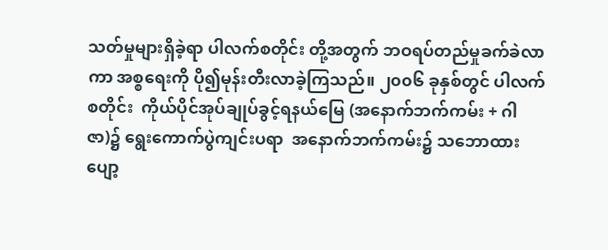သတ်မှုများရှိခဲ့ရာ ပါလက်စတိုင်း တို့အတွက် ဘဝရပ်တည်မှုခက်ခဲလာကာ အစ္စရေးကို ပို၍မုန်းတီးလာခဲ့ကြသည်။ ၂၀၀၆ ခုနှစ်တွင် ပါလက်စတိုင်း  ကိုယ်ပိုင်အုပ်ချုပ်ခွင့်ရနယ်မြေ (အနောက်ဘက်ကမ်း + ဂါဇာ)၌ ရွေးကောက်ပွဲကျင်းပရာ  အနောက်ဘက်ကမ်း၌ သဘောထားပျော့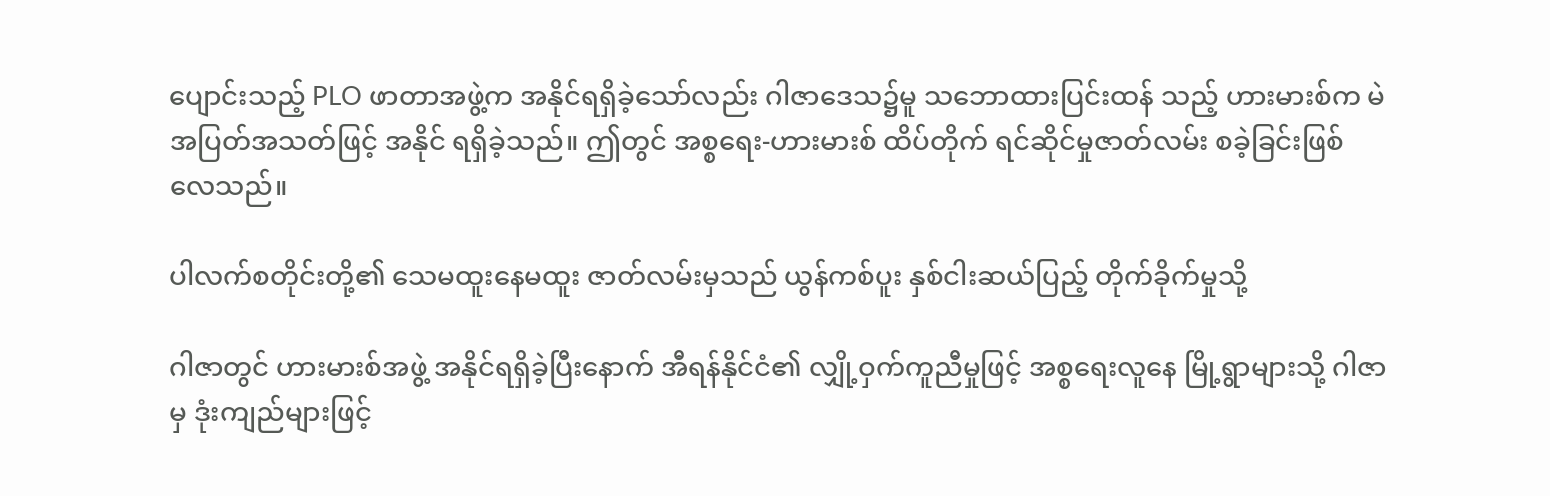ပျောင်းသည့် PLO ဖာတာအဖွဲ့က အနိုင်ရရှိခဲ့သော်လည်း ဂါဇာဒေသ၌မူ သဘောထားပြင်းထန် သည့် ဟားမားစ်က မဲအပြတ်အသတ်ဖြင့် အနိုင် ရရှိခဲ့သည်။ ဤတွင် အစ္စရေး-ဟားမားစ် ထိပ်တိုက် ရင်ဆိုင်မှုဇာတ်လမ်း စခဲ့ခြင်းဖြစ်လေသည်။

ပါလက်စတိုင်းတို့၏ သေမထူးနေမထူး ဇာတ်လမ်းမှသည် ယွန်ကစ်ပူး နှစ်ငါးဆယ်ပြည့် တိုက်ခိုက်မှုသို့

ဂါဇာတွင် ဟားမားစ်အဖွဲ့ အနိုင်ရရှိခဲ့ပြီးနောက် အီရန်နိုင်ငံ၏ လျှို့ဝှက်ကူညီမှုဖြင့် အစ္စရေးလူနေ မြို့ရွာများသို့ ဂါဇာမှ ဒုံးကျည်များဖြင့်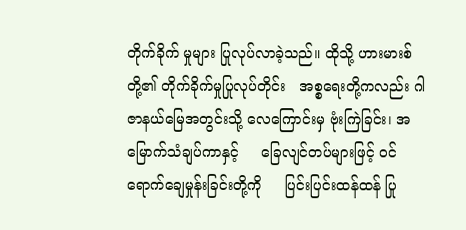တိုက်ခိုက် မှုများ ပြုလုပ်လာခဲ့သည်။ ထိုသို့ ဟားမားစ်တို့၏ တိုက်ခိုက်မှုပြုလုပ်တိုင်း   အစ္စရေးတို့ကလည်း ဂါဇာနယ်မြေအတွင်းသို့ လေကြောင်းမှ ဗုံးကြဲခြင်း၊ အမြောက်သံချပ်ကာနှင့်     ခြေလျင်တပ်များဖြင့် ဝင်ရောက်ချေမှုန်းခြင်းတို့ကို     ပြင်းပြင်းထန်ထန် ပြု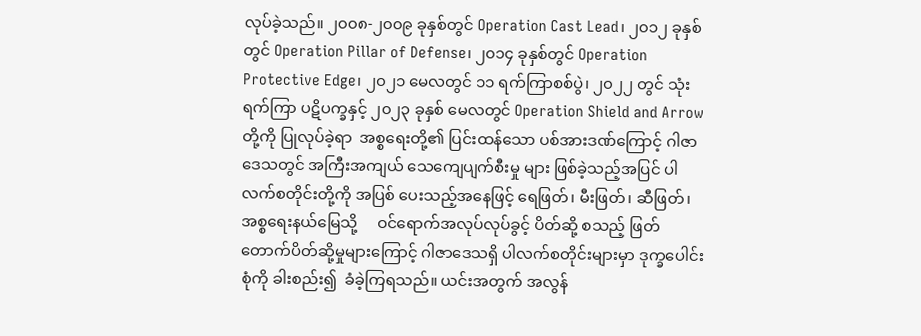လုပ်ခဲ့သည်။ ၂၀၀၈-၂၀၀၉ ခုနှစ်တွင် Operation Cast Lead၊ ၂၀၁၂ ခုနှစ်တွင် Operation Pillar of Defense၊ ၂၀၁၄ ခုနှစ်တွင် Operation Protective Edge၊ ၂၀၂၁ မေလတွင် ၁၁ ရက်ကြာစစ်ပွဲ၊ ၂၀၂၂ တွင် သုံးရက်ကြာ ပဋိပက္ခနှင့် ၂၀၂၃ ခုနှစ် မေလတွင် Operation Shield and Arrow တို့ကို ပြုလုပ်ခဲ့ရာ  အစ္စရေးတို့၏ ပြင်းထန်သော ပစ်အားဒဏ်ကြောင့် ဂါဇာဒေသတွင် အကြီးအကျယ် သေကျေပျက်စီးမှု များ ဖြစ်ခဲ့သည့်အပြင် ပါလက်စတိုင်းတို့ကို အပြစ် ပေးသည့်အနေဖြင့် ရေဖြတ်၊ မီးဖြတ်၊ ဆီဖြတ်၊ အစ္စရေးနယ်မြေသို့     ဝင်ရောက်အလုပ်လုပ်ခွင့် ပိတ်ဆို့ စသည့် ဖြတ်တောက်ပိတ်ဆို့မှုများကြောင့် ဂါဇာဒေသရှိ ပါလက်စတိုင်းများမှာ ဒုက္ခပေါင်းစုံကို ခါးစည်း၍  ခံခဲ့ကြရသည်။ ယင်းအတွက် အလွန်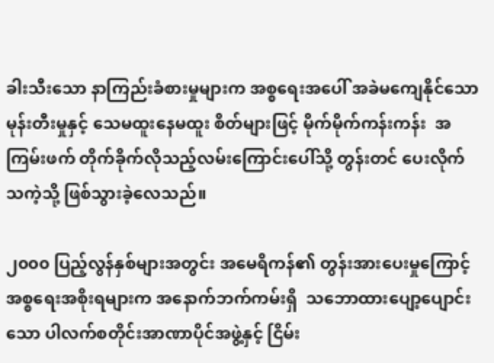ခါးသီးသော နာကြည်းခံစားမှုများက အစ္စရေးအပေါ် အခဲမကျေနိုင်သော မုန်းတီးမှုနှင့် သေမထူးနေမထူး စိတ်များဖြင့် မိုက်မိုက်ကန်းကန်း  အကြမ်းဖက် တိုက်ခိုက်လိုသည့်လမ်းကြောင်းပေါ်သို့ တွန်းတင် ပေးလိုက်သကဲ့သို့ ဖြစ်သွားခဲ့လေသည်။

၂၀၀၀ ပြည့်လွန်နှစ်များအတွင်း အမေရိကန်၏ တွန်းအားပေးမှုကြောင့်  အစ္စရေးအစိုးရများက အနောက်ဘက်ကမ်းရှိ  သဘောထားပျော့ပျောင်း သော ပါလက်စတိုင်းအာဏာပိုင်အဖွဲ့နှင့် ငြိမ်း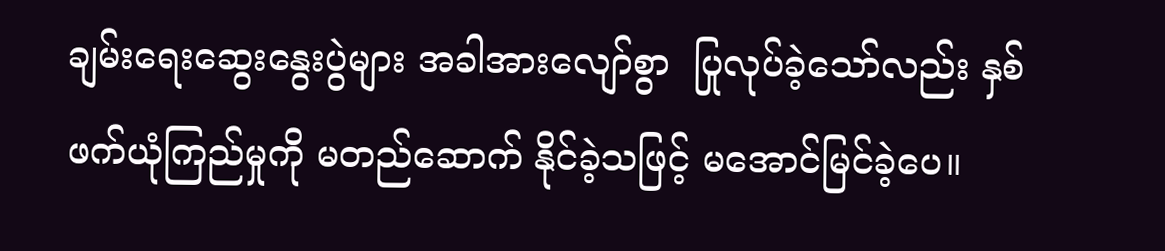ချမ်းရေးဆွေးနွေးပွဲများ အခါအားလျော်စွာ  ပြုလုပ်ခဲ့သော်လည်း နှစ်ဖက်ယုံကြည်မှုကို မတည်ဆောက် နိုင်ခဲ့သဖြင့် မအောင်မြင်ခဲ့ပေ။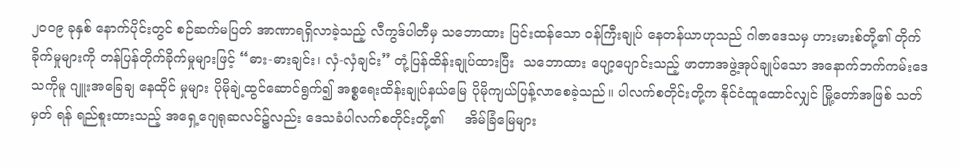၂၀၀၉ ခုနှစ် နောက်ပိုင်းတွင် စဉ်ဆက်မပြတ် အာဏာရရှိလာခဲ့သည့် လီကွဒ်ပါတီမှ သဘောထား ပြင်းထန်သော ဝန်ကြီးချုပ် နေတန်ယာဟုသည် ဂါဇာဒေသမှ ဟားမားစ်တို့၏ တိုက်ခိုက်မှုများကို တန်ပြန်တိုက်ခိုက်မှုများဖြင့် “ဓား-ဓားချင်း၊ လှံ-လှံချင်း” တုံ့ပြန်ထိန်းချုပ်ထားပြီး  သဘောထား ပျော့ပျောင်းသည့် ဖာတာအဖွဲ့အုပ်ချုပ်သော အနောက်ဘက်ကမ်းဒေသကိုမူ ဂျူးအခြေချ နေထိုင် မှုများ ပိုမိုချဲ့ထွင်ဆောင်ရွက်၍ အစ္စရေးထိန်းချုပ်နယ်မြေ ပိုမိုကျယ်ပြန့်လာစေခဲ့သည်။ ပါလက်စတိုင်းတို့က နိုင်ငံထူထောင်လျှင် မြို့တော်အဖြစ် သတ်မှတ် ရန် ရည်စူးထားသည့် အရှေ့ဂျေရုဆလင်၌လည်း ဒေသခံပါလက်စတိုင်းတို့၏     အိမ်ခြံမြေများ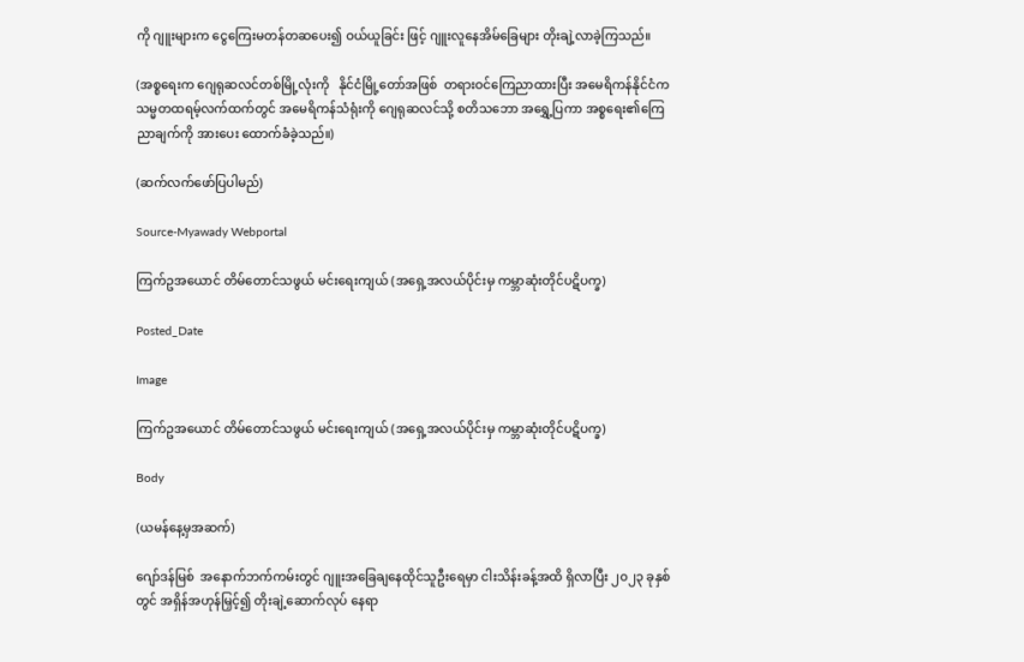ကို ဂျူးများက ငွေကြေးမတန်တဆပေး၍ ဝယ်ယူခြင်း ဖြင့် ဂျူးလူနေအိမ်ခြေများ တိုးချဲ့လာခဲ့ကြသည်။

(အစ္စရေးက ဂျေရုဆလင်တစ်မြို့လုံးကို   နိုင်ငံမြို့တော်အဖြစ်  တရားဝင်ကြေညာထားပြီး အမေရိကန်နိုင်ငံက   သမ္မတထရမ့်လက်ထက်တွင် အမေရိကန်သံရုံးကို ဂျေရုဆလင်သို့ စတိသဘော အရွှေ့ပြကာ အစ္စရေး၏ကြေညာချက်ကို အားပေး ထောက်ခံခဲ့သည်။)

(ဆက်လက်ဖော်ပြပါမည်)

Source-Myawady Webportal

ကြက်ဥအယောင် တိမ်တောင်သဖွယ် မင်းရေးကျယ် (အရှေ့အလယ်ပိုင်းမှ ကမ္ဘာဆုံးတိုင်ပဋိပက္ခ)

Posted_Date

Image

ကြက်ဥအယောင် တိမ်တောင်သဖွယ် မင်းရေးကျယ် (အရှေ့အလယ်ပိုင်းမှ ကမ္ဘာဆုံးတိုင်ပဋိပက္ခ)

Body

(ယမန်နေ့မှအဆက်)

ဂျော်ဒန်မြစ်  အနောက်ဘက်ကမ်းတွင် ဂျူးအခြေချနေထိုင်သူဦးရေမှာ ငါးသိန်းခန့်အထိ ရှိလာပြီး ၂၀၂၃ ခုနှစ်တွင် အရှိန်အဟုန်မြှင့်၍ တိုးချဲ့ဆောက်လုပ် နေရာ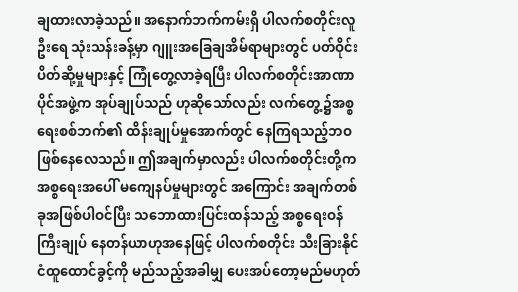ချထားလာခဲ့သည်။ အနောက်ဘက်ကမ်းရှိ ပါလက်စတိုင်းလူဦးရေ သုံးသန်းခန့်မှာ ဂျူးအခြေချအိမ်ရာများတွင် ပတ်ဝိုင်းပိတ်ဆို့မှုများနှင့် ကြုံတွေ့လာခဲ့ရပြီး ပါလက်စတိုင်းအာဏာပိုင်အဖွဲ့က အုပ်ချုပ်သည် ဟုဆိုသော်လည်း လက်တွေ့၌အစ္စရေးစစ်ဘက်၏ ထိန်းချုပ်မှုအောက်တွင် နေကြရသည့်ဘဝ ဖြစ်နေလေသည်။ ဤအချက်မှာလည်း ပါလက်စတိုင်းတို့က အစ္စရေးအပေါ် မကျေနပ်မှုများတွင် အကြောင်း အချက်တစ်ခုအဖြစ်ပါဝင်ပြီး သဘောထားပြင်းထန်သည့် အစ္စရေးဝန်ကြီးချုပ် နေတန်ယာဟုအနေဖြင့် ပါလက်စတိုင်း သီးခြားနိုင်ငံထူထောင်ခွင့်ကို မည်သည့်အခါမျှ ပေးအပ်တော့မည်မဟုတ်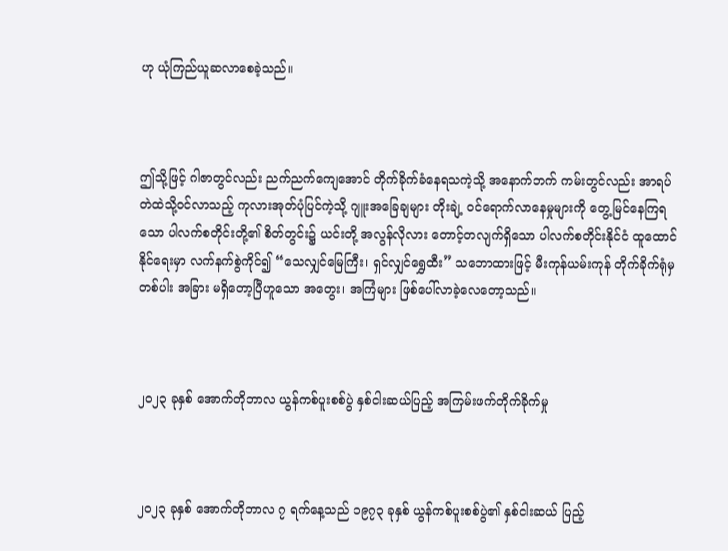ဟု ယုံကြည်ယူဆလာစေခဲ့သည်။



ဤသို့ဖြင့် ဂါဇာတွင်လည်း ညက်ညက်ကျေအောင် တိုက်ခိုက်ခံနေရသကဲ့သို့ အနောက်ဘက် ကမ်းတွင်လည်း အာရပ်တဲထဲသို့ဝင်လာသည့် ကုလားအုတ်ပုံပြင်ကဲ့သို့ ဂျူးအခြေချများ တိုးချဲ့ ဝင်ရောက်လာနေမှုများကို တွေ့မြင်နေကြရသော ပါလက်စတိုင်းတို့၏ စိတ်တွင်း၌ ယင်းတို့ အလွန်လိုလား တောင့်တလျက်ရှိသော ပါလက်စတိုင်းနိုင်ငံ ထူထောင်နိုင်ရေးမှာ လက်နက်စွဲကိုင်၍ “သေလျှင်မြေကြီး၊ ရှင်လျှင်ရွှေထီး” သဘောထားဖြင့် မီးကုန်ယမ်းကုန် တိုက်ခိုက်ရုံမှတစ်ပါး အခြား မရှိတော့ပြီဟူသော အတွေး၊ အကြံများ ဖြစ်ပေါ်လာခဲ့လေတော့သည်။



၂၀၂၃ ခုနှစ် အောက်တိုဘာလ ယွန်ကစ်ပူးစစ်ပွဲ နှစ်ငါးဆယ်ပြည့် အကြမ်းဖက်တိုက်ခိုက်မှု



၂၀၂၃ ခုနှစ် အောက်တိုဘာလ ၇ ရက်နေ့သည် ၁၉၇၃ ခုနှစ် ယွန်ကစ်ပူးစစ်ပွဲ၏ နှစ်ငါးဆယ် ပြည့်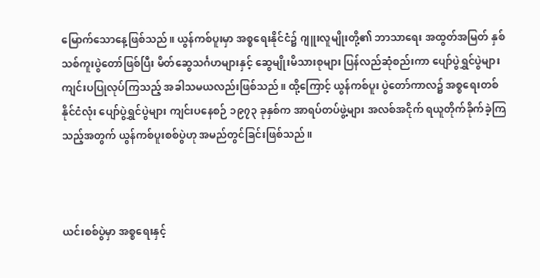မြောက်သောနေ့ဖြစ်သည်။ ယွန်ကစ်ပူးမှာ အစ္စရေးနိုင်ငံ၌ ဂျူးလူမျိုးတို့၏ ဘာသာရေး အထွတ်အမြတ် နှစ်သစ်ကူးပွဲတော်ဖြစ်ပြီး မိတ်ဆွေသင်္ဂဟများနှင့် ဆွေမျိုးမိသားစုများ ပြန်လည်ဆုံစည်းကာ ပျော်ပွဲရွှင်ပွဲများ ကျင်းပပြုလုပ်ကြသည့် အခါသမယလည်းဖြစ်သည်။ ထို့ကြောင့် ယွန်ကစ်ပူး ပွဲတော်ကာလ၌ အစ္စရေးတစ်နိုင်ငံလုံး ပျော်ပွဲရွှင်ပွဲများ ကျင်းပနေစဉ် ၁၉၇၃ ခုနှစ်က အာရပ်တပ်ဖွဲ့များ အလစ်အငိုက် ရယူတိုက်ခိုက်ခဲ့ကြသည့်အတွက် ယွန်ကစ်ပူးစစ်ပွဲဟု အမည်တွင်ခြင်းဖြစ်သည်။



ယင်းစစ်ပွဲမှာ အစ္စရေးနှင့်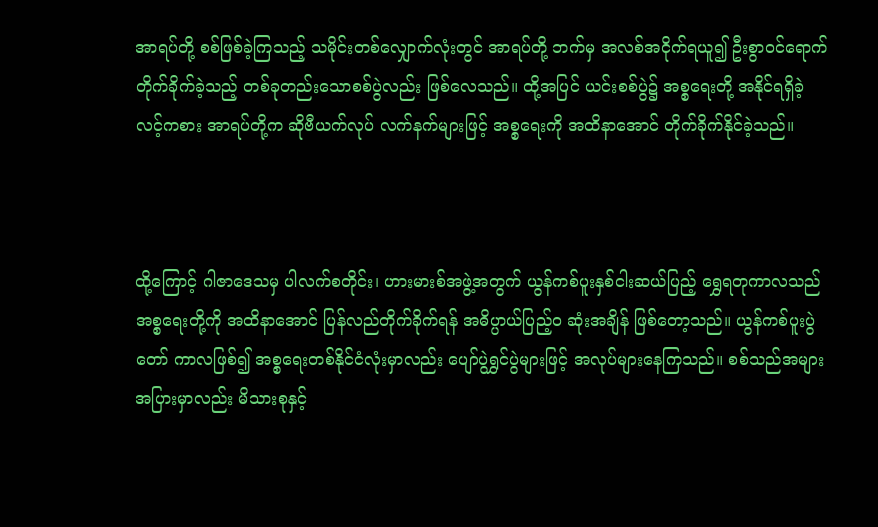အာရပ်တို့ စစ်ဖြစ်ခဲ့ကြသည့် သမိုင်းတစ်လျှောက်လုံးတွင် အာရပ်တို့ ဘက်မှ အလစ်အငိုက်ရယူ၍ ဦးစွာဝင်ရောက် တိုက်ခိုက်ခဲ့သည့် တစ်ခုတည်းသောစစ်ပွဲလည်း ဖြစ်လေသည်။ ထို့အပြင် ယင်းစစ်ပွဲ၌ အစ္စရေးတို့ အနိုင်ရရှိခဲ့လင့်ကစား အာရပ်တို့က ဆိုဗီယက်လုပ် လက်နက်များဖြင့် အစ္စရေးကို အထိနာအောင် တိုက်ခိုက်နိုင်ခဲ့သည်။



ထို့ကြောင့် ဂါဇာဒေသမှ ပါလက်စတိုင်း၊ ဟားမားစ်အဖွဲ့အတွက် ယွန်ကစ်ပူးနှစ်ငါးဆယ်ပြည့် ရွှေရတုကာလသည် အစ္စရေးတို့ကို အထိနာအောင် ပြန်လည်တိုက်ခိုက်ရန် အဓိပ္ပာယ်ပြည့်ဝ ဆုံးအချိန် ဖြစ်တော့သည်။ ယွန်ကစ်ပူးပွဲတော် ကာလဖြစ်၍ အစ္စရေးတစ်နိုင်ငံလုံးမှာလည်း ပျော်ပွဲရွှင်ပွဲများဖြင့် အလုပ်များနေကြသည်။ စစ်သည်အများအပြားမှာလည်း မိသားစုနှင့်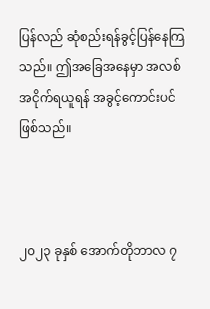ပြန်လည် ဆုံစည်းရန်ခွင့်ပြန်နေကြသည်။ ဤအခြေအနေမှာ အလစ်အငိုက်ရယူရန် အခွင့်ကောင်းပင် ဖြစ်သည်။



၂၀၂၃ ခုနှစ် အောက်တိုဘာလ ၇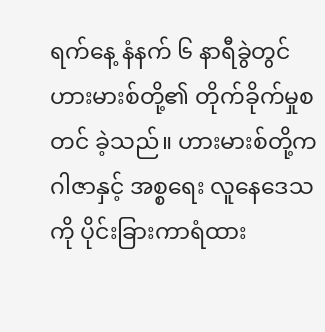ရက်နေ့ နံနက် ၆ နာရီခွဲတွင် ဟားမားစ်တို့၏ တိုက်ခိုက်မှုစတင် ခဲ့သည်။ ဟားမားစ်တို့က ဂါဇာနှင့် အစ္စရေး လူနေဒေသကို ပိုင်းခြားကာရံထား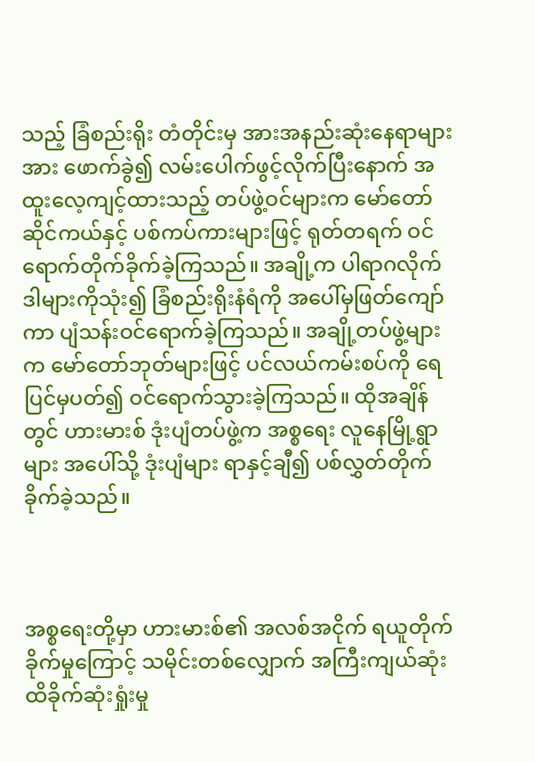သည့် ခြံစည်းရိုး တံတိုင်းမှ အားအနည်းဆုံးနေရာများအား ဖောက်ခွဲ၍ လမ်းပေါက်ဖွင့်လိုက်ပြီးနောက် အထူးလေ့ကျင့်ထားသည့် တပ်ဖွဲ့ဝင်များက မော်တော်ဆိုင်ကယ်နှင့် ပစ်ကပ်ကားများဖြင့် ရုတ်တရက် ဝင်ရောက်တိုက်ခိုက်ခဲ့ကြသည်။ အချို့က ပါရာဂလိုက်ဒါများကိုသုံး၍ ခြံစည်းရိုးနံရံကို အပေါ်မှဖြတ်ကျော်ကာ ပျံသန်းဝင်ရောက်ခဲ့ကြသည်။ အချို့တပ်ဖွဲ့များက မော်တော်ဘုတ်များဖြင့် ပင်လယ်ကမ်းစပ်ကို ရေပြင်မှပတ်၍ ဝင်ရောက်သွားခဲ့ကြသည်။ ထိုအချိန်တွင် ဟားမားစ် ဒုံးပျံတပ်ဖွဲ့က အစ္စရေး လူနေမြို့ရွာများ အပေါ်သို့ ဒုံးပျံများ ရာနှင့်ချီ၍ ပစ်လွှတ်တိုက်ခိုက်ခဲ့သည်။



အစ္စရေးတို့မှာ ဟားမားစ်၏ အလစ်အငိုက် ရယူတိုက်ခိုက်မှုကြောင့် သမိုင်းတစ်လျှောက် အကြီးကျယ်ဆုံး ထိခိုက်ဆုံးရှုံးမှု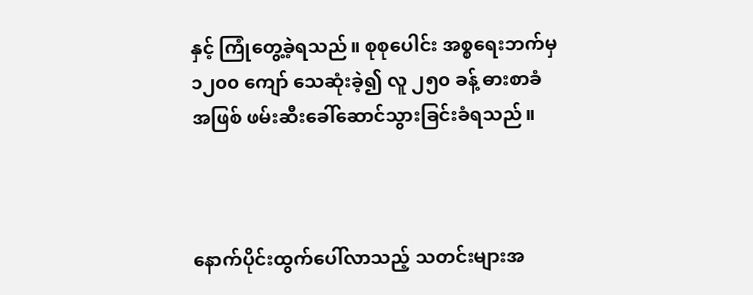နှင့် ကြုံတွေ့ခဲ့ရသည်။ စုစုပေါင်း အစ္စရေးဘက်မှ ၁၂၀၀ ကျော် သေဆုံးခဲ့၍ လူ ၂၅၀ ခန့် ဓားစာခံအဖြစ် ဖမ်းဆီးခေါ်ဆောင်သွားခြင်းခံရသည်။



နောက်ပိုင်းထွက်ပေါ်လာသည့် သတင်းများအ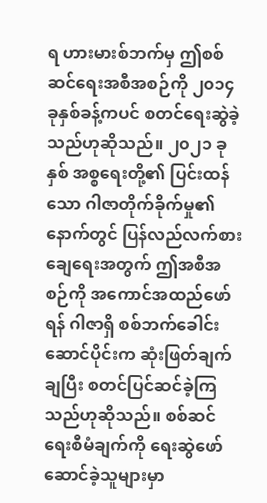ရ ဟားမားစ်ဘက်မှ ဤစစ်ဆင်ရေးအစီအစဉ်ကို ၂၀၁၄ ခုနှစ်ခန့်ကပင် စတင်ရေးဆွဲခဲ့သည်ဟုဆိုသည်။ ၂၀၂၁ ခုနှစ် အစ္စရေးတို့၏ ပြင်းထန်သော ဂါဇာတိုက်ခိုက်မှု၏နောက်တွင် ပြန်လည်လက်စားချေရေးအတွက် ဤအစီအစဉ်ကို အကောင်အထည်ဖော်ရန် ဂါဇာရှိ စစ်ဘက်ခေါင်းဆောင်ပိုင်းက ဆုံးဖြတ်ချက်ချပြီး စတင်ပြင်ဆင်ခဲ့ကြသည်ဟုဆိုသည်။ စစ်ဆင်ရေးစီမံချက်ကို ရေးဆွဲဖော်ဆောင်ခဲ့သူများမှာ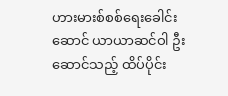ဟားမားစ်စစ်ရေးခေါင်းဆောင် ယာယာဆင်ဝါ ဦးဆောင်သည့် ထိပ်ပိုင်း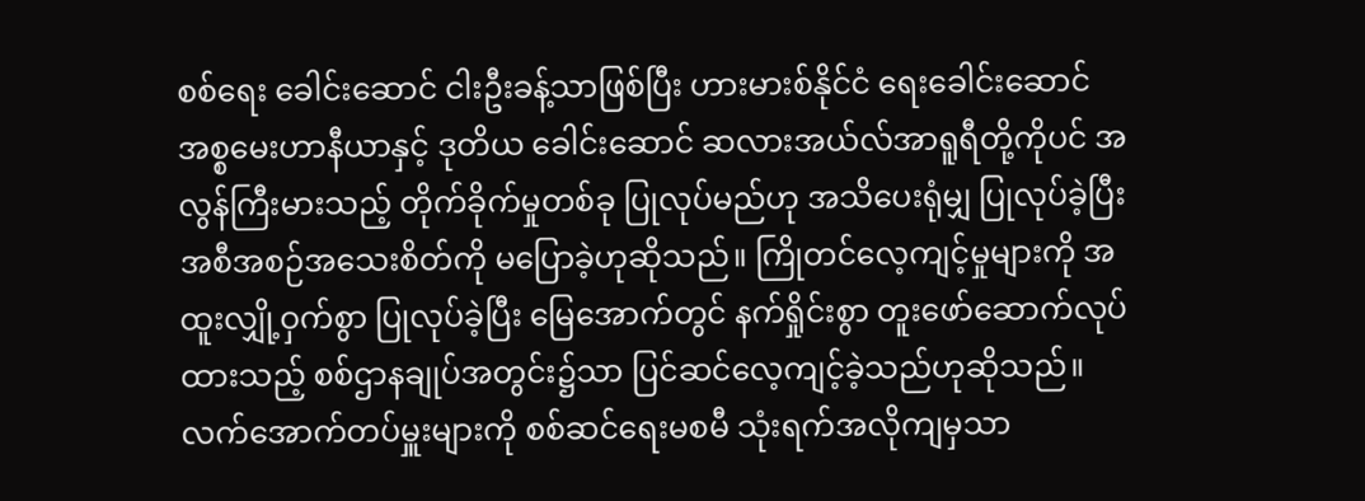စစ်ရေး ခေါင်းဆောင် ငါးဦးခန့်သာဖြစ်ပြီး ဟားမားစ်နိုင်ငံ ရေးခေါင်းဆောင် အစ္စမေးဟာနီယာနှင့် ဒုတိယ ခေါင်းဆောင် ဆလားအယ်လ်အာရူရီတို့ကိုပင် အလွန်ကြီးမားသည့် တိုက်ခိုက်မှုတစ်ခု ပြုလုပ်မည်ဟု အသိပေးရုံမျှ ပြုလုပ်ခဲ့ပြီး အစီအစဉ်အသေးစိတ်ကို မပြောခဲ့ဟုဆိုသည်။ ကြိုတင်လေ့ကျင့်မှုများကို အထူးလျှို့ဝှက်စွာ ပြုလုပ်ခဲ့ပြီး မြေအောက်တွင် နက်ရှိုင်းစွာ တူးဖော်ဆောက်လုပ်ထားသည့် စစ်ဌာနချုပ်အတွင်း၌သာ ပြင်ဆင်လေ့ကျင့်ခဲ့သည်ဟုဆိုသည်။ လက်အောက်တပ်မှူးများကို စစ်ဆင်ရေးမစမီ သုံးရက်အလိုကျမှသာ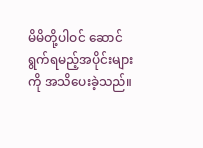မိမိတို့ပါဝင် ဆောင်ရွက်ရမည့်အပိုင်းများကို အသိပေးခဲ့သည်။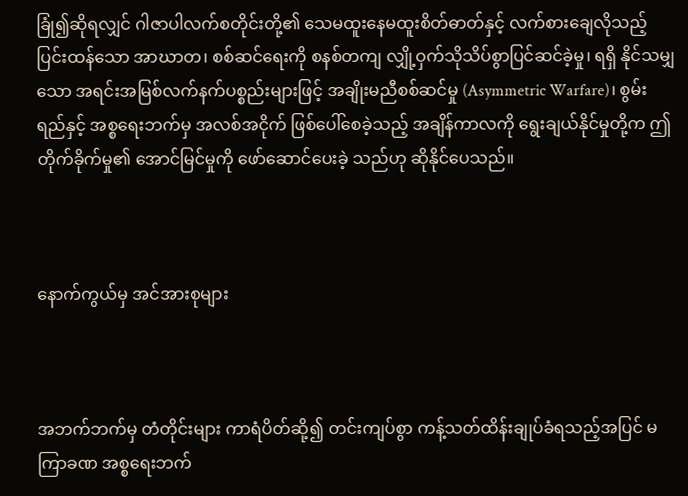ခြုံ၍ဆိုရလျှင် ဂါဇာပါလက်စတိုင်းတို့၏ သေမထူးနေမထူးစိတ်ဓာတ်နှင့် လက်စားချေလိုသည့် ပြင်းထန်သော အာဃာတ၊ စစ်ဆင်ရေးကို စနစ်တကျ လျှို့ဝှက်သိုသိပ်စွာပြင်ဆင်ခဲ့မှု၊ ရရှိ နိုင်သမျှသော အရင်းအမြစ်လက်နက်ပစ္စည်းများဖြင့် အချိုးမညီစစ်ဆင်မှု (Asymmetric Warfare)၊ စွမ်းရည်နှင့် အစ္စရေးဘက်မှ အလစ်အငိုက် ဖြစ်ပေါ်စေခဲ့သည့် အချိန်ကာလကို ရွေးချယ်နိုင်မှုတို့က ဤတိုက်ခိုက်မှု၏ အောင်မြင်မှုကို ဖော်ဆောင်ပေးခဲ့ သည်ဟု ဆိုနိုင်ပေသည်။



နောက်ကွယ်မှ အင်အားစုများ



အဘက်ဘက်မှ တံတိုင်းများ ကာရံပိတ်ဆို့၍ တင်းကျပ်စွာ ကန့်သတ်ထိန်းချုပ်ခံရသည့်အပြင် မကြာခဏ အစ္စရေးဘက်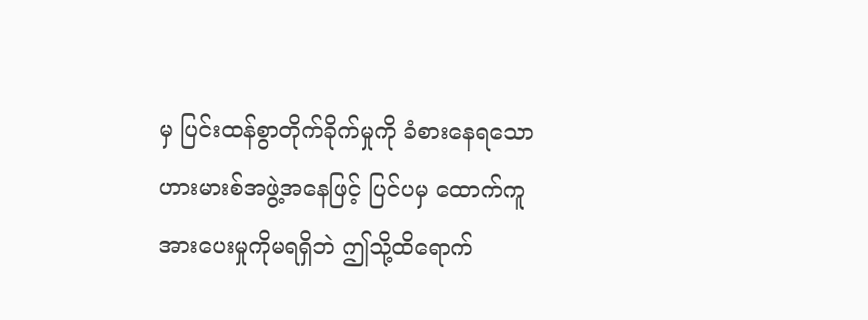မှ ပြင်းထန်စွာတိုက်ခိုက်မှုကို ခံစားနေရသော ဟားမားစ်အဖွဲ့အနေဖြင့် ပြင်ပမှ ထောက်ကူအားပေးမှုကိုမရရှိဘဲ ဤသို့ထိရောက်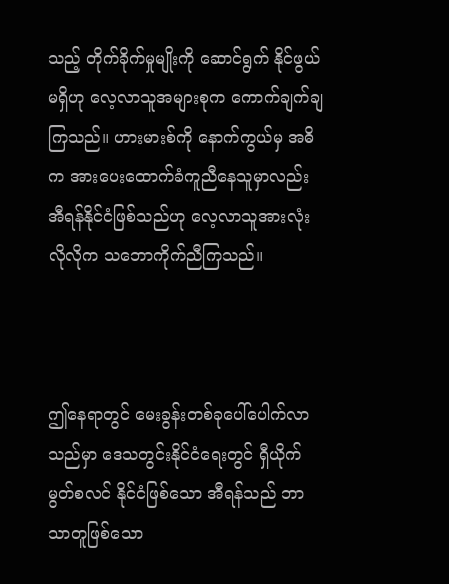သည့် တိုက်ခိုက်မှုမျိုးကို ဆောင်ရွက် နိုင်ဖွယ်မရှိဟု လေ့လာသူအများစုက ကောက်ချက်ချကြသည်။ ဟားမားစ်ကို နောက်ကွယ်မှ အဓိက အားပေးထောက်ခံကူညီနေသူမှာလည်း အီရန်နိုင်ငံဖြစ်သည်ဟု လေ့လာသူအားလုံးလိုလိုက သဘောကိုက်ညီကြသည်။



ဤနေရာတွင် မေးခွန်းတစ်ခုပေါ်ပေါက်လာသည်မှာ ဒေသတွင်းနိုင်ငံရေးတွင် ရှီယိုက်မွတ်စလင် နိုင်ငံဖြစ်သော အီရန်သည် ဘာသာတူဖြစ်သော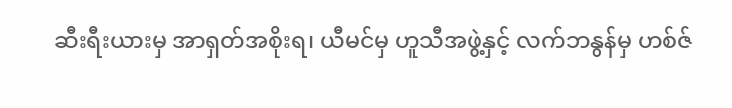ဆီးရီးယားမှ အာရှတ်အစိုးရ၊ ယီမင်မှ ဟူသီအဖွဲ့နှင့် လက်ဘနွန်မှ ဟစ်ဇ်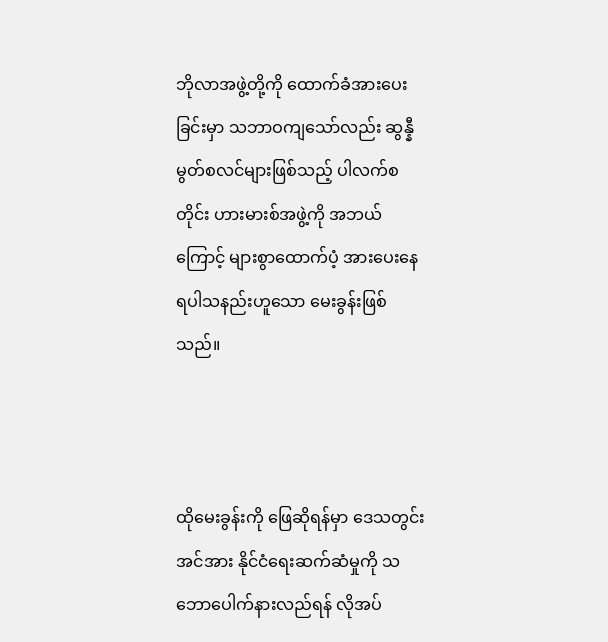ဘိုလာအဖွဲ့တို့ကို ထောက်ခံအားပေးခြင်းမှာ သဘာဝကျသော်လည်း ဆွန္နီ မွတ်စလင်များဖြစ်သည့် ပါလက်စတိုင်း ဟားမားစ်အဖွဲ့ကို အဘယ်ကြောင့် များစွာထောက်ပံ့ အားပေးနေရပါသနည်းဟူသော မေးခွန်းဖြစ်သည်။



ထိုမေးခွန်းကို ဖြေဆိုရန်မှာ ဒေသတွင်းအင်အား နိုင်ငံရေးဆက်ဆံမှုကို သဘောပေါက်နားလည်ရန် လိုအပ်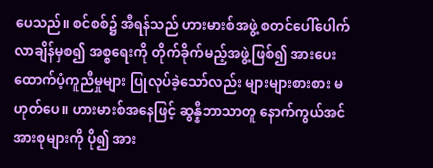ပေသည်။ စင်စစ်၌ အီရန်သည် ဟားမားစ်အဖွဲ့ စတင်ပေါ်ပေါက်လာချိန်မှစ၍ အစ္စရေးကို တိုက်ခိုက်မည့်အဖွဲ့ဖြစ်၍ အားပေးထောက်ပံ့ကူညီမှုများ ပြုလုပ်ခဲ့သော်လည်း များများစားစား မဟုတ်ပေ။ ဟားမားစ်အနေဖြင့် ဆွန္နီဘာသာတူ နောက်ကွယ်အင်အားစုများကို ပို၍ အား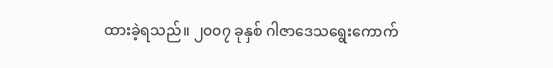ထားခဲ့ရသည်။ ၂၀၀၇ ခုနှစ် ဂါဇာဒေသရွေးကောက်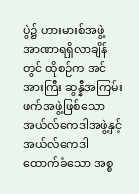ပွဲ၌ ဟားမားစ်အဖွဲ့ အာဏာရရှိလာချိန်တွင် ထိုစဉ်က အင်အားကြီး ဆွန္နီအကြမ်းဖက်အဖွဲ့ဖြစ်သော အယ်လ်ကေဒါအဖွဲ့နှင့် အယ်လ်ကေဒါ ထောက်ခံသော အစ္စ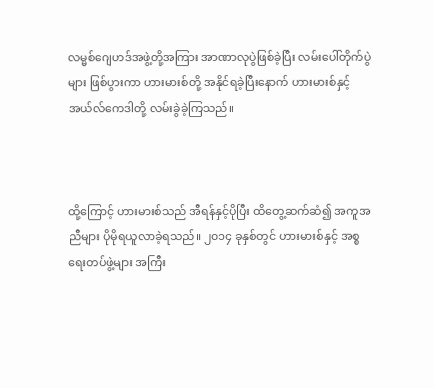လမ္မစ်ဂျေဟဒ်အဖွဲ့တို့အကြား အာဏာလုပွဲဖြစ်ခဲ့ပြီး လမ်းပေါ်တိုက်ပွဲများ ဖြစ်ပွားကာ ဟားမားစ်တို့ အနိုင်ရခဲ့ပြီးနောက် ဟားမားစ်နှင့် အယ်လ်ကေဒါတို့ လမ်းခွဲခဲ့ကြသည်။



ထို့ကြောင့် ဟားမားစ်သည် အီရန်နှင့်ပိုပြီး ထိတွေ့ဆက်ဆံ၍ အကူအညီများ ပိုမိုရယူလာခဲ့ရသည်။ ၂၀၁၄ ခုနှစ်တွင် ဟားမားစ်နှင့် အစ္စရေးတပ်ဖွဲ့များ အကြီး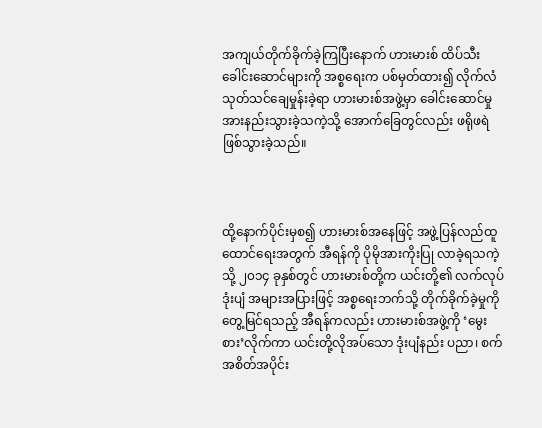အကျယ်တိုက်ခိုက်ခဲ့ကြပြီးနောက် ဟားမားစ် ထိပ်သီးခေါင်းဆောင်များကို အစ္စရေးက ပစ်မှတ်ထား၍ လိုက်လံသုတ်သင်ချေမှုန်းခဲ့ရာ ဟားမားစ်အဖွဲ့မှာ ခေါင်းဆောင်မှုအားနည်းသွားခဲ့သကဲ့သို့ အောက်ခြေတွင်လည်း ဖရိုဖရဲ ဖြစ်သွားခဲ့သည်။



ထို့နောက်ပိုင်းမှစ၍ ဟားမားစ်အနေဖြင့် အဖွဲ့ပြန်လည်ထူထောင်ရေးအတွက် အီရန်ကို ပိုမိုအားကိုးပြု လာခဲ့ရသကဲ့သို့ ၂၀၁၄ ခုနှစ်တွင် ဟားမားစ်တို့က ယင်းတို့၏ လက်လုပ်ဒုံးပျံ အများအပြားဖြင့် အစ္စရေးဘက်သို့ တိုက်ခိုက်ခဲ့မှုကို တွေ့မြင်ရသည့် အီရန်ကလည်း ဟားမားစ်အဖွဲ့ကို ‘မွေးစား’လိုက်ကာ ယင်းတို့လိုအပ်သော ဒုံးပျံနည်း ပညာ၊ စက်အစိတ်အပိုင်း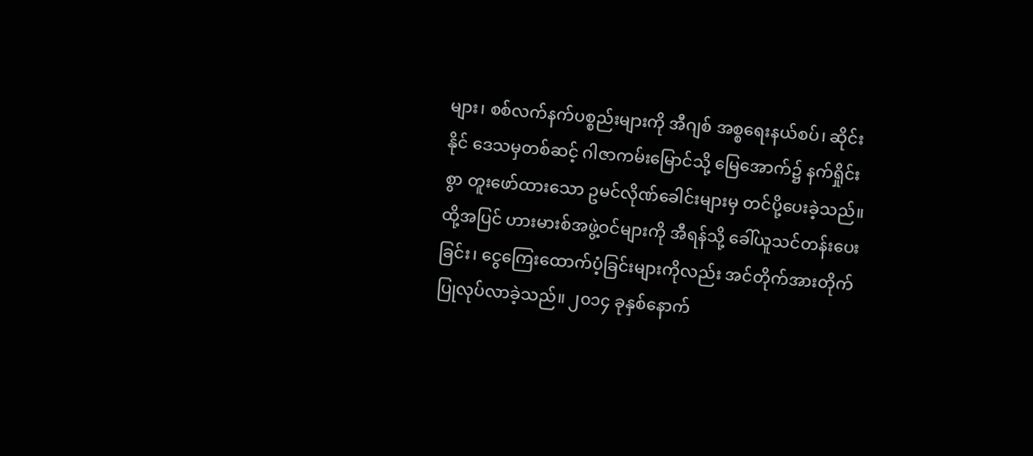များ၊ စစ်လက်နက်ပစ္စည်းများကို အီဂျစ် အစ္စရေးနယ်စပ်၊ ဆိုင်းနိုင် ဒေသမှတစ်ဆင့် ဂါဇာကမ်းမြောင်သို့ မြေအောက်၌ နက်ရှိုင်းစွာ တူးဖော်ထားသော ဥမင်လိုဏ်ခေါင်းများမှ တင်ပို့ပေးခဲ့သည်။ ထို့အပြင် ဟားမားစ်အဖွဲ့ဝင်များကို အီရန်သို့ ခေါ်ယူသင်တန်းပေးခြင်း၊ ငွေကြေးထောက်ပံ့ခြင်းများကိုလည်း အင်တိုက်အားတိုက်ပြုလုပ်လာခဲ့သည်။ ၂၀၁၄ ခုနှစ်နောက်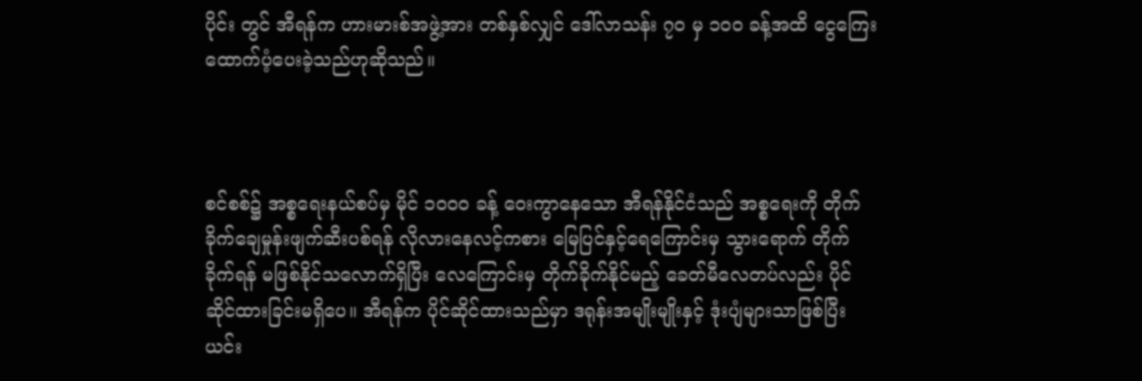ပိုင်း တွင် အီရန်က ဟားမားစ်အဖွဲ့အား တစ်နှစ်လျှင် ဒေါ်လာသန်း ၇၀ မှ ၁၀၀ ခန့်အထိ ငွေကြေး ထောက်ပံ့ပေးခဲ့သည်ဟုဆိုသည်။



စင်စစ်၌ အစ္စရေးနယ်စပ်မှ မိုင် ၁၀၀၀ ခန့် ဝေးကွာနေသော အီရန်နိုင်ငံသည် အစ္စရေးကို တိုက်ခိုက်ချေမှုန်းဖျက်ဆီးပစ်ရန် လိုလားနေလင့်ကစား မြေပြင်နှင့်ရေကြောင်းမှ သွားရောက် တိုက်ခိုက်ရန် မဖြစ်နိုင်သလောက်ရှိပြီး လေကြောင်းမှ တိုက်ခိုက်နိုင်မည့် ခေတ်မီလေတပ်လည်း ပိုင်ဆိုင်ထားခြင်းမရှိပေ။ အီရန်က ပိုင်ဆိုင်ထားသည်မှာ ဒရုန်းအမျိုးမျိုးနှင့် ဒုံးပျံများသာဖြစ်ပြီး ယင်း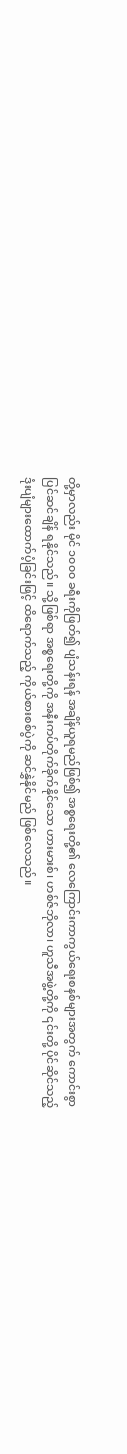တို့မှာလည်း မိုင် ၁၀၀၀ ခရီးကိုဖြတ်၍ ပျံသန်းရန် အချိန်ယူရမည်ဖြစ်၍ အစ္စရေးတို့၏ လေကြောင်းကာကွယ်ရေးစနစ်များအတွက် ကောင်းစွာပြင်ဆင်ချိန် ရနိုင်သည်။ သို့ဖြစ်ရာ အစ္စရေးတို့ကို အနီးကပ်တိုက်ခိုက်နိုင်သော ဟားမားစ်၊ ဟစ်ဇ်ဘိုလာ၊ ဟူသီအဖွဲ့တို့ကို ၎င်းတို့ ပိုင်ဆိုင်သည့် ဒုံးပျံများထောက်ပံ့ခြင်းဖြင့် ထိရောက်သည့် ကိုယ်စားစစ်ပွဲကို ဆင်နွှဲနိုင်မည် ဖြစ်လေသည်။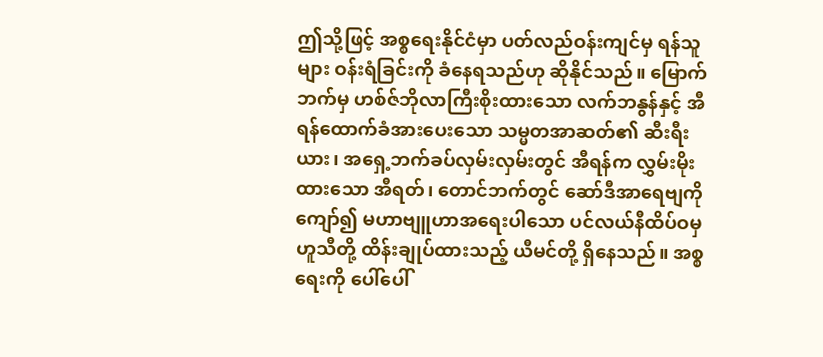ဤသို့ဖြင့် အစ္စရေးနိုင်ငံမှာ ပတ်လည်ဝန်းကျင်မှ ရန်သူများ ဝန်းရံခြင်းကို ခံနေရသည်ဟု ဆိုနိုင်သည်။ မြောက်ဘက်မှ ဟစ်ဇ်ဘိုလာကြီးစိုးထားသော လက်ဘနွန်နှင့် အီရန်ထောက်ခံအားပေးသော သမ္မတအာဆတ်၏ ဆီးရီးယား၊ အရှေ့ဘက်ခပ်လှမ်းလှမ်းတွင် အီရန်က လွှမ်းမိုးထားသော အီရတ်၊ တောင်ဘက်တွင် ဆော်ဒီအာရေဗျကိုကျော်၍ မဟာဗျူဟာအရေးပါသော ပင်လယ်နီထိပ်ဝမှ ဟူသီတို့ ထိန်းချုပ်ထားသည့် ယီမင်တို့ ရှိနေသည်။ အစ္စရေးကို ပေါ်ပေါ်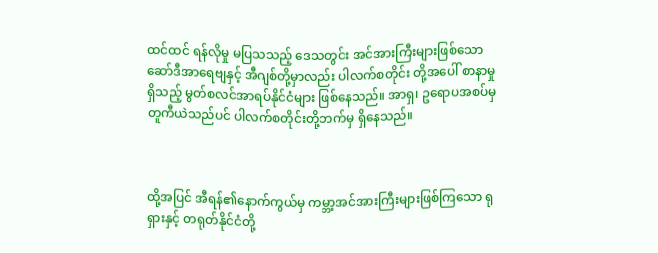ထင်ထင် ရန်လိုမှု မပြသသည့် ဒေသတွင်း အင်အားကြီးများဖြစ်သော ဆော်ဒီအာရေဗျနှင့် အီဂျစ်တို့မှာလည်း ပါလက်စတိုင်း တို့အပေါ် စာနာမှုရှိသည့် မွတ်စလင်အာရပ်နိုင်ငံများ ဖြစ်နေသည်။ အာရှ၊ ဥရောပအစပ်မှ တူကီယဲသည်ပင် ပါလက်စတိုင်းတို့ဘက်မှ ရှိနေသည်။



ထို့အပြင် အီရန်၏နောက်ကွယ်မှ ကမ္ဘာ့အင်အားကြီးများဖြစ်ကြသော ရုရှားနှင့် တရုတ်နိုင်ငံတို့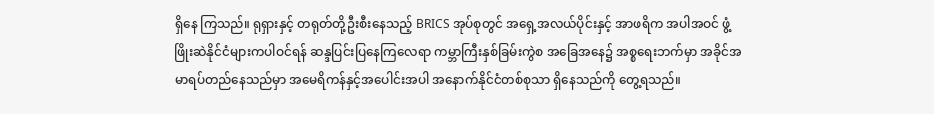ရှိနေ ကြသည်။ ရုရှားနှင့် တရုတ်တို့ဦးစီးနေသည့် BRICS အုပ်စုတွင် အရှေ့အလယ်ပိုင်းနှင့် အာဖရိက အပါအဝင် ဖွံ့ဖြိုးဆဲနိုင်ငံများကပါဝင်ရန် ဆန္ဒပြင်းပြနေကြလေရာ ကမ္ဘာကြီးနှစ်ခြမ်းကွဲစ အခြေအနေ၌ အစ္စရေးဘက်မှာ အခိုင်အမာရပ်တည်နေသည်မှာ အမေရိကန်နှင့်အပေါင်းအပါ အနောက်နိုင်ငံတစ်စုသာ ရှိနေသည်ကို တွေ့ရသည်။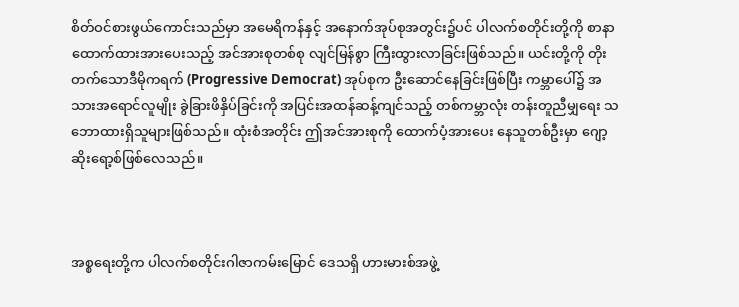စိတ်ဝင်စားဖွယ်ကောင်းသည်မှာ အမေရိကန်နှင့် အနောက်အုပ်စုအတွင်း၌ပင် ပါလက်စတိုင်းတို့ကို စာနာထောက်ထားအားပေးသည့် အင်အားစုတစ်စု လျင်မြန်စွာ ကြီးထွားလာခြင်းဖြစ်သည်။ ယင်းတို့ကို တိုးတက်သောဒီမိုကရက် (Progressive Democrat) အုပ်စုက ဦးဆောင်နေခြင်းဖြစ်ပြီး ကမ္ဘာပေါ်၌ အသားအရောင်လူမျိုး ခွဲခြားဖိနှိပ်ခြင်းကို အပြင်းအထန်ဆန့်ကျင်သည့် တစ်ကမ္ဘာလုံး တန်းတူညီမျှရေး သဘောထားရှိသူများဖြစ်သည်။ ထုံးစံအတိုင်း ဤအင်အားစုကို ထောက်ပံ့အားပေး နေသူတစ်ဦးမှာ ဂျော့ဆိုးရော့စ်ဖြစ်လေသည်။



အစ္စရေးတို့က ပါလက်စတိုင်းဂါဇာကမ်းမြောင် ဒေသရှိ ဟားမားစ်အဖွဲ့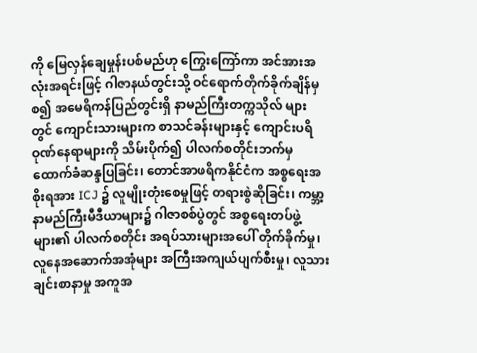ကို မြေလှန်ချေမှုန်းပစ်မည်ဟု ကြွေးကြော်ကာ အင်အားအလုံးအရင်းဖြင့် ဂါဇာနယ်တွင်းသို့ ဝင်ရောက်တိုက်ခိုက်ချိန်မှစ၍ အမေရိကန်ပြည်တွင်းရှိ နာမည်ကြီးတက္ကသိုလ် များတွင် ကျောင်းသားများက စာသင်ခန်းများနှင့် ကျောင်းပရိဝုဏ်နေရာများကို သိမ်းပိုက်၍ ပါလက်စတိုင်းဘက်မှ ထောက်ခံဆန္ဒပြခြင်း၊ တောင်အာဖရိကနိုင်ငံက အစ္စရေးအစိုးရအား ICJ ၌ လူမျိုးတုံးစေမှုဖြင့် တရားစွဲဆိုခြင်း၊ ကမ္ဘာ့နာမည်ကြီးမီဒီယာများ၌ ဂါဇာစစ်ပွဲတွင် အစ္စရေးတပ်ဖွဲ့များ၏ ပါလက်စတိုင်း အရပ်သားများအပေါ် တိုက်ခိုက်မှု၊ လူနေအဆောက်အအုံများ အကြီးအကျယ်ပျက်စီးမှု၊ လူသားချင်းစာနာမှု အကူအ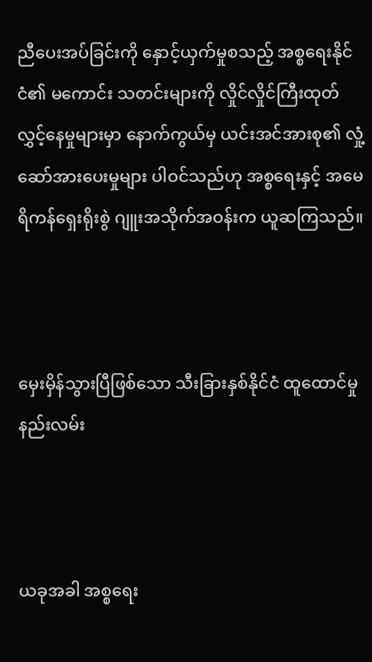ညီပေးအပ်ခြင်းကို နှောင့်ယှက်မှုစသည့် အစ္စရေးနိုင်ငံ၏ မကောင်း သတင်းများကို လှိုင်လှိုင်ကြီးထုတ်လွှင့်နေမှုများမှာ နောက်ကွယ်မှ ယင်းအင်အားစု၏ လှုံ့ဆော်အားပေးမှုများ ပါဝင်သည်ဟု အစ္စရေးနှင့် အမေရိကန်ရှေးရိုးစွဲ ဂျူးအသိုက်အဝန်းက ယူဆကြသည်။



မှေးမှိန်သွားပြီဖြစ်သော သီးခြားနှစ်နိုင်ငံ ထူထောင်မှုနည်းလမ်း



ယခုအခါ အစ္စရေး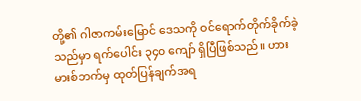တို့၏ ဂါဇာကမ်းမြောင် ဒေသကို ဝင်ရောက်တိုက်ခိုက်ခဲ့သည်မှာ ရက်ပေါင်း ၃၄၀ ကျော် ရှိပြီဖြစ်သည်။ ဟားမားစ်ဘက်မှ ထုတ်ပြန်ချက်အရ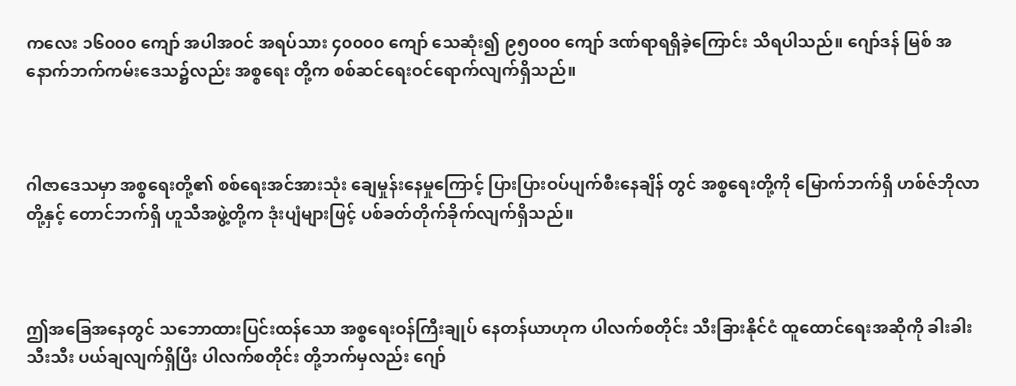ကလေး ၁၆၀၀၀ ကျော် အပါအဝင် အရပ်သား ၄၀၀၀၀ ကျော် သေဆုံး၍ ၉၅၀၀၀ ကျော် ဒဏ်ရာရရှိခဲ့ကြောင်း သိရပါသည်။ ဂျော်ဒန် မြစ် အနောက်ဘက်ကမ်းဒေသ၌လည်း အစ္စရေး တို့က စစ်ဆင်ရေးဝင်ရောက်လျက်ရှိသည်။



ဂါဇာဒေသမှာ အစ္စရေးတို့၏ စစ်ရေးအင်အားသုံး ချေမှုန်းနေမှုကြောင့် ပြားပြားဝပ်ပျက်စီးနေချိန် တွင် အစ္စရေးတို့ကို မြောက်ဘက်ရှိ ဟစ်ဇ်ဘိုလာတို့နှင့် တောင်ဘက်ရှိ ဟူသီအဖွဲ့တို့က ဒုံးပျံများဖြင့် ပစ်ခတ်တိုက်ခိုက်လျက်ရှိသည်။



ဤအခြေအနေတွင် သဘောထားပြင်းထန်သော အစ္စရေးဝန်ကြီးချုပ် နေတန်ယာဟုက ပါလက်စတိုင်း သီးခြားနိုင်ငံ ထူထောင်ရေးအဆိုကို ခါးခါးသီးသီး ပယ်ချလျက်ရှိပြီး ပါလက်စတိုင်း တို့ဘက်မှလည်း ဂျော်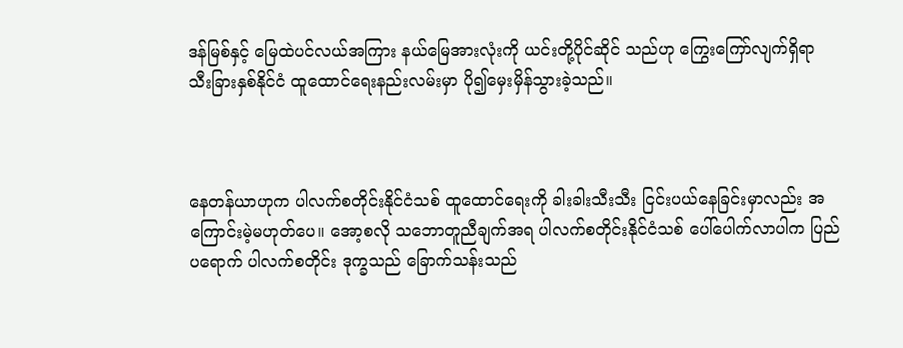ဒန်မြစ်နှင့် မြေထဲပင်လယ်အကြား နယ်မြေအားလုံးကို ယင်းတို့ပိုင်ဆိုင် သည်ဟု ကြွေးကြော်လျက်ရှိရာ သီးခြားနှစ်နိုင်ငံ ထူထောင်ရေးနည်းလမ်းမှာ ပို၍မှေးမှိန်သွားခဲ့သည်။



နေတန်ယာဟုက ပါလက်စတိုင်းနိုင်ငံသစ် ထူထောင်ရေးကို ခါးခါးသီးသီး ငြင်းပယ်နေခြင်းမှာလည်း အကြောင်းမဲ့မဟုတ်ပေ။ အော့စလို သဘောတူညီချက်အရ ပါလက်စတိုင်းနိုင်ငံသစ် ပေါ်ပေါက်လာပါက ပြည်ပရောက် ပါလက်စတိုင်း ဒုက္ခသည် ခြောက်သန်းသည်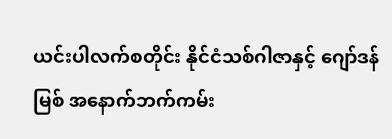ယင်းပါလက်စတိုင်း နိုင်ငံသစ်ဂါဇာနှင့် ဂျော်ဒန်မြစ် အနောက်ဘက်ကမ်း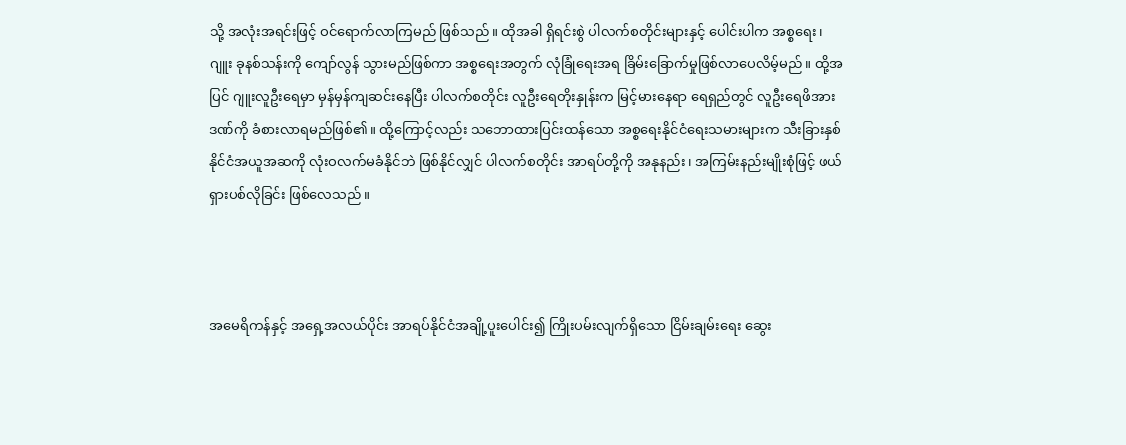သို့ အလုံးအရင်းဖြင့် ဝင်ရောက်လာကြမည် ဖြစ်သည်။ ထိုအခါ ရှိရင်းစွဲ ပါလက်စတိုင်းများနှင့် ပေါင်းပါက အစ္စရေး၊ ဂျူး ခုနစ်သန်းကို ကျော်လွန် သွားမည်ဖြစ်ကာ အစ္စရေးအတွက် လုံခြုံရေးအရ ခြိမ်းခြောက်မှုဖြစ်လာပေလိမ့်မည်။ ထို့အပြင် ဂျူးလူဦးရေမှာ မှန်မှန်ကျဆင်းနေပြီး ပါလက်စတိုင်း လူဦးရေတိုးနှုန်းက မြင့်မားနေရာ ရေရှည်တွင် လူဦးရေဖိအားဒဏ်ကို ခံစားလာရမည်ဖြစ်၏။ ထို့ကြောင့်လည်း သဘောထားပြင်းထန်သော အစ္စရေးနိုင်ငံရေးသမားများက သီးခြားနှစ်နိုင်ငံအယူအဆကို လုံးဝလက်မခံနိုင်ဘဲ ဖြစ်နိုင်လျှင် ပါလက်စတိုင်း အာရပ်တို့ကို အနုနည်း၊ အကြမ်းနည်းမျိုးစုံဖြင့် ဖယ်ရှားပစ်လိုခြင်း ဖြစ်လေသည်။



အမေရိကန်နှင့် အရှေ့အလယ်ပိုင်း အာရပ်နိုင်ငံအချို့ပူးပေါင်း၍ ကြိုးပမ်းလျက်ရှိသော ငြိမ်းချမ်းရေး ဆွေး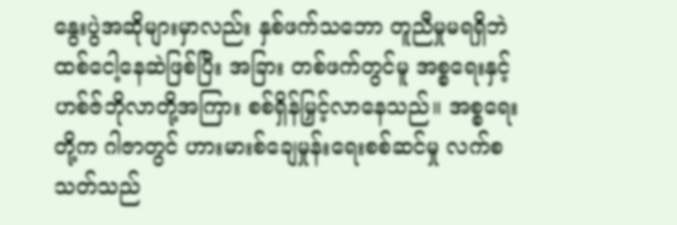နွေးပွဲအဆိုများမှာလည်း နှစ်ဖက်သဘော တူညီမှုမရရှိဘဲ ထစ်ငေါ့နေဆဲဖြစ်ပြီး အခြား တစ်ဖက်တွင်မူ အစ္စရေးနှင့် ဟစ်ဇ်ဘိုလာတို့အကြား စစ်ရှိန်မြှင့်လာနေသည်။ အစ္စရေးတို့က ဂါဇာတွင် ဟားမားစ်ချေမှုန်းရေးစစ်ဆင်မှု လက်စသတ်သည်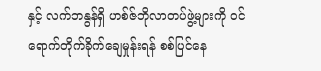နှင့် လက်ဘနွန်ရှိ ဟစ်ဇ်ဘိုလာတပ်ဖွဲ့များကို ဝင်ရောက်တိုက်ခိုက်ချေမှုန်းရန် စစ်ပြင်နေ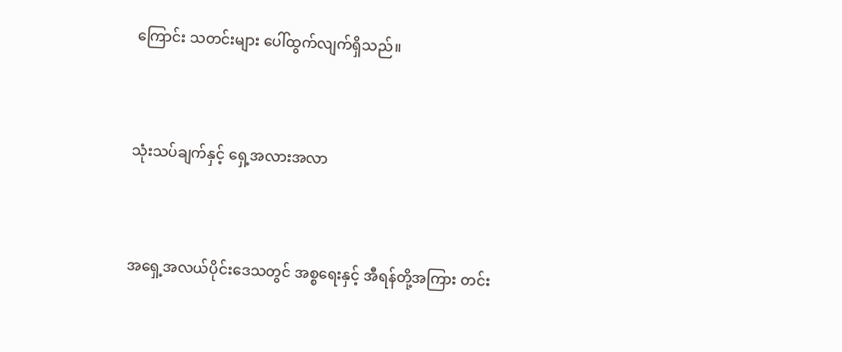ကြောင်း သတင်းများ ပေါ်ထွက်လျက်ရှိသည်။



သုံးသပ်ချက်နှင့် ရှေ့အလားအလာ



အရှေ့အလယ်ပိုင်းဒေသတွင် အစ္စရေးနှင့် အီရန်တို့အကြား တင်း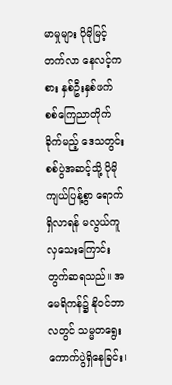မာမှုများ ပိုမိုမြင့်တက်လာ နေလင့်ကစား နှစ်ဦးနှစ်ဖက် စစ်ကြေညာတိုက်ခိုက်မည့် ဒေသတွင်းစစ်ပွဲအဆင့်သို့ ပိုမို ကျယ်ပြန့်စွာ ရောက်ရှိလာရန် မလွယ်ကူလှသေးကြောင်း တွက်ဆရသည်။ အမေရိကန်၌ နိုဝင်ဘာလတွင် သမ္မတရွေးကောက်ပွဲရှိနေခြင်း၊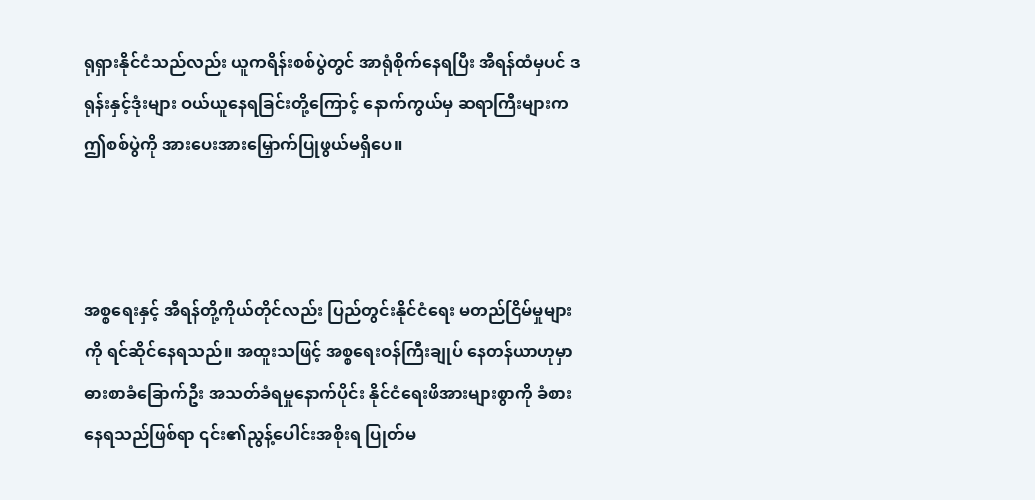ရုရှားနိုင်ငံသည်လည်း ယူကရိန်းစစ်ပွဲတွင် အာရုံစိုက်နေရပြီး အီရန်ထံမှပင် ဒရုန်းနှင့်ဒုံးများ ဝယ်ယူနေရခြင်းတို့ကြောင့် နောက်ကွယ်မှ ဆရာကြီးများက ဤစစ်ပွဲကို အားပေးအားမြှောက်ပြုဖွယ်မရှိပေ။



အစ္စရေးနှင့် အီရန်တို့ကိုယ်တိုင်လည်း ပြည်တွင်းနိုင်ငံရေး မတည်ငြိမ်မှုများကို ရင်ဆိုင်နေရသည်။ အထူးသဖြင့် အစ္စရေးဝန်ကြီးချုပ် နေတန်ယာဟုမှာ ဓားစာခံခြောက်ဦး အသတ်ခံရမှုနောက်ပိုင်း နိုင်ငံရေးဖိအားများစွာကို ခံစားနေရသည်ဖြစ်ရာ ၎င်း၏ညွန့်ပေါင်းအစိုးရ ပြုတ်မ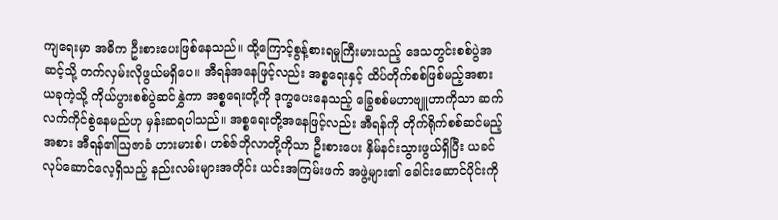ကျရေးမှာ အဓိက ဦးစားပေးဖြစ်နေသည်။ ထို့ကြောင့်စွန့်စားရမှုကြီးမားသည့် ဒေသတွင်းစစ်ပွဲအဆင့်သို့ တက်လှမ်းလိုဖွယ်မရှိပေ။ အီရန်အနေဖြင့်လည်း အစ္စရေးနှင့် ထိပ်တိုက်စစ်ဖြစ်မည့်အစား ယခုကဲ့သို့ ကိုယ်ပွားစစ်ပွဲဆင်နွှဲကာ အစ္စရေးတို့ကို ဒုက္ခပေးနေသည့် ခြွေစစ်မဟာဗျူဟာကိုသာ ဆက်လက်ကိုင်စွဲနေမည်ဟု မှန်းဆရပါသည်။ အစ္စရေးတို့အနေဖြင့်လည်း အီရန်ကို တိုက်ရိုက်စစ်ဆင်မည့်အစား အီရန်၏ဩဇာခံ ဟားမားစ်၊ ဟစ်ဇ်ဘိုလာတို့ကိုသာ ဦးစားပေး နှိမ်နင်းသွားဖွယ်ရှိပြီး ယခင်လုပ်ဆောင်လေ့ရှိသည့် နည်းလမ်းများအတိုင်း ယင်းအကြမ်းဖက် အဖွဲ့များ၏ ခေါင်းဆောင်ပိုင်းကို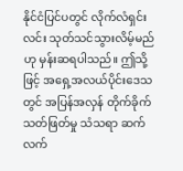နိုင်ငံပြင်ပတွင် လိုက်လံရှင်းလင်း သုတ်သင်သွားလိမ့်မည်ဟု မှန်းဆရပါသည်။ ဤသို့ဖြင့် အရှေ့အလယ်ပိုင်းဒေသတွင် အပြန်အလှန် တိုက်ခိုက်သတ်ဖြတ်မှု သံသရာ ဆက်လက်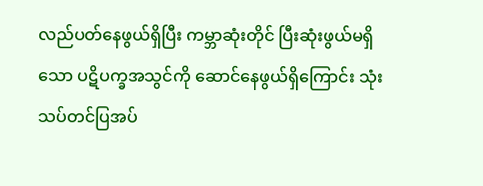လည်ပတ်နေဖွယ်ရှိပြီး ကမ္ဘာဆုံးတိုင် ပြီးဆုံးဖွယ်မရှိသော ပဋိပက္ခအသွင်ကို ဆောင်နေဖွယ်ရှိကြောင်း သုံးသပ်တင်ပြအပ်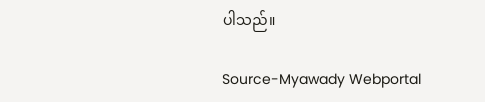ပါသည်။

Source-Myawady Webportal